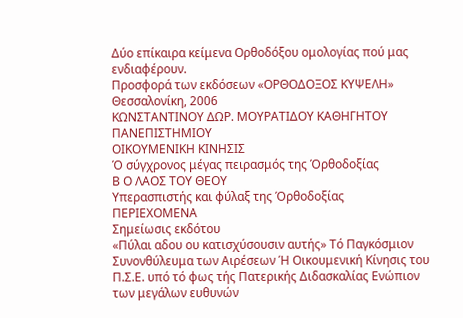Δύο επίκαιρα κείμενα Ορθοδόξου ομολογίας πού μας ενδιαφέρουν.
Προσφορά των εκδόσεων «ΟΡΘΟΔΟΞΟΣ ΚΥΨΕΛΗ» Θεσσαλονίκη, 2006
ΚΩΝΣΤΑΝΤΙΝΟΥ ΔΩΡ. ΜΟΥΡΑΤΙΔΟΥ ΚΑΘΗΓΗΤΟΥ ΠΑΝΕΠΙΣΤΗΜΙΟΥ
ΟΙΚΟΥΜΕΝΙΚΗ ΚΙΝΗΣΙΣ
Ό σύγχρονος μέγας πειρασμός της Όρθοδοξίας
Β Ο ΛΑΟΣ ΤΟΥ ΘΕΟΥ
Υπερασπιστής και φύλαξ της Όρθοδοξίας
ΠΕΡΙΕΧΟΜΕΝΑ
Σημείωσις εκδότου
«Πύλαι αδου ου κατισχύσουσιν αυτής» Τό Παγκόσμιον Συνονθύλευμα των Αιρέσεων Ή Οικουμενική Κίνησις του Π.Σ.Ε. υπό τό φως τής Πατερικής Διδασκαλίας Ενώπιον των μεγάλων ευθυνών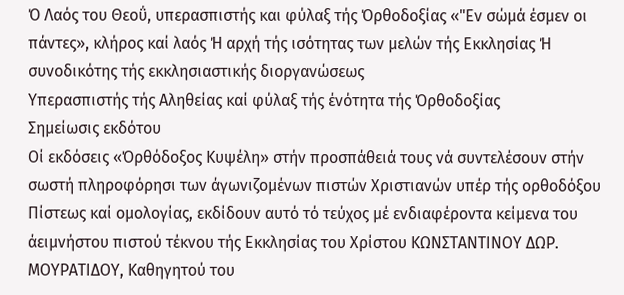Ό Λαός του Θεοΰ, υπερασπιστής και φύλαξ τής Όρθοδοξίας «"Εν σώμά έσμεν οι πάντες», κλήρος καί λαός Ή αρχή τής ισότητας των μελών τής Εκκλησίας Ή συνοδικότης τής εκκλησιαστικής διοργανώσεως
Υπερασπιστής τής Αληθείας καί φύλαξ τής ένότητα τής Όρθοδοξίας
Σημείωσις εκδότου
Οί εκδόσεις «Όρθόδοξος Κυψέλη» στήν προσπάθειά τους νά συντελέσουν στήν σωστή πληροφόρησι των άγωνιζομένων πιστών Χριστιανών υπέρ τής ορθοδόξου Πίστεως καί ομολογίας, εκδίδουν αυτό τό τεύχος μέ ενδιαφέροντα κείμενα του άειμνήστου πιστού τέκνου τής Εκκλησίας του Χρίστου ΚΩΝΣΤΑΝΤΙΝΟΥ ΔΩΡ. ΜΟΥΡΑΤΙΔΟΥ, Καθηγητού του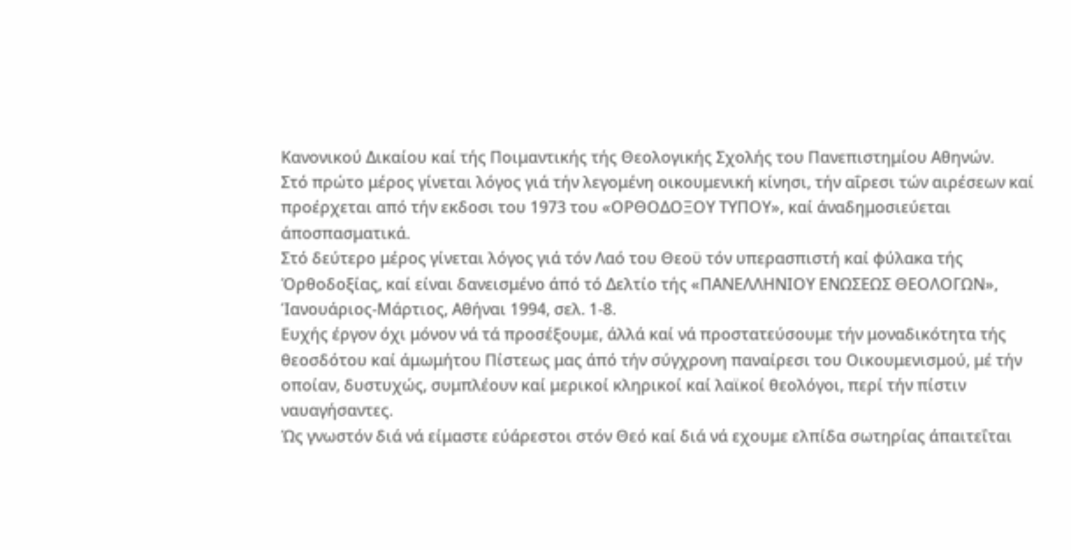Κανονικού Δικαίου καί τής Ποιμαντικής τής Θεολογικής Σχολής του Πανεπιστημίου Αθηνών.
Στό πρώτο μέρος γίνεται λόγος γιά τήν λεγομένη οικουμενική κίνησι, τήν αΐρεσι τών αιρέσεων καί προέρχεται από τήν εκδοσι του 1973 του «ΟΡΘΟΔΟΞΟΥ ΤΥΠΟΥ», καί άναδημοσιεύεται άποσπασματικά.
Στό δεύτερο μέρος γίνεται λόγος γιά τόν Λαό του Θεοϋ τόν υπερασπιστή καί φύλακα τής Όρθοδοξίας, καί είναι δανεισμένο άπό τό Δελτίο τής «ΠΑΝΕΛΛΗΝΙΟΥ ΕΝΩΣΕΩΣ ΘΕΟΛΟΓΩΝ», Ίανουάριος-Μάρτιος, Αθήναι 1994, σελ. 1-8.
Ευχής έργον όχι μόνον νά τά προσέξουμε, άλλά καί νά προστατεύσουμε τήν μοναδικότητα τής θεοσδότου καί άμωμήτου Πίστεως μας άπό τήν σύγχρονη παναίρεσι του Οικουμενισμού, μέ τήν οποίαν, δυστυχώς, συμπλέουν καί μερικοί κληρικοί καί λαϊκοί θεολόγοι, περί τήν πίστιν ναυαγήσαντες.
Ώς γνωστόν διά νά είμαστε εύάρεστοι στόν Θεό καί διά νά εχουμε ελπίδα σωτηρίας άπαιτεΐται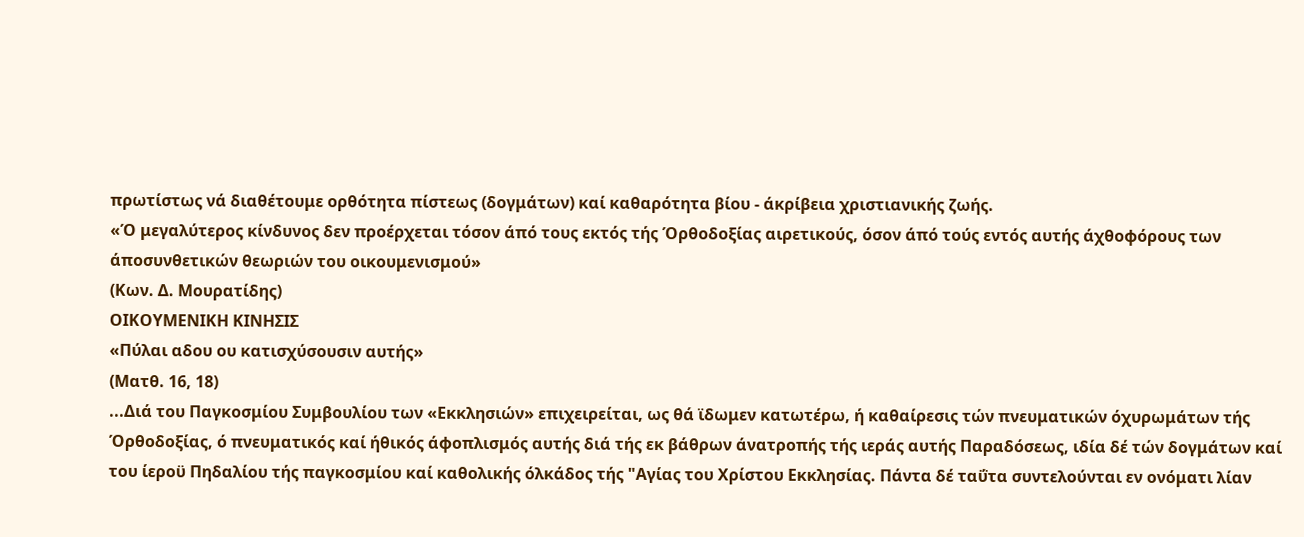πρωτίστως νά διαθέτουμε ορθότητα πίστεως (δογμάτων) καί καθαρότητα βίου - άκρίβεια χριστιανικής ζωής.
«Ό μεγαλύτερος κίνδυνος δεν προέρχεται τόσον άπό τους εκτός τής Όρθοδοξίας αιρετικούς, όσον άπό τούς εντός αυτής άχθοφόρους των άποσυνθετικών θεωριών του οικουμενισμού»
(Κων. Δ. Μουρατίδης)
ΟΙΚΟΥΜΕΝΙΚΗ ΚΙΝΗΣΙΣ
«Πύλαι αδου ου κατισχύσουσιν αυτής»
(Ματθ. 16, 18)
...Διά του Παγκοσμίου Συμβουλίου των «Εκκλησιών» επιχειρείται, ως θά ϊδωμεν κατωτέρω, ή καθαίρεσις τών πνευματικών όχυρωμάτων τής Όρθοδοξίας, ό πνευματικός καί ήθικός άφοπλισμός αυτής διά τής εκ βάθρων άνατροπής τής ιεράς αυτής Παραδόσεως, ιδία δέ τών δογμάτων καί του ίεροϋ Πηδαλίου τής παγκοσμίου καί καθολικής όλκάδος τής "Αγίας του Χρίστου Εκκλησίας. Πάντα δέ ταΰτα συντελούνται εν ονόματι λίαν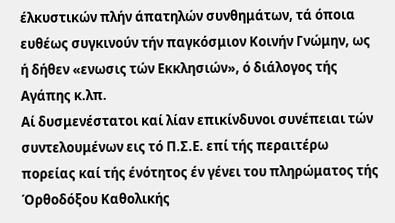έλκυστικών πλήν άπατηλών συνθημάτων, τά όποια ευθέως συγκινούν τήν παγκόσμιον Κοινήν Γνώμην, ως ή δήθεν «ενωσις τών Εκκλησιών», ό διάλογος τής Αγάπης κ.λπ.
Αί δυσμενέστατοι καί λίαν επικίνδυνοι συνέπειαι τών συντελουμένων εις τό Π.Σ.Ε. επί τής περαιτέρω πορείας καί τής ένότητος έν γένει του πληρώματος τής Όρθοδόξου Καθολικής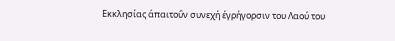Εκκλησίας άπαιτοΰν συνεχή έγρήγορσιν του Λαού του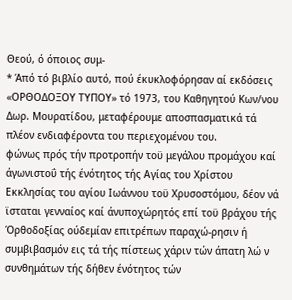Θεού, ό όποιος συμ-
* Άπό τό βιβλίο αυτό, πού έκυκλοφόρησαν αί εκδόσεις «ΟΡΘΟΔΟΞΟΥ ΤΥΠΟΥ» τό 1973, του Καθηγητού Κων/νου Δωρ. Μουρατίδου, μεταφέρουμε αποσπασματικά τά πλέον ενδιαφέροντα του περιεχομένου του.
φώνως πρός τήν προτροπήν τοϋ μεγάλου προμάχου καί άγωνιστοΰ τής ένότητος τής Αγίας του Χρίστου Εκκλησίας του αγίου Ιωάννου τοϋ Χρυσοστόμου, δέον νά ϊσταται γενναίος καί άνυποχώρητός επί τοϋ βράχου τής Όρθοδοξίας ούδεμίαν επιτρέπων παραχώ-ρησιν ή συμβιβασμόν εις τά τής πίστεως χάριν τών άπατη λώ ν συνθημάτων τής δήθεν ένότητος τών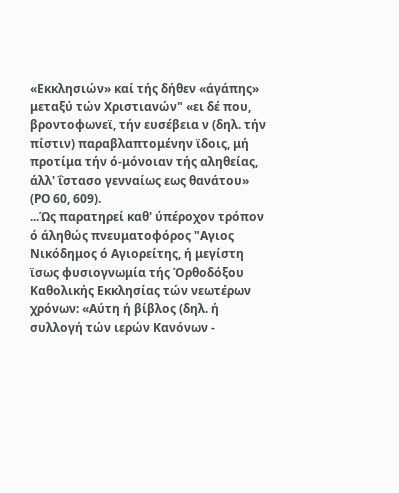«Εκκλησιών» καί τής δήθεν «άγάπης» μεταξύ τών Χριστιανών" «ει δέ που, βροντοφωνεϊ, τήν ευσέβεια ν (δηλ. τήν πίστιν) παραβλαπτομένην ϊδοις, μή προτίμα τήν ό-μόνοιαν τής αληθείας, άλλ' ΐστασο γενναίως εως θανάτου» (ΡΟ 60, 609).
...Ώς παρατηρεί καθ' ύπέροχον τρόπον ό άληθώς πνευματοφόρος "Αγιος Νικόδημος ό Αγιορείτης, ή μεγίστη ϊσως φυσιογνωμία τής Όρθοδόξου Καθολικής Εκκλησίας τών νεωτέρων χρόνων: «Αύτη ή βίβλος (δηλ. ή συλλογή τών ιερών Κανόνων -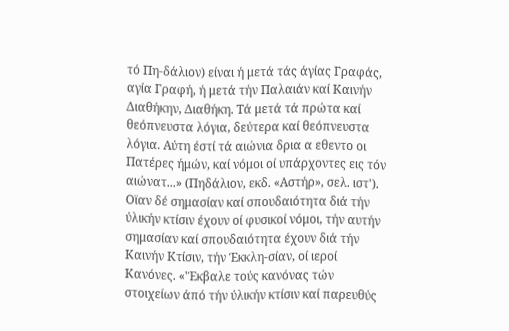τό Πη-δάλιον) είναι ή μετά τάς άγίας Γραφάς, αγία Γραφή, ή μετά τήν Παλαιάν καί Καινήν Διαθήκην, Διαθήκη. Τά μετά τά πρώτα καί θεόπνευστα λόγια, δεύτερα καί θεόπνευστα λόγια. Αύτη έστί τά αιώνια δρια α εθεντο οι Πατέρες ήμών, καί νόμοι οί υπάρχοντες εις τόν αιώνατ...» (Πηδάλιον, εκδ. «Αστήρ», σελ. ιστ'). Οϊαν δέ σημασίαν καί σπουδαιότητα διά τήν ύλικήν κτίσιν έχουν οί φυσικοί νόμοι, τήν αυτήν σημασίαν καί σπουδαιότητα έχουν διά τήν Καινήν Κτίσιν, τήν Έκκλη-σίαν, οί ιεροί Κανόνες. «'Έκβαλε τούς κανόνας τών στοιχείων άπό τήν ύλικήν κτίσιν καί παρευθύς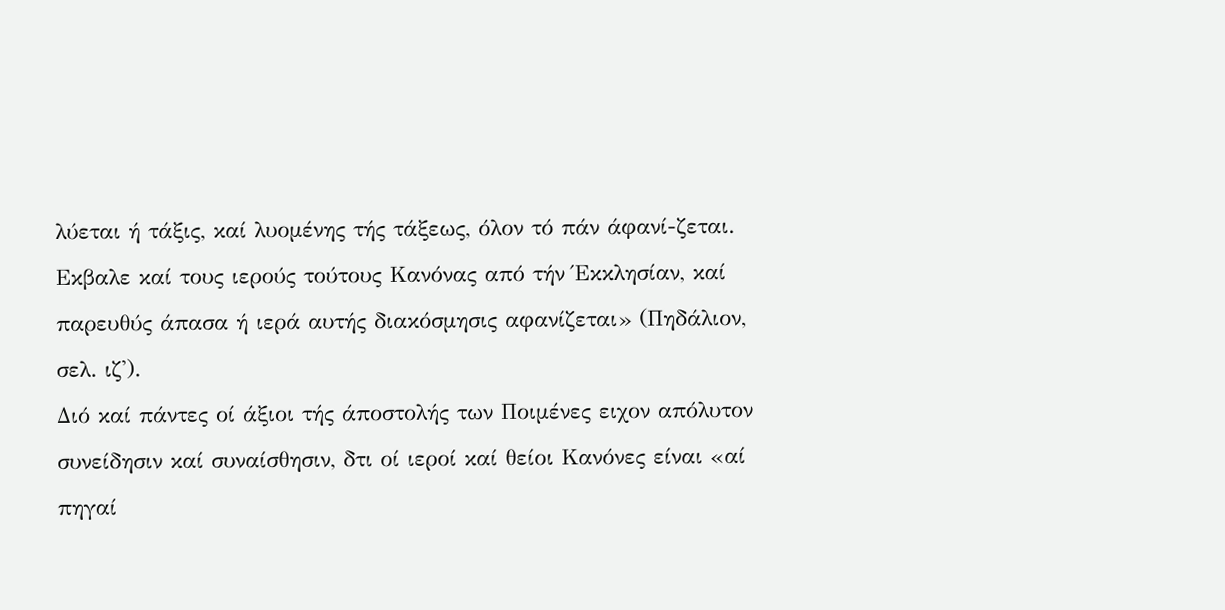λύεται ή τάξις, καί λυομένης τής τάξεως, όλον τό πάν άφανί-ζεται. Εκβαλε καί τους ιερούς τούτους Κανόνας από τήν Έκκλησίαν, καί παρευθύς άπασα ή ιερά αυτής διακόσμησις αφανίζεται» (Πηδάλιον, σελ. ιζ').
Διό καί πάντες οί άξιοι τής άποστολής των Ποιμένες ειχον απόλυτον συνείδησιν καί συναίσθησιν, δτι οί ιεροί καί θείοι Κανόνες είναι «αί πηγαί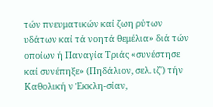τών πνευματικών καί ζωη ρύτων υδάτων καί τά νοητά θεμέλια» διά τών οποίων ή Παναγία Τριάς «συνέστησε καί συνέπηξε» (Πηδάλιον, σελ. ιζ') τήν Καθολική ν Έκκλη-σίαν,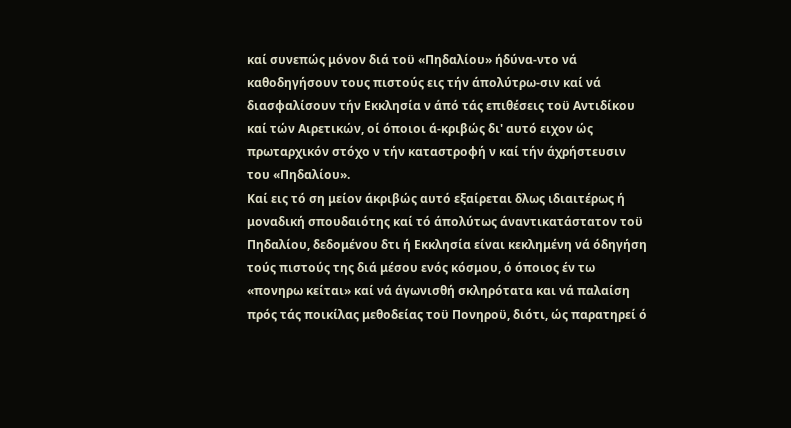καί συνεπώς μόνον διά τοϋ «Πηδαλίου» ήδύνα-ντο νά καθοδηγήσουν τους πιστούς εις τήν άπολύτρω-σιν καί νά διασφαλίσουν τήν Εκκλησία ν άπό τάς επιθέσεις τοϋ Αντιδίκου καί τών Αιρετικών, οί όποιοι ά-κριβώς δι' αυτό ειχον ώς πρωταρχικόν στόχο ν τήν καταστροφή ν καί τήν άχρήστευσιν του «Πηδαλίου».
Καί εις τό ση μείον άκριβώς αυτό εξαίρεται δλως ιδιαιτέρως ή μοναδική σπουδαιότης καί τό άπολύτως άναντικατάστατον τοϋ Πηδαλίου, δεδομένου δτι ή Εκκλησία είναι κεκλημένη νά όδηγήση τούς πιστούς της διά μέσου ενός κόσμου, ό όποιος έν τω «πονηρω κείται» καί νά άγωνισθή σκληρότατα και νά παλαίση πρός τάς ποικίλας μεθοδείας τοϋ Πονηροϋ, διότι, ώς παρατηρεί ό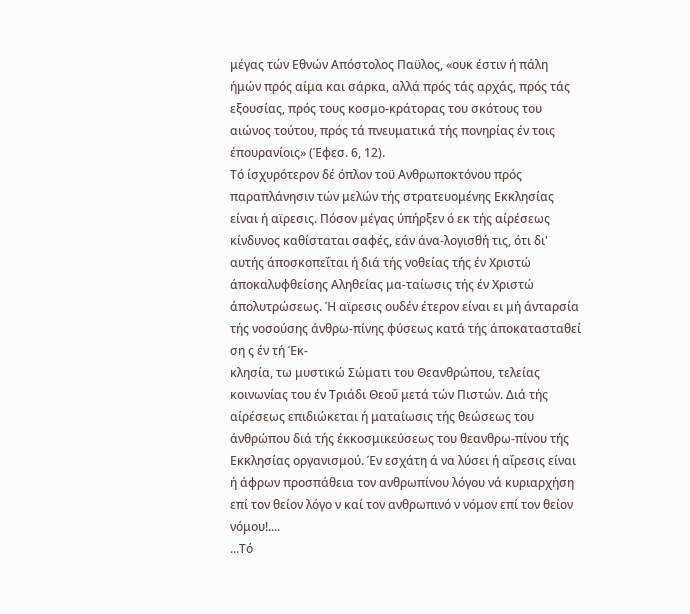μέγας τών Εθνών Απόστολος Παϋλος, «ουκ έστιν ή πάλη ήμών πρός αίμα και σάρκα, αλλά πρός τάς αρχάς, πρός τάς εξουσίας, πρός τους κοσμο-κράτορας του σκότους του αιώνος τούτου, πρός τά πνευματικά τής πονηρίας έν τοις έπουρανίοις» (Έφεσ. 6, 12).
Τό ίσχυρότερον δέ όπλον τοϋ Ανθρωποκτόνου πρός παραπλάνησιν τών μελών τής στρατευομένης Εκκλησίας είναι ή αϊρεσις. Πόσον μέγας ύπήρξεν ό εκ τής αίρέσεως κίνδυνος καθίσταται σαφές, εάν άνα-λογισθή τις, ότι δι' αυτής άποσκοπεΐται ή διά τής νοθείας τής έν Χριστώ άποκαλυφθείσης Αληθείας μα-ταίωσις τής έν Χριστώ άπολυτρώσεως. Ή αϊρεσις ουδέν έτερον είναι ει μή άνταρσία τής νοσούσης άνθρω-πίνης φύσεως κατά τής άποκατασταθεί ση ς έν τή Έκ-
κλησία, τω μυστικώ Σώματι του Θεανθρώπου, τελείας κοινωνίας του έν Τριάδι Θεοΰ μετά τών Πιστών. Διά τής αίρέσεως επιδιώκεται ή ματαίωσις τής θεώσεως του άνθρώπου διά τής έκκοσμικεύσεως του θεανθρω-πίνου τής Εκκλησίας οργανισμού. Έν εσχάτη ά να λύσει ή αΐρεσις είναι ή άφρων προσπάθεια τον ανθρωπίνου λόγου νά κυριαρχήση επί τον θείον λόγο ν καί τον ανθρωπινό ν νόμον επί τον θείον νόμου!....
...Τό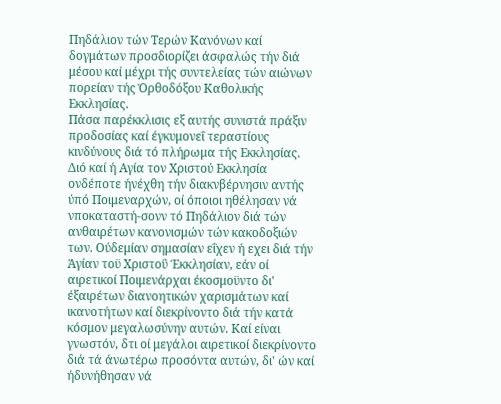Πηδάλιον τών Τερών Κανόνων καί δογμάτων προσδιορίζει άσφαλώς τήν διά μέσου καί μέχρι τής συντελείας τών αιώνων πορείαν τής Όρθοδόξου Καθολικής Εκκλησίας.
Πάσα παρέκκλισις εξ αυτής συνιστά πράξιν προδοσίας καί έγκυμονεΐ τεραστίους κινδύνους διά τό πλήρωμα τής Εκκλησίας. Διό καί ή Αγία τον Χριστού Εκκλησία ονδέποτε ήνέχθη τήν διακνβέρνησιν αντής ύπό Ποιμεναρχών, οί όποιοι ηθέλησαν νά νποκαταστή-σονν τό Πηδάλιον διά τών ανθαιρέτων κανονισμών τών κακοδοξιών των. Ούδεμίαν σημασίαν εΐχεν ή εχει διά τήν Άγίαν τοϋ Χριστοΰ Έκκλησίαν, εάν οί αιρετικοί Ποιμενάρχαι έκοσμοϋντο δι' έξαιρέτων διανοητικών χαρισμάτων καί ικανοτήτων καί διεκρίνοντο διά τήν κατά κόσμον μεγαλωσύνην αυτών. Καί είναι γνωστόν, δτι οί μεγάλοι αιρετικοί διεκρίνοντο διά τά άνωτέρω προσόντα αυτών, δι' ών καί ήδυνήθησαν νά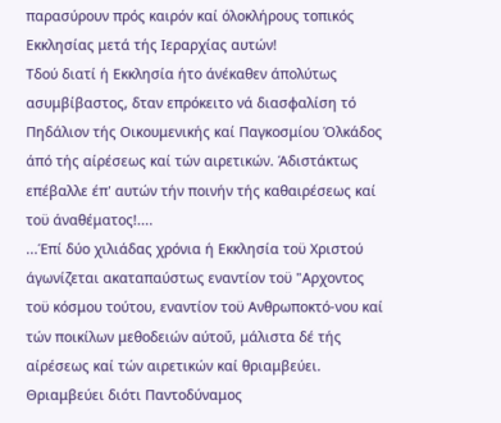παρασύρουν πρός καιρόν καί όλοκλήρους τοπικός Εκκλησίας μετά τής Ιεραρχίας αυτών!
Τδού διατί ή Εκκλησία ήτο άνέκαθεν άπολύτως ασυμβίβαστος, δταν επρόκειτο νά διασφαλίση τό Πηδάλιον τής Οικουμενικής καί Παγκοσμίου Όλκάδος άπό τής αίρέσεως καί τών αιρετικών. Άδιστάκτως επέβαλλε έπ' αυτών τήν ποινήν τής καθαιρέσεως καί τοϋ άναθέματος!....
...Έπί δύο χιλιάδας χρόνια ή Εκκλησία τοϋ Χριστού άγωνίζεται ακαταπαύστως εναντίον τοϋ "Αρχοντος τοϋ κόσμου τούτου, εναντίον τοϋ Ανθρωποκτό-νου καί τών ποικίλων μεθοδειών αύτοΰ, μάλιστα δέ τής αίρέσεως καί τών αιρετικών καί θριαμβεύει. Θριαμβεύει διότι Παντοδύναμος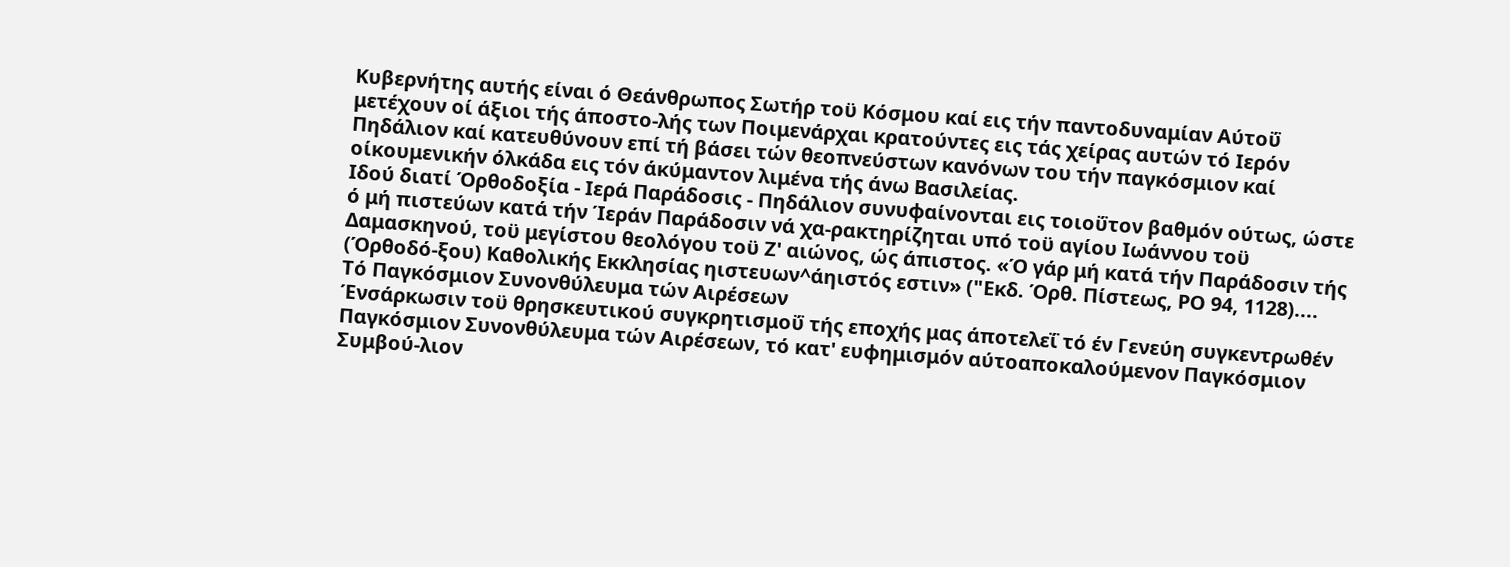Κυβερνήτης αυτής είναι ό Θεάνθρωπος Σωτήρ τοϋ Κόσμου καί εις τήν παντοδυναμίαν Αύτοΰ μετέχουν οί άξιοι τής άποστο-λής των Ποιμενάρχαι κρατούντες εις τάς χείρας αυτών τό Ιερόν Πηδάλιον καί κατευθύνουν επί τή βάσει τών θεοπνεύστων κανόνων του τήν παγκόσμιον καί οίκουμενικήν όλκάδα εις τόν άκύμαντον λιμένα τής άνω Βασιλείας.
Ιδού διατί Όρθοδοξία - Ιερά Παράδοσις - Πηδάλιον συνυφαίνονται εις τοιοΰτον βαθμόν ούτως, ώστε ό μή πιστεύων κατά τήν Ίεράν Παράδοσιν νά χα-ρακτηρίζηται υπό τοϋ αγίου Ιωάννου τοϋ Δαμασκηνού, τοϋ μεγίστου θεολόγου τοϋ Ζ' αιώνος, ώς άπιστος. «Ό γάρ μή κατά τήν Παράδοσιν τής (Όρθοδό-ξου) Καθολικής Εκκλησίας ηιστευων^άηιστός εστιν» ("Εκδ. Όρθ. Πίστεως, ΡΟ 94, 1128)....
Τό Παγκόσμιον Συνονθύλευμα τών Αιρέσεων
Ένσάρκωσιν τοϋ θρησκευτικού συγκρητισμοΰ τής εποχής μας άποτελεΐ τό έν Γενεύη συγκεντρωθέν Παγκόσμιον Συνονθύλευμα τών Αιρέσεων, τό κατ' ευφημισμόν αύτοαποκαλούμενον Παγκόσμιον Συμβού-λιον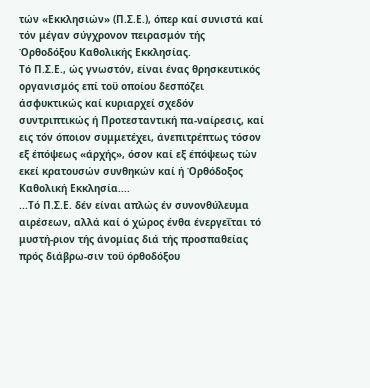τών «Εκκλησιών» (Π.Σ.Ε.), όπερ καί συνιστά καί τόν μέγαν σύγχρονον πειρασμόν τής Όρθοδόξου Καθολικής Εκκλησίας.
Τό Π.Σ.Ε., ώς γνωστόν, είναι ένας θρησκευτικός οργανισμός επί τοϋ οποίου δεσπόζει άσφυκτικώς καί κυριαρχεί σχεδόν συντριπτικώς ή Προτεσταντική πα-ναίρεσις, καί εις τόν όποιον συμμετέχει, άνεπιτρέπτως τόσον εξ έπόψεως «άρχής», όσον καί εξ έπόψεως τών εκεί κρατουσών συνθηκών καί ή Όρθόδοξος Καθολική Εκκλησία....
...Τό Π.Σ.Ε. δέν είναι απλώς έν συνονθύλευμα αιρέσεων, αλλά καί ό χώρος ένθα ένεργεΐται τό μυστή-ριον τής άνομίας διά τής προσπαθείας πρός διάβρω-σιν τοϋ όρθοδόξου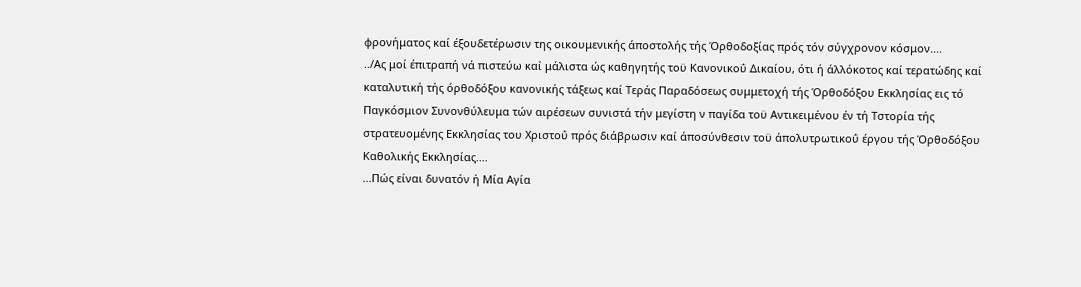φρονήματος καί έξουδετέρωσιν της οικουμενικής άποστολής τής Όρθοδοξίας πρός τόν σύγχρονον κόσμον....
../Ας μοί έπιτραπή νά πιστεύω καί μάλιστα ώς καθηγητής τοϋ Κανονικοΰ Δικαίου, ότι ή άλλόκοτος καί τερατώδης καί καταλυτική τής όρθοδόξου κανονικής τάξεως καί Τεράς Παραδόσεως συμμετοχή τής Όρθοδόξου Εκκλησίας εις τό Παγκόσμιον Συνονθύλευμα τών αιρέσεων συνιστά τήν μεγίστη ν παγίδα τοϋ Αντικειμένου έν τή Τστορία τής στρατευομένης Εκκλησίας του Χριστοΰ πρός διάβρωσιν καί άποσύνθεσιν τοϋ άπολυτρωτικοΰ έργου τής Όρθοδόξου Καθολικής Εκκλησίας....
...Πώς είναι δυνατόν ή Μία Αγία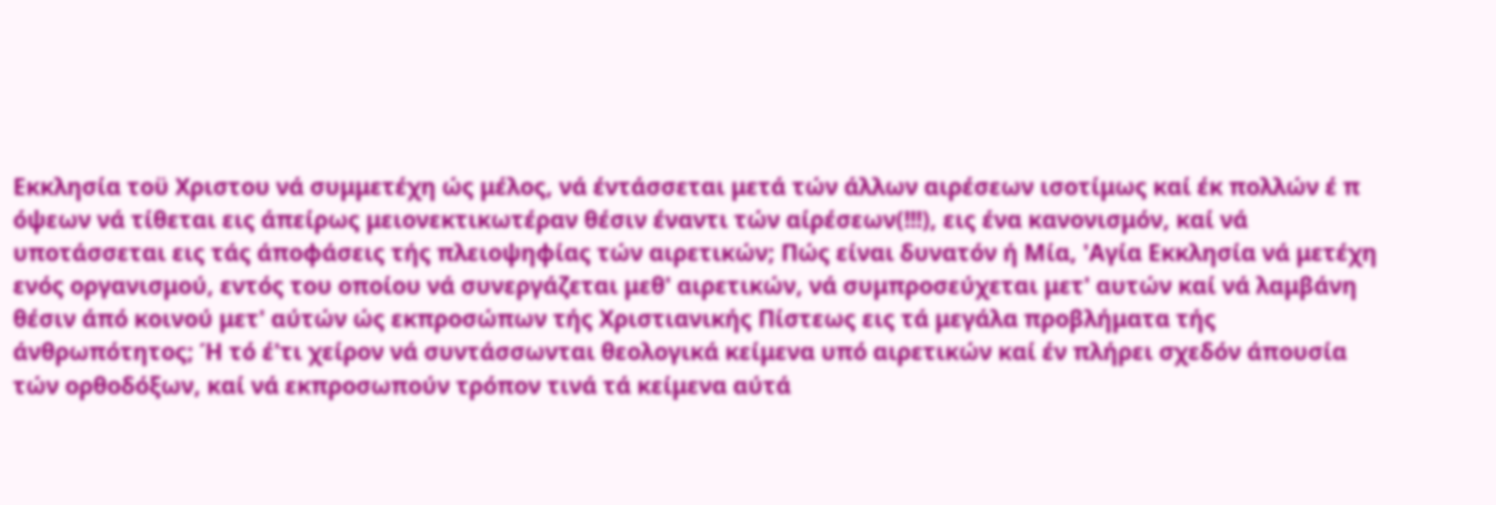Εκκλησία τοϋ Χριστου νά συμμετέχη ώς μέλος, νά έντάσσεται μετά τών άλλων αιρέσεων ισοτίμως καί έκ πολλών έ π όψεων νά τίθεται εις άπείρως μειονεκτικωτέραν θέσιν έναντι τών αίρέσεων(!!!), εις ένα κανονισμόν, καί νά υποτάσσεται εις τάς άποφάσεις τής πλειοψηφίας τών αιρετικών; Πώς είναι δυνατόν ή Μία, 'Αγία Εκκλησία νά μετέχη ενός οργανισμού, εντός του οποίου νά συνεργάζεται μεθ' αιρετικών, νά συμπροσεύχεται μετ' αυτών καί νά λαμβάνη θέσιν άπό κοινού μετ' αύτών ώς εκπροσώπων τής Χριστιανικής Πίστεως εις τά μεγάλα προβλήματα τής άνθρωπότητος; Ή τό έ'τι χείρον νά συντάσσωνται θεολογικά κείμενα υπό αιρετικών καί έν πλήρει σχεδόν άπουσία τών ορθοδόξων, καί νά εκπροσωπούν τρόπον τινά τά κείμενα αύτά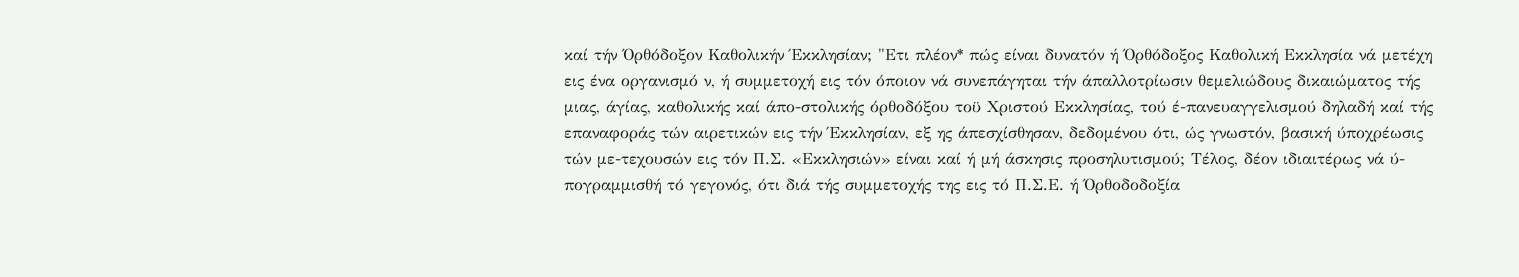καί τήν Όρθόδοξον Καθολικήν Έκκλησίαν; "Ετι πλέον* πώς είναι δυνατόν ή Όρθόδοξος Καθολική Εκκλησία νά μετέχη εις ένα οργανισμό ν, ή συμμετοχή εις τόν όποιον νά συνεπάγηται τήν άπαλλοτρίωσιν θεμελιώδους δικαιώματος τής μιας, άγίας, καθολικής καί άπο-στολικής όρθοδόξου τοϋ Χριστού Εκκλησίας, τού έ-πανευαγγελισμού δηλαδή καί τής επαναφοράς τών αιρετικών εις τήν Έκκλησίαν, εξ ης άπεσχίσθησαν, δεδομένου ότι, ώς γνωστόν, βασική ύποχρέωσις τών με-τεχουσών εις τόν Π.Σ. «Εκκλησιών» είναι καί ή μή άσκησις προσηλυτισμού; Τέλος, δέον ιδιαιτέρως νά ύ-πογραμμισθή τό γεγονός, ότι διά τής συμμετοχής της εις τό Π.Σ.Ε. ή Όρθοδοδοξία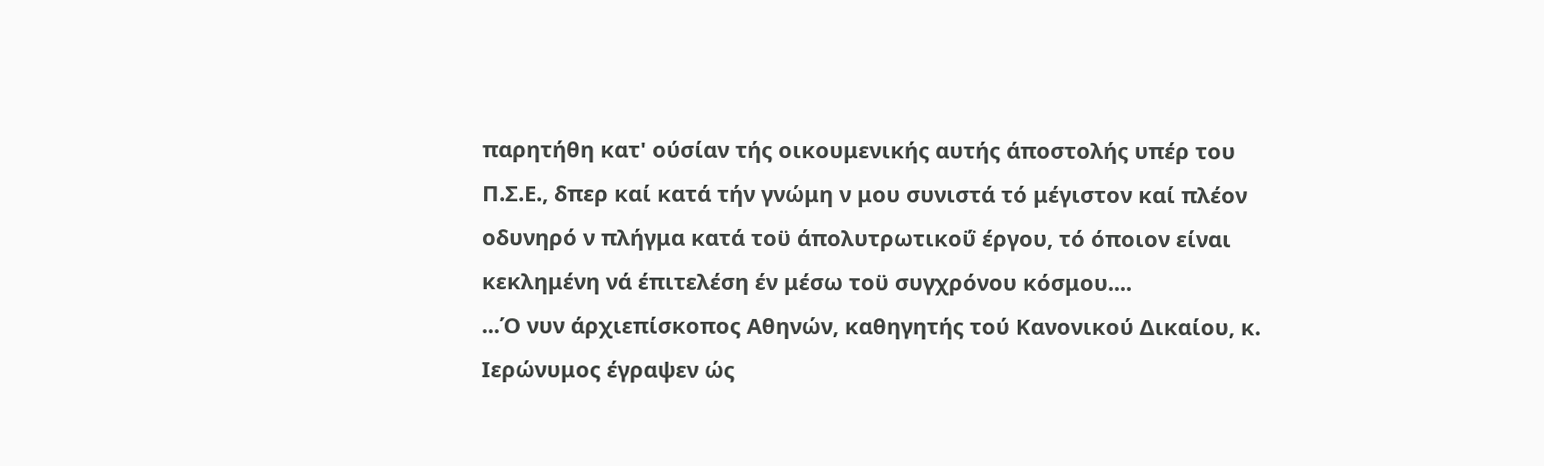παρητήθη κατ' ούσίαν τής οικουμενικής αυτής άποστολής υπέρ του Π.Σ.Ε., δπερ καί κατά τήν γνώμη ν μου συνιστά τό μέγιστον καί πλέον οδυνηρό ν πλήγμα κατά τοϋ άπολυτρωτικοΰ έργου, τό όποιον είναι κεκλημένη νά έπιτελέση έν μέσω τοϋ συγχρόνου κόσμου....
...Ό νυν άρχιεπίσκοπος Αθηνών, καθηγητής τού Κανονικού Δικαίου, κ. Ιερώνυμος έγραψεν ώς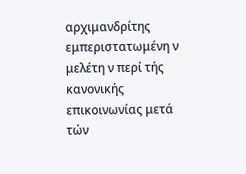αρχιμανδρίτης εμπεριστατωμένη ν μελέτη ν περί τής κανονικής επικοινωνίας μετά τών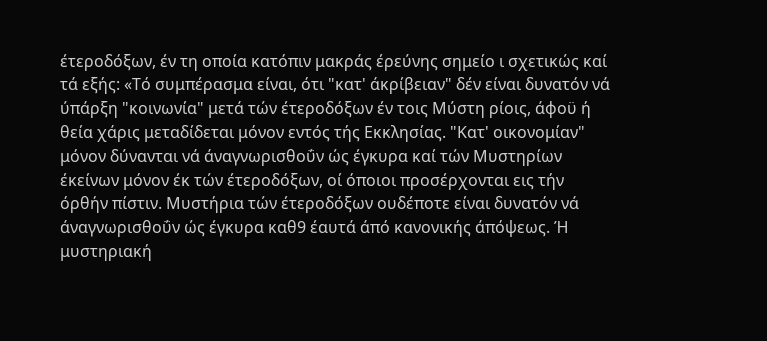έτεροδόξων, έν τη οποία κατόπιν μακράς έρεύνης σημείο ι σχετικώς καί τά εξής: «Τό συμπέρασμα είναι, ότι "κατ' άκρίβειαν" δέν είναι δυνατόν νά ύπάρξη "κοινωνία" μετά τών έτεροδόξων έν τοις Μύστη ρίοις, άφοϋ ή θεία χάρις μεταδίδεται μόνον εντός τής Εκκλησίας. "Κατ' οικονομίαν" μόνον δύνανται νά άναγνωρισθοΰν ώς έγκυρα καί τών Μυστηρίων έκείνων μόνον έκ τών έτεροδόξων, οί όποιοι προσέρχονται εις τήν όρθήν πίστιν. Μυστήρια τών έτεροδόξων ουδέποτε είναι δυνατόν νά άναγνωρισθοΰν ώς έγκυρα καθ9 έαυτά άπό κανονικής άπόψεως. Ή μυστηριακή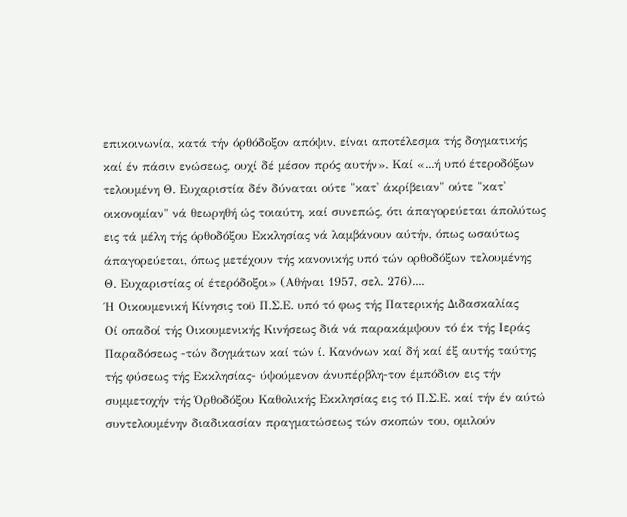επικοινωνία, κατά τήν όρθόδοξον απόψιν, είναι αποτέλεσμα τής δογματικής καί έν πάσιν ενώσεως, ουχί δέ μέσον πρός αυτήν». Καί «...ή υπό έτεροδόξων τελουμένη Θ. Ευχαριστία δέν δύναται ούτε "κατ' άκρίβειαν" ούτε "κατ' οικονομίαν" νά θεωρηθή ώς τοιαύτη, καί συνεπώς, ότι άπαγορεύεται άπολύτως εις τά μέλη τής όρθοδόξου Εκκλησίας νά λαμβάνουν αύτήν, όπως ωσαύτως άπαγορεύεται, όπως μετέχουν τής κανονικής υπό τών ορθοδόξων τελουμένης Θ. Ευχαριστίας οί έτερόδοξοι» (Αθήναι 1957, σελ. 276)....
Ή Οικουμενική Κίνησις τοϋ Π.Σ.Ε. υπό τό φως τής Πατερικής Διδασκαλίας
Οί οπαδοί τής Οικουμενικής Κινήσεως διά νά παρακάμψουν τό έκ τής Ιεράς Παραδόσεως -τών δογμάτων καί τών ί. Κανόνων καί δή καί έξ αυτής ταύτης τής φύσεως τής Εκκλησίας- ύψούμενον άνυπέρβλη-τον έμπόδιον εις τήν συμμετοχήν τής Όρθοδόξου Καθολικής Εκκλησίας εις τό Π.Σ.Ε. καί τήν έν αύτώ συντελουμένην διαδικασίαν πραγματώσεως τών σκοπών του, ομιλούν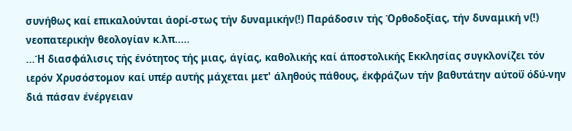συνήθως καί επικαλούνται άορί-στως τήν δυναμικήν(!) Παράδοσιν τής Όρθοδοξίας, τήν δυναμική ν(!) νεοπατερικήν θεολογίαν κ.λπ.....
...Ή διασφάλισις τής ένότητος τής μιας, άγίας, καθολικής καί άποστολικής Εκκλησίας συγκλονίζει τόν ιερόν Χρυσόστομον καί υπέρ αυτής μάχεται μετ' άληθούς πάθους, έκφράζων τήν βαθυτάτην αύτοΰ όδύ-νην διά πάσαν ένέργειαν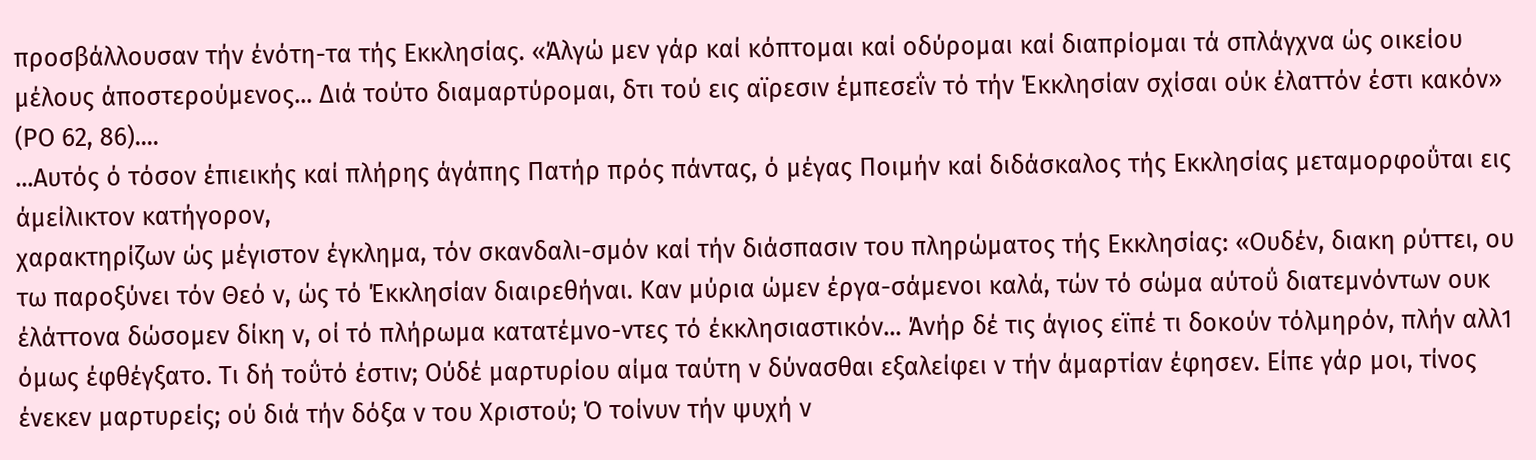προσβάλλουσαν τήν ένότη-τα τής Εκκλησίας. «Άλγώ μεν γάρ καί κόπτομαι καί οδύρομαι καί διαπρίομαι τά σπλάγχνα ώς οικείου μέλους άποστερούμενος... Διά τούτο διαμαρτύρομαι, δτι τού εις αϊρεσιν έμπεσεΐν τό τήν Έκκλησίαν σχίσαι ούκ έλαττόν έστι κακόν» (ΡΟ 62, 86)....
...Αυτός ό τόσον έπιεικής καί πλήρης άγάπης Πατήρ πρός πάντας, ό μέγας Ποιμήν καί διδάσκαλος τής Εκκλησίας μεταμορφοΰται εις άμείλικτον κατήγορον,
χαρακτηρίζων ώς μέγιστον έγκλημα, τόν σκανδαλι-σμόν καί τήν διάσπασιν του πληρώματος τής Εκκλησίας: «Ουδέν, διακη ρύττει, ου τω παροξύνει τόν Θεό ν, ώς τό Έκκλησίαν διαιρεθήναι. Καν μύρια ώμεν έργα-σάμενοι καλά, τών τό σώμα αύτοΰ διατεμνόντων ουκ έλάττονα δώσομεν δίκη ν, οί τό πλήρωμα κατατέμνο-ντες τό έκκλησιαστικόν... Άνήρ δέ τις άγιος εϊπέ τι δοκούν τόλμηρόν, πλήν αλλ1 όμως έφθέγξατο. Τι δή τοΰτό έστιν; Ούδέ μαρτυρίου αίμα ταύτη ν δύνασθαι εξαλείφει ν τήν άμαρτίαν έφησεν. Είπε γάρ μοι, τίνος ένεκεν μαρτυρείς; ού διά τήν δόξα ν του Χριστού; Ό τοίνυν τήν ψυχή ν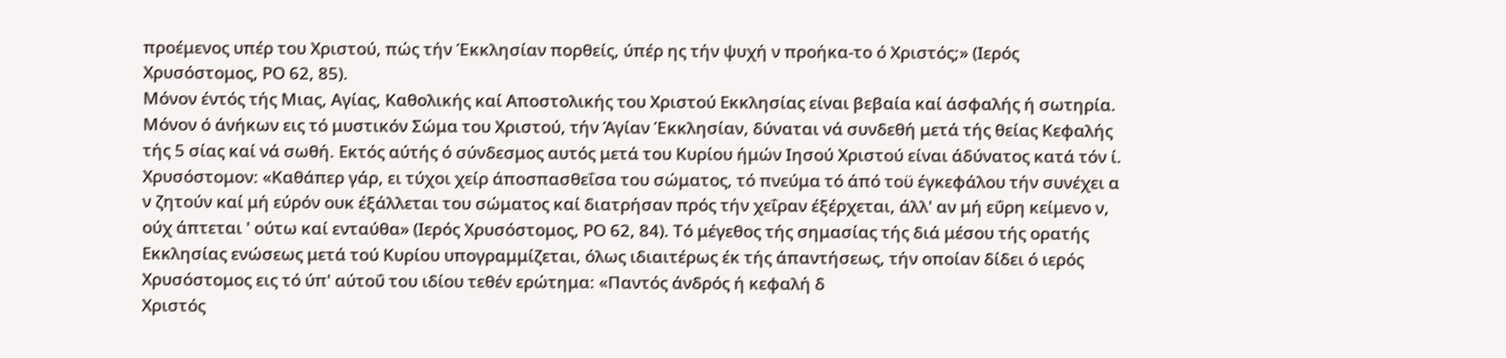προέμενος υπέρ του Χριστού, πώς τήν Έκκλησίαν πορθείς, ύπέρ ης τήν ψυχή ν προήκα-το ό Χριστός;» (Ιερός Χρυσόστομος, ΡΟ 62, 85).
Μόνον έντός τής Μιας, Αγίας, Καθολικής καί Αποστολικής του Χριστού Εκκλησίας είναι βεβαία καί άσφαλής ή σωτηρία. Μόνον ό άνήκων εις τό μυστικόν Σώμα του Χριστού, τήν Άγίαν Έκκλησίαν, δύναται νά συνδεθή μετά τής θείας Κεφαλής τής 5 σίας καί νά σωθή. Εκτός αύτής ό σύνδεσμος αυτός μετά του Κυρίου ήμών Ιησού Χριστού είναι άδύνατος κατά τόν ί. Χρυσόστομον: «Καθάπερ γάρ, ει τύχοι χείρ άποσπασθεΐσα του σώματος, τό πνεύμα τό άπό τοϋ έγκεφάλου τήν συνέχει α ν ζητούν καί μή εύρόν ουκ έξάλλεται του σώματος καί διατρήσαν πρός τήν χεΐραν έξέρχεται, άλλ' αν μή εΰρη κείμενο ν, ούχ άπτεται ' ούτω καί ενταύθα» (Ιερός Χρυσόστομος, ΡΟ 62, 84). Τό μέγεθος τής σημασίας τής διά μέσου τής ορατής Εκκλησίας ενώσεως μετά τού Κυρίου υπογραμμίζεται, όλως ιδιαιτέρως έκ τής άπαντήσεως, τήν οποίαν δίδει ό ιερός Χρυσόστομος εις τό ύπ' αύτοΰ του ιδίου τεθέν ερώτημα: «Παντός άνδρός ή κεφαλή δ
Χριστός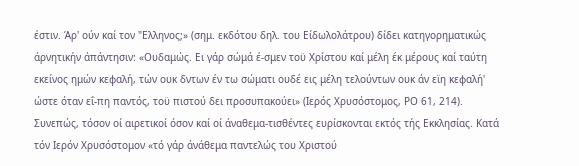έστιν. Άρ' ούν καί τον "Ελληνος;» (σημ. εκδότου δηλ. του Είδωλολάτρου) δίδει κατηγορηματικώς άρνητικήν άπάντησιν: «Ουδαμώς. Ει γάρ σώμά έ-σμεν τοϋ Χρίστου καί μέλη έκ μέρους καί ταύτη εκείνος ημών κεφαλή, τών ουκ δντων έν τω σώματι ουδέ εις μέλη τελούντων ουκ άν εϊη κεφαλή' ώστε όταν εΐ-πη παντός, τοϋ πιστού δει προσυπακούει» (Ιερός Χρυσόστομος, ΡΟ 61, 214).
Συνεπώς, τόσον οί αιρετικοί όσον καί οί άναθεμα-τισθέντες ευρίσκονται εκτός τής Εκκλησίας. Κατά τόν Ιερόν Χρυσόστομον «τό γάρ άνάθεμα παντελώς του Χριστού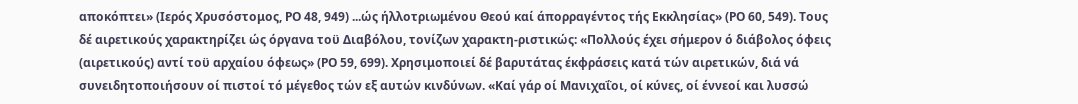αποκόπτει» (Ιερός Χρυσόστομος, ΡΟ 48, 949) ...ώς ήλλοτριωμένου Θεού καί άπορραγέντος τής Εκκλησίας» (ΡΟ 60, 549). Τους δέ αιρετικούς χαρακτηρίζει ώς όργανα τοϋ Διαβόλου, τονίζων χαρακτη-ριστικώς: «Πολλούς έχει σήμερον ό διάβολος όφεις (αιρετικούς) αντί τοϋ αρχαίου όφεως» (ΡΟ 59, 699). Χρησιμοποιεί δέ βαρυτάτας έκφράσεις κατά τών αιρετικών, διά νά συνειδητοποιήσουν οί πιστοί τό μέγεθος τών εξ αυτών κινδύνων. «Καί γάρ οί Μανιχαΐοι, οί κύνες, οί έννεοί και λυσσώ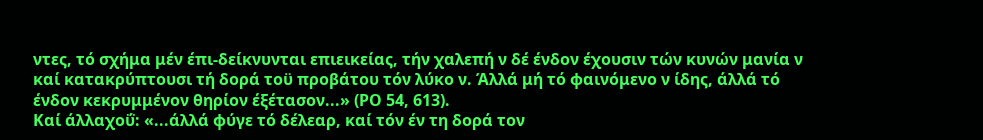ντες, τό σχήμα μέν έπι-δείκνυνται επιεικείας, τήν χαλεπή ν δέ ένδον έχουσιν τών κυνών μανία ν καί κατακρύπτουσι τή δορά τοϋ προβάτου τόν λύκο ν. Άλλά μή τό φαινόμενο ν ίδης, άλλά τό ένδον κεκρυμμένον θηρίον έξέτασον...» (ΡΟ 54, 613).
Καί άλλαχοΰ: «...άλλά φύγε τό δέλεαρ, καί τόν έν τη δορά τον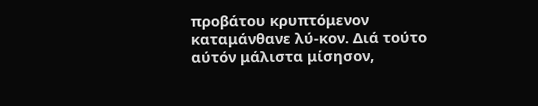προβάτου κρυπτόμενον καταμάνθανε λύ-κον. Διά τούτο αύτόν μάλιστα μίσησον,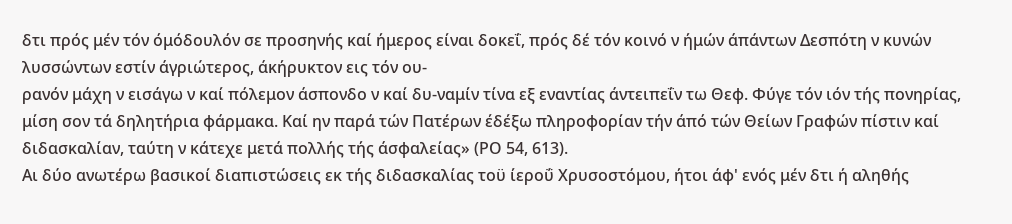δτι πρός μέν τόν όμόδουλόν σε προσηνής καί ήμερος είναι δοκεΐ, πρός δέ τόν κοινό ν ήμών άπάντων Δεσπότη ν κυνών λυσσώντων εστίν άγριώτερος, άκήρυκτον εις τόν ου-
ρανόν μάχη ν εισάγω ν καί πόλεμον άσπονδο ν καί δυ-ναμίν τίνα εξ εναντίας άντειπεΐν τω Θεφ. Φύγε τόν ιόν τής πονηρίας, μίση σον τά δηλητήρια φάρμακα. Καί ην παρά τών Πατέρων έδέξω πληροφορίαν τήν άπό τών Θείων Γραφών πίστιν καί διδασκαλίαν, ταύτη ν κάτεχε μετά πολλής τής άσφαλείας» (ΡΟ 54, 613).
Αι δύο ανωτέρω βασικοί διαπιστώσεις εκ τής διδασκαλίας τοϋ ίεροΰ Χρυσοστόμου, ήτοι άφ' ενός μέν δτι ή αληθής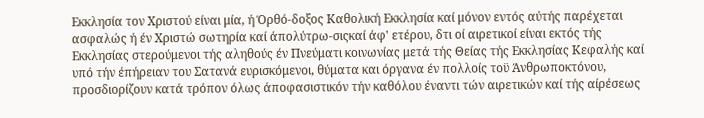Εκκλησία τον Χριστού είναι μία, ή Όρθό-δοξος Καθολική Εκκλησία καί μόνον εντός αύτής παρέχεται ασφαλώς ή έν Χριστώ σωτηρία καί άπολύτρω-σιςκαί άφ' ετέρου, δτι οί αιρετικοί είναι εκτός τής Εκκλησίας στερούμενοι τής αληθούς έν Πνεύματι κοινωνίας μετά τής Θείας τής Εκκλησίας Κεφαλής καί υπό τήν έπήρειαν του Σατανά ευρισκόμενοι, θύματα και όργανα έν πολλοίς τοϋ Άνθρωποκτόνου, προσδιορίζουν κατά τρόπον όλως άποφασιστικόν τήν καθόλου έναντι τών αιρετικών καί τής αίρέσεως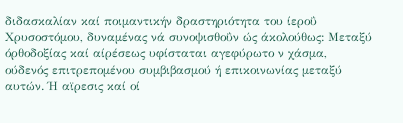διδασκαλίαν καί ποιμαντικήν δραστηριότητα του ίεροΰ Χρυσοστόμου, δυναμένας νά συνοψισθοΰν ώς άκολούθως: Μεταξύ όρθοδοξίας καί αίρέσεως υφίσταται αγεφύρωτο ν χάσμα, ούδενός επιτρεπομένου συμβιβασμού ή επικοινωνίας μεταξύ αυτών. Ή αϊρεσις καί οί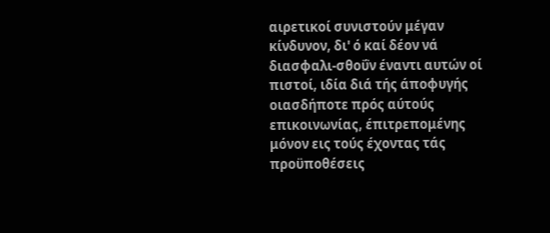αιρετικοί συνιστούν μέγαν κίνδυνον, δι' ό καί δέον νά διασφαλι-σθοΰν έναντι αυτών οί πιστοί, ιδία διά τής άποφυγής οιασδήποτε πρός αύτούς επικοινωνίας, έπιτρεπομένης μόνον εις τούς έχοντας τάς προϋποθέσεις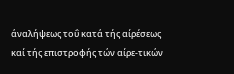άναλήψεως τοΰ κατά τής αίρέσεως καί τής επιστροφής τών αίρε-τικών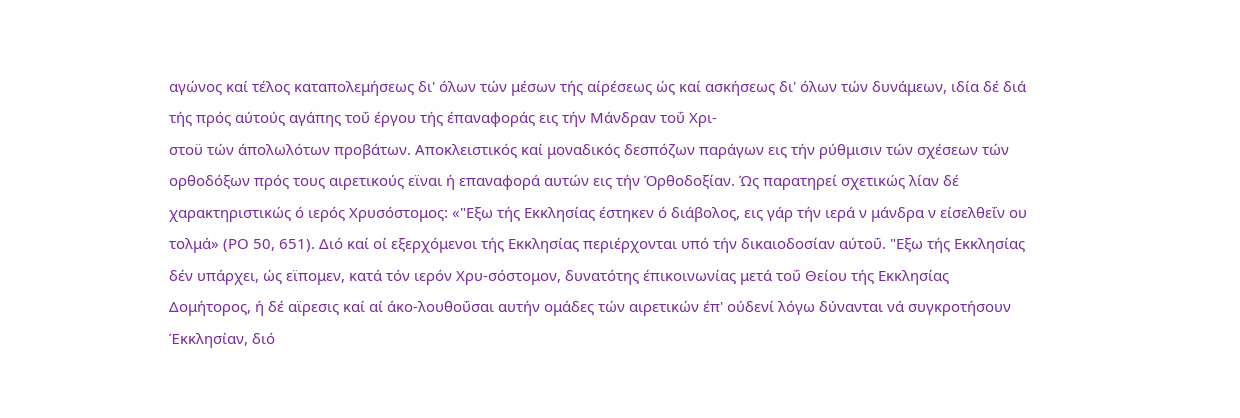αγώνος καί τέλος καταπολεμήσεως δι' όλων τών μέσων τής αίρέσεως ώς καί ασκήσεως δι' όλων τών δυνάμεων, ιδία δέ διά τής πρός αύτούς αγάπης τοΰ έργου τής έπαναφοράς εις τήν Μάνδραν τοΰ Χρι-
στοϋ τών άπολωλότων προβάτων. Αποκλειστικός καί μοναδικός δεσπόζων παράγων εις τήν ρύθμισιν τών σχέσεων τών ορθοδόξων πρός τους αιρετικούς εϊναι ή επαναφορά αυτών εις τήν Όρθοδοξίαν. Ώς παρατηρεί σχετικώς λίαν δέ χαρακτηριστικώς ό ιερός Χρυσόστομος: «"Εξω τής Εκκλησίας έστηκεν ό διάβολος, εις γάρ τήν ιερά ν μάνδρα ν είσελθεΐν ου τολμά» (ΡΟ 50, 651). Διό καί οί εξερχόμενοι τής Εκκλησίας περιέρχονται υπό τήν δικαιοδοσίαν αύτοΰ. "Εξω τής Εκκλησίας δέν υπάρχει, ώς εϊπομεν, κατά τόν ιερόν Χρυ-σόστομον, δυνατότης έπικοινωνίας μετά τοΰ Θείου τής Εκκλησίας Δομήτορος, ή δέ αϊρεσις καί αί άκο-λουθοΰσαι αυτήν ομάδες τών αιρετικών έπ' ούδενί λόγω δύνανται νά συγκροτήσουν Έκκλησίαν, διό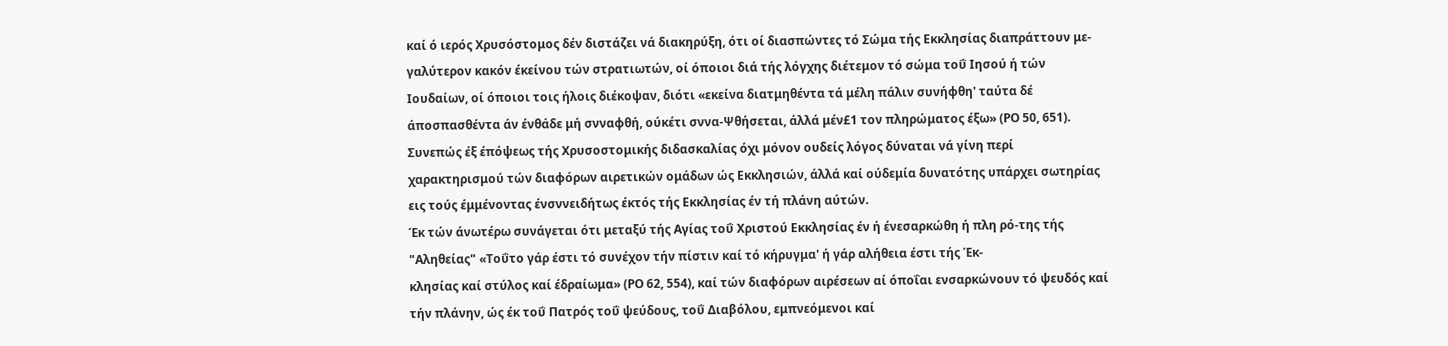καί ό ιερός Χρυσόστομος δέν διστάζει νά διακηρύξη, ότι οί διασπώντες τό Σώμα τής Εκκλησίας διαπράττουν με-γαλύτερον κακόν έκείνου τών στρατιωτών, οί όποιοι διά τής λόγχης διέτεμον τό σώμα τοΰ Ιησού ή τών Ιουδαίων, οί όποιοι τοις ήλοις διέκοψαν, διότι «εκείνα διατμηθέντα τά μέλη πάλιν συνήφθη' ταύτα δέ άποσπασθέντα άν ένθάδε μή σνναφθή, ούκέτι σννα-Ψθήσεται, άλλά μέν£1 τον πληρώματος έξω» (ΡΟ 50, 651). Συνεπώς έξ έπόψεως τής Χρυσοστομικής διδασκαλίας όχι μόνον ουδείς λόγος δύναται νά γίνη περί χαρακτηρισμού τών διαφόρων αιρετικών ομάδων ώς Εκκλησιών, άλλά καί ούδεμία δυνατότης υπάρχει σωτηρίας εις τούς έμμένοντας ένσννειδήτως έκτός τής Εκκλησίας έν τή πλάνη αύτών.
Έκ τών άνωτέρω συνάγεται ότι μεταξύ τής Αγίας τοΰ Χριστού Εκκλησίας έν ή ένεσαρκώθη ή πλη ρό-της τής "Αληθείας" «Τοΰτο γάρ έστι τό συνέχον τήν πίστιν καί τό κήρυγμα' ή γάρ αλήθεια έστι τής Έκ-
κλησίας καί στύλος καί έδραίωμα» (ΡΟ 62, 554), καί τών διαφόρων αιρέσεων αί όποΐαι ενσαρκώνουν τό ψευδός καί τήν πλάνην, ώς έκ τοΰ Πατρός τοΰ ψεύδους, τοΰ Διαβόλου, εμπνεόμενοι καί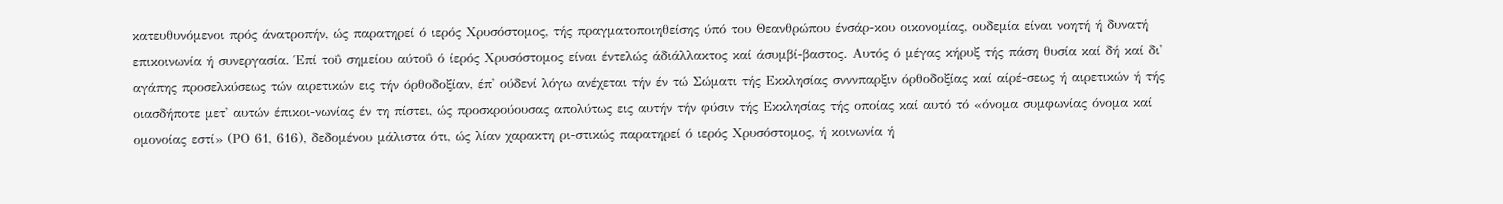κατευθυνόμενοι πρός άνατροπήν, ώς παρατηρεί ό ιερός Χρυσόστομος, τής πραγματοποιηθείσης ύπό του Θεανθρώπου ένσάρ-κου οικονομίας, ουδεμία είναι νοητή ή δυνατή επικοινωνία ή συνεργασία. Έπί τοΰ σημείου αύτοΰ ό ίερός Χρυσόστομος είναι έντελώς άδιάλλακτος καί άσυμβί-βαστος. Αυτός ό μέγας κήρυξ τής πάση θυσία καί δή καί δι' αγάπης προσελκύσεως τών αιρετικών εις τήν όρθοδοξίαν, έπ' ούδενί λόγω ανέχεται τήν έν τώ Σώματι τής Εκκλησίας σνννπαρξιν όρθοδοξίας καί αίρέ-σεως ή αιρετικών ή τής οιασδήποτε μετ' αυτών έπικοι-νωνίας έν τη πίστει, ώς προσκρούουσας απολύτως εις αυτήν τήν φύσιν τής Εκκλησίας τής οποίας καί αυτό τό «όνομα συμφωνίας όνομα καί ομονοίας εστί» (ΡΟ 61, 616), δεδομένου μάλιστα ότι, ώς λίαν χαρακτη ρι-στικώς παρατηρεί ό ιερός Χρυσόστομος, ή κοινωνία ή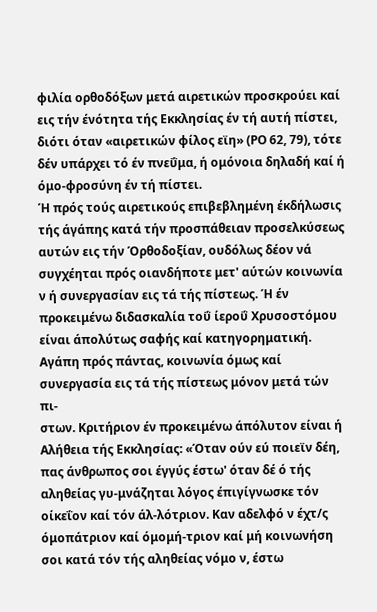φιλία ορθοδόξων μετά αιρετικών προσκρούει καί εις τήν ένότητα τής Εκκλησίας έν τή αυτή πίστει, διότι όταν «αιρετικών φίλος εϊη» (ΡΟ 62, 79), τότε δέν υπάρχει τό έν πνεΰμα, ή ομόνοια δηλαδή καί ή όμο-φροσύνη έν τή πίστει.
Ή πρός τούς αιρετικούς επιβεβλημένη έκδήλωσις τής άγάπης κατά τήν προσπάθειαν προσελκύσεως αυτών εις τήν Όρθοδοξίαν, ουδόλως δέον νά συγχέηται πρός οιανδήποτε μετ' αύτών κοινωνία ν ή συνεργασίαν εις τά τής πίστεως. Ή έν προκειμένω διδασκαλία τοΰ ίεροΰ Χρυσοστόμου είναι άπολύτως σαφής καί κατηγορηματική. Αγάπη πρός πάντας, κοινωνία όμως καί συνεργασία εις τά τής πίστεως μόνον μετά τών πι-
στων. Κριτήριον έν προκειμένω άπόλυτον είναι ή Αλήθεια τής Εκκλησίας: «Όταν ούν εύ ποιεϊν δέη, πας άνθρωπος σοι έγγύς έστω' όταν δέ ό τής αληθείας γυ-μνάζηται λόγος έπιγίγνωσκε τόν οίκεΐον καί τόν άλ-λότριον. Καν αδελφό ν έχτ/ς όμοπάτριον καί όμομή-τριον καί μή κοινωνήση σοι κατά τόν τής αληθείας νόμο ν, έστω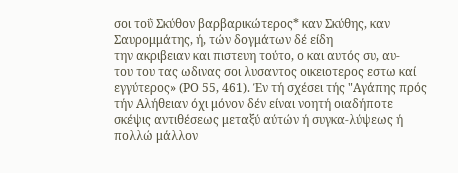σοι τοΰ Σκύθον βαρβαρικώτερος* καν Σκύθης, καν Σαυρομμάτης, ή, τών δογμάτων δέ είδη
την ακριβειαν και πιστευη τούτο, ο και αυτός συ, αυ-
του του τας ωδινας σοι λυσαντος οικειοτερος εστω καί εγγύτερος» (ΡΟ 55, 461). Έν τή σχέσει τής "Αγάπης πρός τήν Αλήθειαν όχι μόνον δέν είναι νοητή οιαδήποτε σκέψις αντιθέσεως μεταξύ αύτών ή συγκα-λύψεως ή πολλώ μάλλον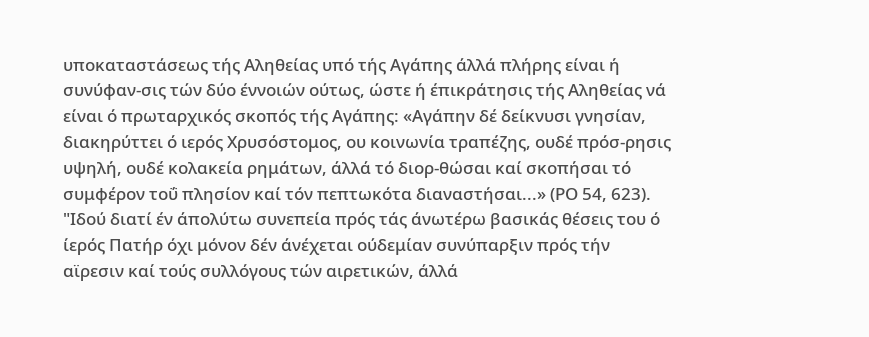υποκαταστάσεως τής Αληθείας υπό τής Αγάπης άλλά πλήρης είναι ή συνύφαν-σις τών δύο έννοιών ούτως, ώστε ή έπικράτησις τής Αληθείας νά είναι ό πρωταρχικός σκοπός τής Αγάπης: «Αγάπην δέ δείκνυσι γνησίαν, διακηρύττει ό ιερός Χρυσόστομος, ου κοινωνία τραπέζης, ουδέ πρόσ-ρησις υψηλή, ουδέ κολακεία ρημάτων, άλλά τό διορ-θώσαι καί σκοπήσαι τό συμφέρον τοΰ πλησίον καί τόν πεπτωκότα διαναστήσαι...» (ΡΟ 54, 623).
"Ιδού διατί έν άπολύτω συνεπεία πρός τάς άνωτέρω βασικάς θέσεις του ό ίερός Πατήρ όχι μόνον δέν άνέχεται ούδεμίαν συνύπαρξιν πρός τήν αϊρεσιν καί τούς συλλόγους τών αιρετικών, άλλά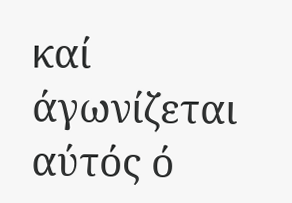καί άγωνίζεται αύτός ό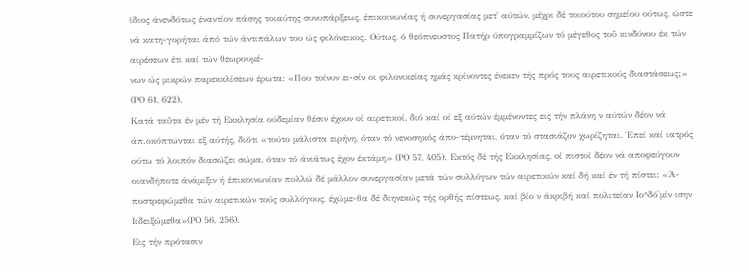ϊδιος άνενδότως έναντίον πάσης τοιαύτης συνυπάρξεως, έπικοινωνίας ή συνεργασίας μετ' αύτών, μέχρι δέ τοιούτου σημείου ούτως, ώστε νά κατη-γορήται άπό τών άντιπάλων του ώς φιλόνεικος. Ούτως, ό θεόπνευστος Πατήρ ύπογραμμίζων τό μέγεθος τοΰ κινδύνου έκ τών αιρέσεων έτι καί τών θεωρουμέ-
νων ώς μικρών παρεκκλίσεων έρωτα: «Που τοίνυν ει-σίν οι φιλονικείας ημάς κρίνοντες ένεκεν τής πρός τους αιρετικούς διαστάσεως;» (ΡΟ 61, 622).
Κατά ταΰτα έν μέν τή Εκκλησία ούδεμίαν θέσιν έχουν οί αιρετικοί, διό καί οί εξ αύτών έμμένοντες εις τήν πλάνη ν αύτών δέον νά άπ.οκόπτωνται εξ αύτής, διότι «τούτο μάλιστα ειρήνη, όταν τό νενοσηκός άπο-τέμνηται, όταν τό στασιάζον χωρίζηται. Έπεί καί ιατρός ούτω τό λοιπόν διασώζει σώμα, όταν τό άνιάτως έχον έκτάμη» (ΡΟ 57, 405). Εκτός δέ τής Εκκλησίας, οί πιστοί δέον νά αποφεύγουν οιανδήποτε άνάμιξιν ή έπικοινωνίαν πολλώ δέ μάλλον συνεργασίαν μετά τών συλλόγων τών αιρετικών καί δή καί έν τή πίστει: «Ά-ποστρεφώμεθα τών αιρετικών τούς συλλόγους, έχώμε-θα δέ διηνεκώς τής ορθής πίστεως, καί βίο ν άκριβή καί πολιτείαν Ιο^δό'μίν ισην Ιιδειξώμεθα»(ΡΟ 56, 256).
Εις τήν πρότασιν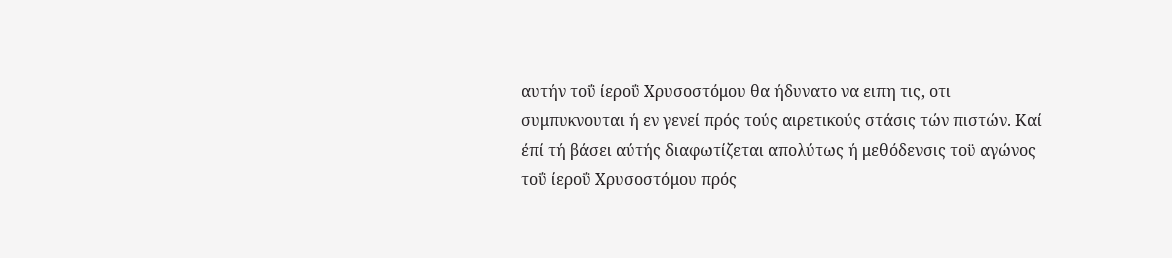αυτήν τοΰ ίεροΰ Χρυσοστόμου θα ήδυνατο να ειπη τις, οτι συμπυκνουται ή εν γενεί πρός τούς αιρετικούς στάσις τών πιστών. Καί έπί τή βάσει αύτής διαφωτίζεται απολύτως ή μεθόδενσις τοϋ αγώνος τοΰ ίεροΰ Χρυσοστόμου πρός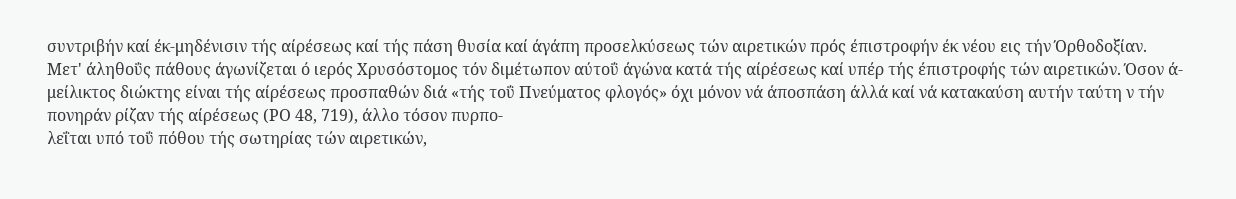συντριβήν καί έκ-μηδένισιν τής αίρέσεως καί τής πάση θυσία καί άγάπη προσελκύσεως τών αιρετικών πρός έπιστροφήν έκ νέου εις τήν Όρθοδοξίαν.
Μετ' άληθοΰς πάθους άγωνίζεται ό ιερός Χρυσόστομος τόν διμέτωπον αύτοΰ άγώνα κατά τής αίρέσεως καί υπέρ τής έπιστροφής τών αιρετικών. Όσον ά-μείλικτος διώκτης είναι τής αίρέσεως προσπαθών διά «τής τοΰ Πνεύματος φλογός» όχι μόνον νά άποσπάση άλλά καί νά κατακαύση αυτήν ταύτη ν τήν πονηράν ρίζαν τής αίρέσεως (ΡΟ 48, 719), άλλο τόσον πυρπο-
λεΐται υπό τοΰ πόθου τής σωτηρίας τών αιρετικών,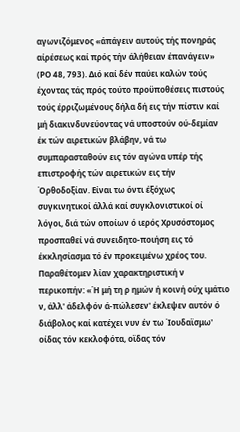αγωνιζόμενος «άπάγειν αυτούς τής πονηράς αίρέσεως καί πρός τήν άλήθειαν έπανάγειν» (ΡΟ 48, 793). Διό καί δέν παύει καλών τούς έχοντας τάς πρός τούτο προϋποθέσεις πιστούς τούς έρριζωμένους δήλα δή εις τήν πίστιν καί μή διακινδυνεύοντας νά υποστούν ού-δεμίαν έκ τών αιρετικών βλάβην, νά τω συμπαρασταθούν εις τόν αγώνα υπέρ τής επιστροφής τών αιρετικών εις τήν Όρθοδοξίαν. Είναι τω όντι έξόχως συγκινητικοί άλλά καί συγκλονιστικοί οί λόγοι, διά τών οποίων ό ιερός Χρυσόστομος προσπαθεί νά συνειδητο-ποιήση εις τό έκκλησίασμα τό έν προκειμένω χρέος του. Παραθέτομεν λίαν χαρακτηριστική ν περικοπήν: «Ή μή τη ρ ημών ή κοινή ούχ ιμάτιο ν, άλλ' άδελφόν ά-πώλεσεν' έκλεψεν αυτόν ό διάβολος καί κατέχει νυν έν τω Ίουδαϊσμω' οίδας τόν κεκλοφότα, οϊδας τόν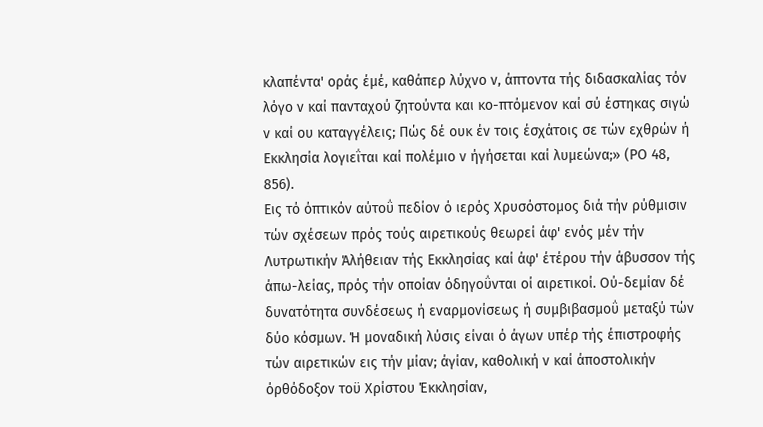κλαπέντα' οράς έμέ, καθάπερ λύχνο ν, άπτοντα τής διδασκαλίας τόν λόγο ν καί πανταχού ζητούντα και κο-πτόμενον καί σύ έστηκας σιγώ ν καί ου καταγγέλεις; Πώς δέ ουκ έν τοις έσχάτοις σε τών εχθρών ή Εκκλησία λογιεΐται καί πολέμιο ν ήγήσεται καί λυμεώνα;» (ΡΟ 48, 856).
Εις τό όπτικόν αύτοΰ πεδίον ό ιερός Χρυσόστομος διά τήν ρύθμισιν τών σχέσεων πρός τούς αιρετικούς θεωρεί άφ' ενός μέν τήν Λυτρωτικήν Άλήθειαν τής Εκκλησίας καί άφ' έτέρου τήν άβυσσον τής άπω-λείας, πρός τήν οποίαν όδηγοΰνται οί αιρετικοί. Ού-δεμίαν δέ δυνατότητα συνδέσεως ή εναρμονίσεως ή συμβιβασμοΰ μεταξύ τών δύο κόσμων. Ή μοναδική λύσις είναι ό άγων υπέρ τής έπιστροφής τών αιρετικών εις τήν μίαν; άγίαν, καθολική ν καί άποστολικήν όρθόδοξον τοϋ Χρίστου Έκκλησίαν,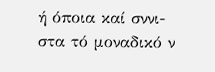ή όποια καί σννι-
στα τό μοναδικό ν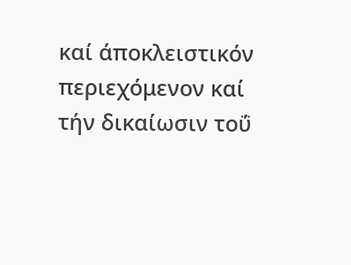καί άποκλειστικόν περιεχόμενον καί τήν δικαίωσιν τοΰ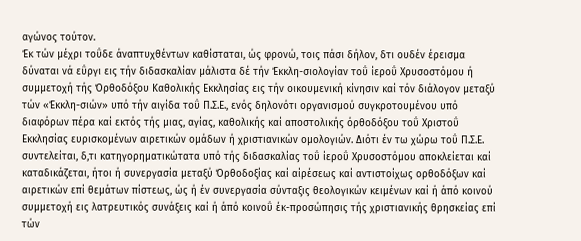αγώνος τούτον.
Έκ τών μέχρι τοΰδε άναπτυχθέντων καθίσταται, ώς φρονώ, τοις πάσι δήλον, δτι ουδέν έρεισμα δύναται νά εΰργι εις τήν διδασκαλίαν μάλιστα δέ τήν Έκκλη-σιολογίαν τοΰ ίεροΰ Χρυσοστόμου ή συμμετοχή τής Όρθοδόξου Καθολικής Εκκλησίας εις τήν οικουμενική κίνησιν καί τόν διάλογον μεταξύ τών «Έκκλη-σιών» υπό τήν αιγίδα τοΰ Π.Σ.Ε., ενός δηλονότι οργανισμού συγκροτουμένου υπό διαφόρων πέρα καί εκτός τής μιας, αγίας, καθολικής καί αποστολικής όρθοδόξου τοΰ Χριστοΰ Εκκλησίας ευρισκομένων αιρετικών ομάδων ή χριστιανικών ομολογιών. Διότι έν τω χώρω τοΰ Π.Σ.Ε. συντελείται, δ,τι κατηγορηματικώτατα υπό τής διδασκαλίας τοΰ ίεροΰ Χρυσοστόμου αποκλείεται καί καταδικάζεται, ήτοι ή συνεργασία μεταξύ Όρθοδοξίας καί αίρέσεως καί αντιστοίχως ορθοδόξων καί αιρετικών επί θεμάτων πίστεως, ώς ή έν συνεργασία σύνταξις θεολογικών κειμένων καί ή άπό κοινού συμμετοχή εις λατρευτικός συνάξεις καί ή άπό κοινοΰ έκ-προσώπησις τής χριστιανικής θρησκείας επί τών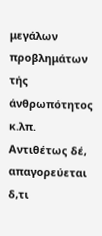μεγάλων προβλημάτων τής άνθρωπότητος κ.λπ. Αντιθέτως δέ, απαγορεύεται δ,τι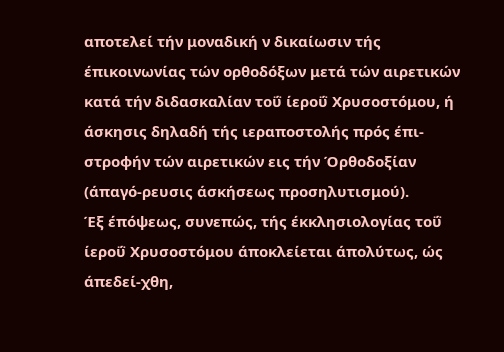αποτελεί τήν μοναδική ν δικαίωσιν τής έπικοινωνίας τών ορθοδόξων μετά τών αιρετικών κατά τήν διδασκαλίαν τοΰ ίεροΰ Χρυσοστόμου, ή άσκησις δηλαδή τής ιεραποστολής πρός έπι-στροφήν τών αιρετικών εις τήν Όρθοδοξίαν (άπαγό-ρευσις άσκήσεως προσηλυτισμού).
Έξ έπόψεως, συνεπώς, τής έκκλησιολογίας τοΰ ίεροΰ Χρυσοστόμου άποκλείεται άπολύτως, ώς άπεδεί-χθη,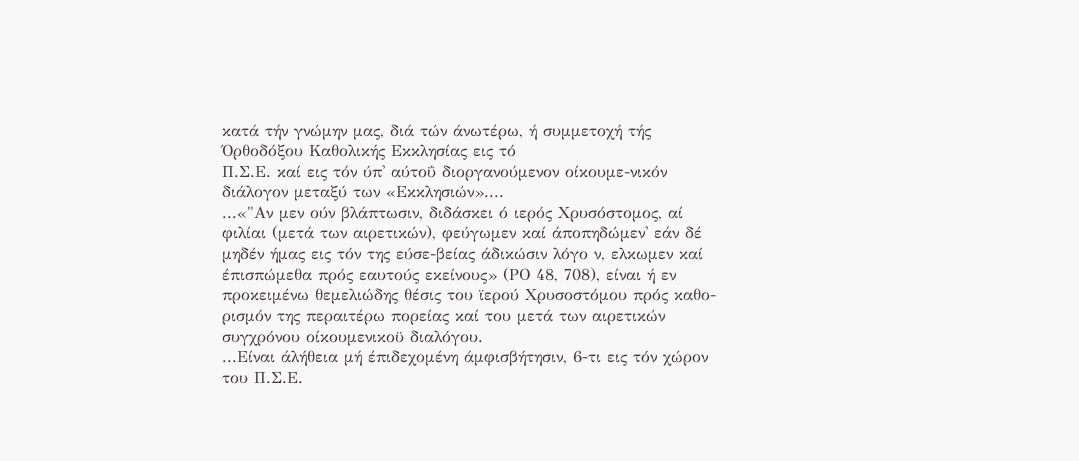κατά τήν γνώμην μας, διά τών άνωτέρω, ή συμμετοχή τής Όρθοδόξου Καθολικής Εκκλησίας εις τό
Π.Σ.Ε. καί εις τόν ύπ' αύτοΰ διοργανούμενον οίκουμε-νικόν διάλογον μεταξύ των «Εκκλησιών»....
...«"Αν μεν ούν βλάπτωσιν, διδάσκει ό ιερός Χρυσόστομος, αί φιλίαι (μετά των αιρετικών), φεύγωμεν καί άποπηδώμεν' εάν δέ μηδέν ήμας εις τόν της εύσε-βείας άδικώσιν λόγο ν, ελκωμεν καί έπισπώμεθα πρός εαυτούς εκείνους» (ΡΟ 48, 708), είναι ή εν προκειμένω θεμελιώδης θέσις του ϊερού Χρυσοστόμου πρός καθο-ρισμόν της περαιτέρω πορείας καί του μετά των αιρετικών συγχρόνου οίκουμενικοϋ διαλόγου.
...Είναι άλήθεια μή έπιδεχομένη άμφισβήτησιν, 6-τι εις τόν χώρον του Π.Σ.Ε.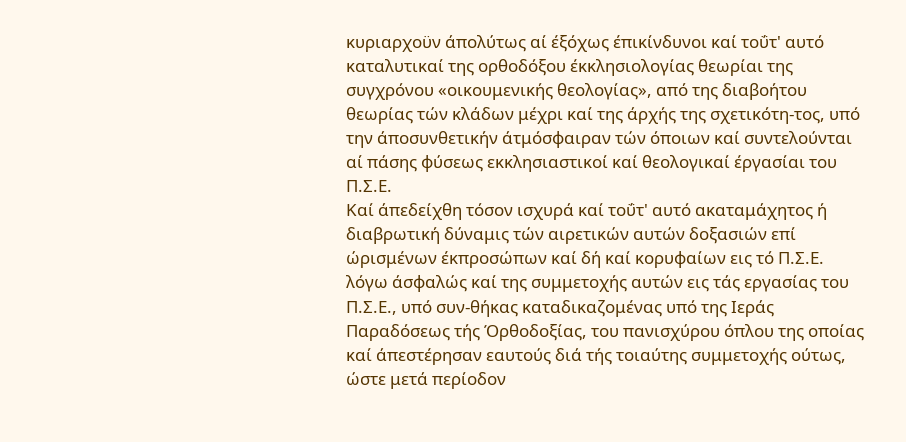κυριαρχοϋν άπολύτως αί έξόχως έπικίνδυνοι καί τοΰτ' αυτό καταλυτικαί της ορθοδόξου έκκλησιολογίας θεωρίαι της συγχρόνου «οικουμενικής θεολογίας», από της διαβοήτου θεωρίας τών κλάδων μέχρι καί της άρχής της σχετικότη-τος, υπό την άποσυνθετικήν άτμόσφαιραν τών όποιων καί συντελούνται αί πάσης φύσεως εκκλησιαστικοί καί θεολογικαί έργασίαι του Π.Σ.Ε.
Καί άπεδείχθη τόσον ισχυρά καί τοΰτ' αυτό ακαταμάχητος ή διαβρωτική δύναμις τών αιρετικών αυτών δοξασιών επί ώρισμένων έκπροσώπων καί δή καί κορυφαίων εις τό Π.Σ.Ε. λόγω άσφαλώς καί της συμμετοχής αυτών εις τάς εργασίας του Π.Σ.Ε., υπό συν-θήκας καταδικαζομένας υπό της Ιεράς Παραδόσεως τής Όρθοδοξίας, του πανισχύρου όπλου της οποίας καί άπεστέρησαν εαυτούς διά τής τοιαύτης συμμετοχής ούτως, ώστε μετά περίοδον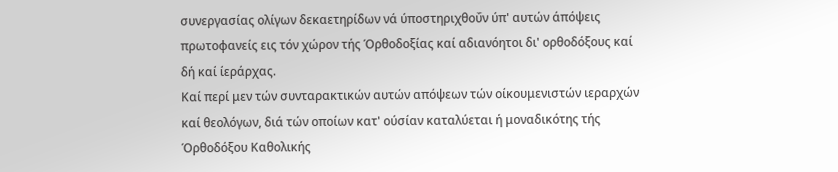συνεργασίας ολίγων δεκαετηρίδων νά ύποστηριχθοΰν ύπ' αυτών άπόψεις πρωτοφανείς εις τόν χώρον τής Όρθοδοξίας καί αδιανόητοι δι' ορθοδόξους καί δή καί ίεράρχας.
Καί περί μεν τών συνταρακτικών αυτών απόψεων τών οίκουμενιστών ιεραρχών καί θεολόγων, διά τών οποίων κατ' ούσίαν καταλύεται ή μοναδικότης τής Όρθοδόξου Καθολικής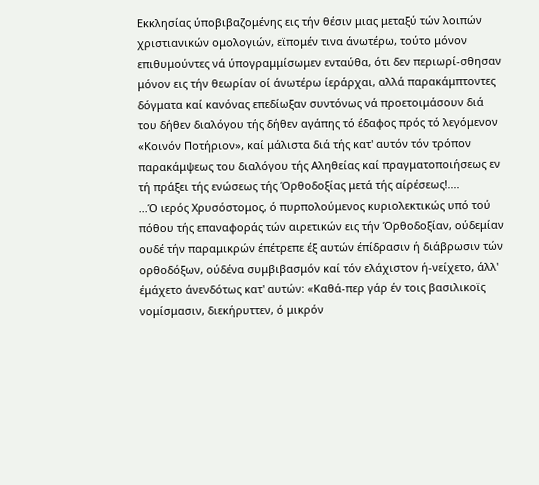Εκκλησίας ύποβιβαζομένης εις τήν θέσιν μιας μεταξύ τών λοιπών χριστιανικών ομολογιών, εϊπομέν τινα άνωτέρω, τούτο μόνον επιθυμούντες νά ύπογραμμίσωμεν ενταύθα, ότι δεν περιωρί-σθησαν μόνον εις τήν θεωρίαν οί άνωτέρω ίεράρχαι, αλλά παρακάμπτοντες δόγματα καί κανόνας επεδίωξαν συντόνως νά προετοιμάσουν διά του δήθεν διαλόγου τής δήθεν αγάπης τό έδαφος πρός τό λεγόμενον «Κοινόν Ποτήριον», καί μάλιστα διά τής κατ' αυτόν τόν τρόπον παρακάμψεως του διαλόγου τής Αληθείας καί πραγματοποιήσεως εν τή πράξει τής ενώσεως τής Όρθοδοξίας μετά τής αίρέσεως!....
...Ό ιερός Χρυσόστομος, ό πυρπολούμενος κυριολεκτικώς υπό τού πόθου τής επαναφοράς τών αιρετικών εις τήν Όρθοδοξίαν, ούδεμίαν ουδέ τήν παραμικρών έπέτρεπε έξ αυτών έπίδρασιν ή διάβρωσιν τών ορθοδόξων, ούδένα συμβιβασμόν καί τόν ελάχιστον ή-νείχετο, άλλ' έμάχετο άνενδότως κατ' αυτών: «Καθά-περ γάρ έν τοις βασιλικοϊς νομίσμασιν, διεκήρυττεν, ό μικρόν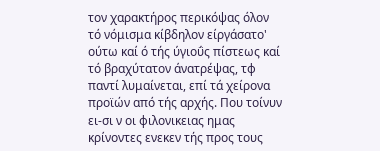τον χαρακτήρος περικόψας όλον τό νόμισμα κίβδηλον είργάσατο' ούτω καί ό τής ύγιοΰς πίστεως καί τό βραχύτατον άνατρέψας, τφ παντί λυμαίνεται, επί τά χείρονα προϊών από τής αρχής. Που τοίνυν ει-σι ν οι φιλονικειας ημας κρίνοντες ενεκεν τής προς τους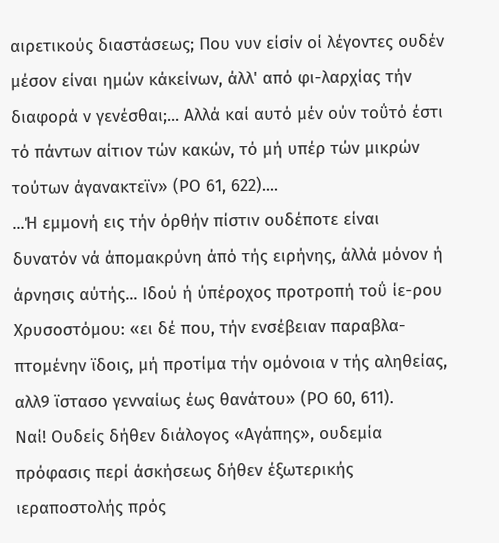αιρετικούς διαστάσεως; Που νυν είσίν οί λέγοντες ουδέν μέσον είναι ημών κάκείνων, άλλ' από φι-λαρχίας τήν διαφορά ν γενέσθαι;... Αλλά καί αυτό μέν ούν τοΰτό έστι τό πάντων αίτιον τών κακών, τό μή υπέρ τών μικρών τούτων άγανακτεϊν» (ΡΟ 61, 622)....
...Ή εμμονή εις τήν όρθήν πίστιν ουδέποτε είναι δυνατόν νά άπομακρύνη άπό τής ειρήνης, άλλά μόνον ή άρνησις αύτής... Ιδού ή ύπέροχος προτροπή τοΰ ίε-ρου Χρυσοστόμου: «ει δέ που, τήν ενσέβειαν παραβλα-πτομένην ϊδοις, μή προτίμα τήν ομόνοια ν τής αληθείας, αλλ9 ϊστασο γενναίως έως θανάτου» (ΡΟ 60, 611).
Ναί! Ουδείς δήθεν διάλογος «Αγάπης», ουδεμία πρόφασις περί άσκήσεως δήθεν έξωτερικής ιεραποστολής πρός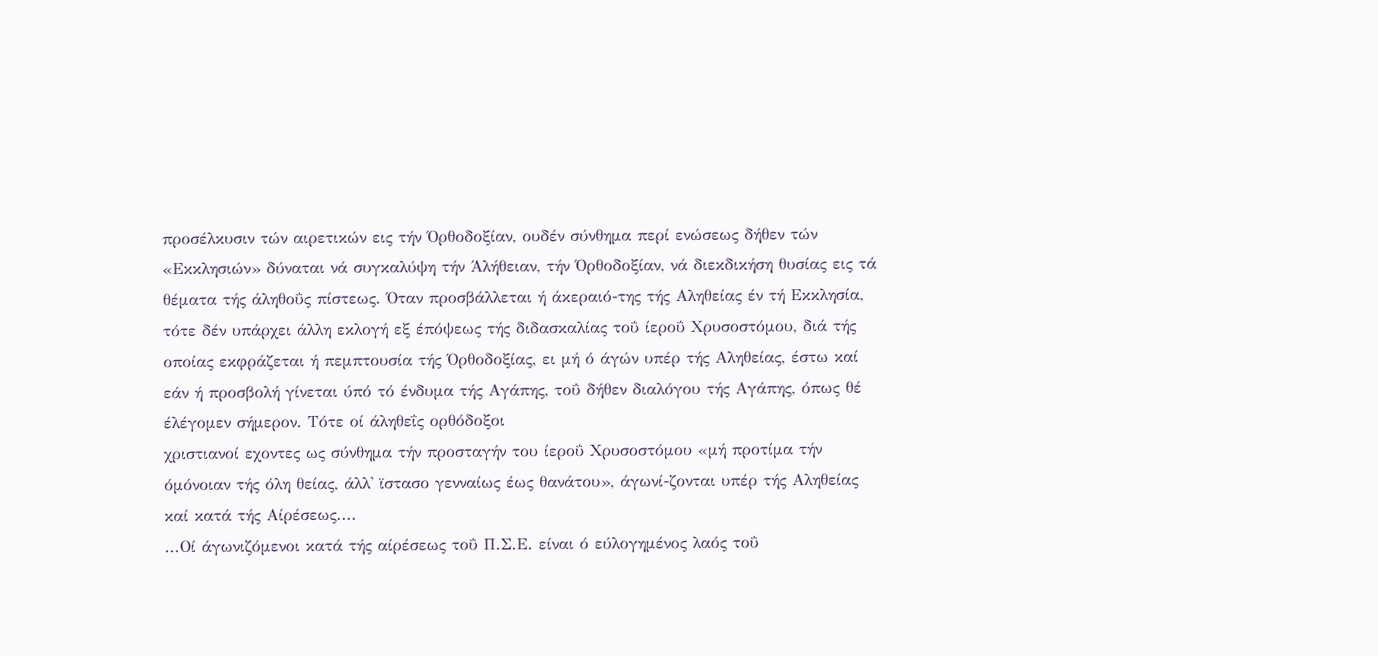προσέλκυσιν τών αιρετικών εις τήν Όρθοδοξίαν, ουδέν σύνθημα περί ενώσεως δήθεν τών «Εκκλησιών» δύναται νά συγκαλύψη τήν Άλήθειαν, τήν Όρθοδοξίαν, νά διεκδικήση θυσίας εις τά θέματα τής άληθοΰς πίστεως. Όταν προσβάλλεται ή άκεραιό-της τής Αληθείας έν τή Εκκλησία, τότε δέν υπάρχει άλλη εκλογή εξ έπόψεως τής διδασκαλίας τοΰ ίεροΰ Χρυσοστόμου, διά τής οποίας εκφράζεται ή πεμπτουσία τής Όρθοδοξίας, ει μή ό άγών υπέρ τής Αληθείας, έστω καί εάν ή προσβολή γίνεται ύπό τό ένδυμα τής Αγάπης, τοΰ δήθεν διαλόγου τής Αγάπης, όπως θέ έλέγομεν σήμερον. Τότε οί άληθεΐς ορθόδοξοι
χριστιανοί εχοντες ως σύνθημα τήν προσταγήν του ίεροΰ Χρυσοστόμου «μή προτίμα τήν όμόνοιαν τής όλη θείας, άλλ' ϊστασο γενναίως έως θανάτου», άγωνί-ζονται υπέρ τής Αληθείας καί κατά τής Αίρέσεως....
...Οί άγωνιζόμενοι κατά τής αίρέσεως τοΰ Π.Σ.Ε. είναι ό εύλογημένος λαός τοΰ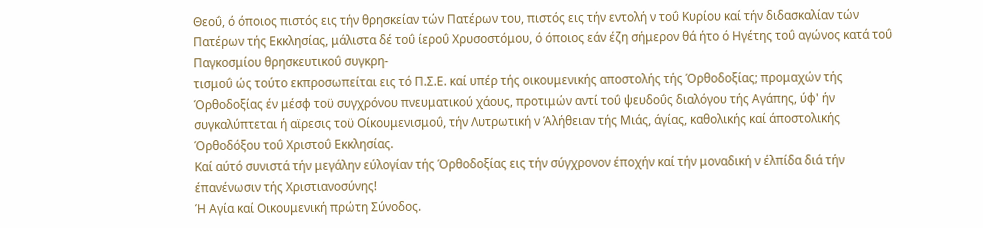Θεοΰ, ό όποιος πιστός εις τήν θρησκείαν τών Πατέρων του, πιστός εις τήν εντολή ν τοΰ Κυρίου καί τήν διδασκαλίαν τών Πατέρων τής Εκκλησίας, μάλιστα δέ τοΰ ίεροΰ Χρυσοστόμου, ό όποιος εάν έζη σήμερον θά ήτο ό Ηγέτης τοΰ αγώνος κατά τοΰ Παγκοσμίου θρησκευτικοΰ συγκρη-
τισμοΰ ώς τούτο εκπροσωπείται εις τό Π.Σ.Ε. καί υπέρ τής οικουμενικής αποστολής τής Όρθοδοξίας; προμαχών τής Όρθοδοξίας έν μέσφ τοϋ συγχρόνου πνευματικού χάους, προτιμών αντί τοΰ ψευδοΰς διαλόγου τής Αγάπης, ύφ' ήν συγκαλύπτεται ή αϊρεσις τοϋ Οίκουμενισμοΰ, τήν Λυτρωτική ν Άλήθειαν τής Μιάς, άγίας, καθολικής καί άποστολικής Όρθοδόξου τοΰ Χριστοΰ Εκκλησίας.
Καί αύτό συνιστά τήν μεγάλην εύλογίαν τής Όρθοδοξίας εις τήν σύγχρονον έποχήν καί τήν μοναδική ν έλπίδα διά τήν έπανένωσιν τής Χριστιανοσύνης!
Ή Αγία καί Οικουμενική πρώτη Σύνοδος.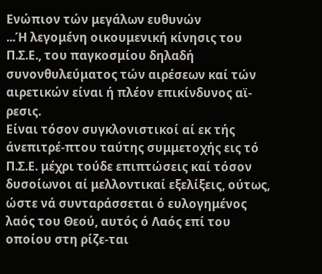Ενώπιον τών μεγάλων ευθυνών
...Ή λεγομένη οικουμενική κίνησις του Π.Σ.Ε., του παγκοσμίου δηλαδή συνονθυλεύματος τών αιρέσεων καί τών αιρετικών είναι ή πλέον επικίνδυνος αϊ-
ρεσις.
Είναι τόσον συγκλονιστικοί αί εκ τής άνεπιτρέ-πτου ταύτης συμμετοχής εις τό Π.Σ.Ε. μέχρι τούδε επιπτώσεις καί τόσον δυσοίωνοι αί μελλοντικαί εξελίξεις, ούτως, ώστε νά συνταράσσεται ό ευλογημένος λαός του Θεού, αυτός ό Λαός επί του οποίου στη ρίζε-ται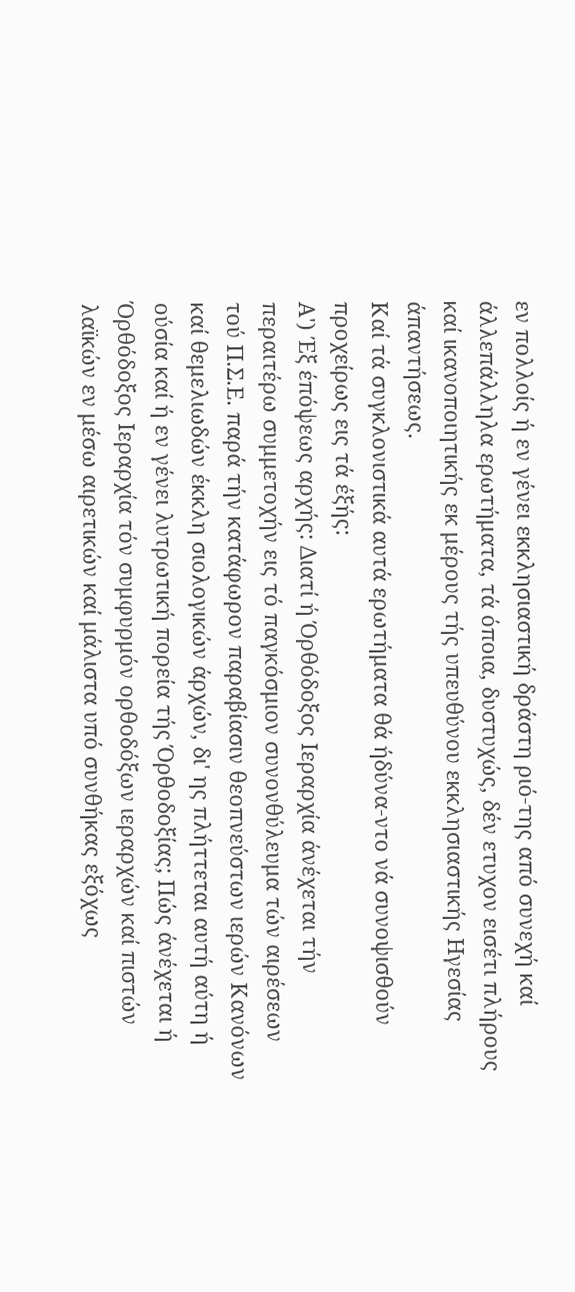εν πολλοίς ή εν γένει εκκλησιαστική δράστη ριό-της από συνεχή καί άλλεπάλληλα ερωτήματα, τά όποια, δυστυχώς, δέν ετυχον εισέτι πλήρους καί ικανοποιητικής εκ μέρους τής υπευθύνου εκκλησιαστικής Ηγεσίας άπαντήσεως.
Καί τά συγκλονιστικά αυτά ερωτήματα θά ήδύνα-ντο νά συνοψισθούν προχείρως εις τά έξής:
Α') Έξ έπόψεως αρχής: Διατί ή Όρθόδοξος Ιεραρχία άνέχεται τήν περαιτέρω συμμετοχήν εις τό παγκόσμιον συνονθύλευμα τών αιρέσεων τού Π.Σ.Ε. παρά τήν κατάφωρον παραβίασιν θεοπνεύστων ιερών Κανόνων καί θεμελιωδών έκκλη σιολογικών άρχών, δι' ης πλήττεται αυτή αύτη ή ούσία καί ή εν γένει λυτρωτική πορεία τής Όρθοδοξίας; Πώς άνέχεται ή Όρθόδοξος Ιεραρχία τόν συμφυρμόν ορθοδόξων ιεραρχών καί πιστών λαϊκών εν μέσω αιρετικών καί μάλιστα υπό συνθήκας εξόχως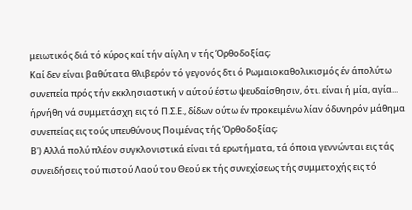μειωτικός διά τό κύρος καί τήν αίγλη ν τής Όρθοδοξίας;
Καί δεν είναι βαθύτατα θλιβερόν τό γεγονός δτι ό Ρωμαιοκαθολικισμός έν άπολύτω συνεπεία πρός τήν εκκλησιαστική ν αύτού έστω ψευδαίσθησιν, ότι. είναι ή μία, αγία... ήρνήθη νά συμμετάσχη εις τό Π.Σ.Ε., δίδων ούτω έν προκειμένω λίαν όδυνηρόν μάθημα συνεπείας εις τούς υπευθύνους Ποιμένας τής Όρθοδοξίας;
Β') Αλλά πολύ πλέον συγκλονιστικά είναι τά ερωτήματα, τά όποια γεννώνται εις τάς συνειδήσεις τού πιστού Λαού του Θεού εκ τής συνεχίσεως τής συμμετοχής εις τό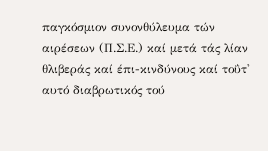παγκόσμιον συνονθύλευμα τών αιρέσεων (Π.Σ.Ε.) καί μετά τάς λίαν θλιβεράς καί έπι-κινδύνους καί τοΰτ' αυτό διαβρωτικός τού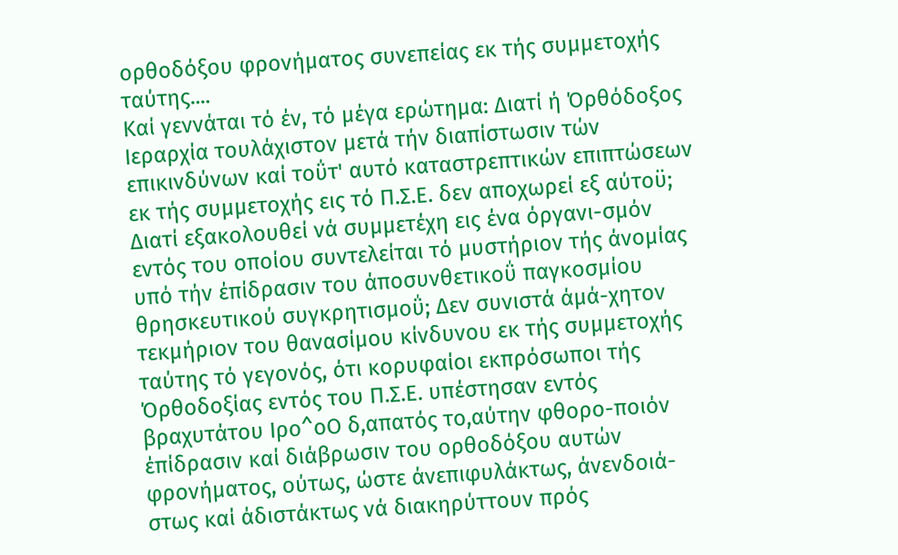ορθοδόξου φρονήματος συνεπείας εκ τής συμμετοχής ταύτης....
Καί γεννάται τό έν, τό μέγα ερώτημα: Διατί ή Όρθόδοξος Ιεραρχία τουλάχιστον μετά τήν διαπίστωσιν τών επικινδύνων καί τοΰτ' αυτό καταστρεπτικών επιπτώσεων εκ τής συμμετοχής εις τό Π.Σ.Ε. δεν αποχωρεί εξ αύτοϋ;
Διατί εξακολουθεί νά συμμετέχη εις ένα όργανι-σμόν εντός του οποίου συντελείται τό μυστήριον τής άνομίας υπό τήν έπίδρασιν του άποσυνθετικοΰ παγκοσμίου θρησκευτικού συγκρητισμοΰ; Δεν συνιστά άμά-χητον τεκμήριον του θανασίμου κίνδυνου εκ τής συμμετοχής ταύτης τό γεγονός, ότι κορυφαίοι εκπρόσωποι τής Όρθοδοξίας εντός του Π.Σ.Ε. υπέστησαν εντός βραχυτάτου Ιρο^οΟ δ,απατός το,αύτην φθορο-ποιόν έπίδρασιν καί διάβρωσιν του ορθοδόξου αυτών φρονήματος, ούτως, ώστε άνεπιφυλάκτως, άνενδοιά-στως καί άδιστάκτως νά διακηρύττουν πρός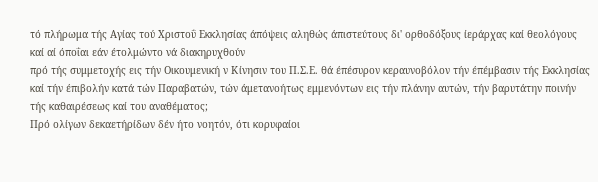τό πλήρωμα τής Αγίας τού Χριστοΰ Εκκλησίας άπόψεις αληθώς άπιστεύτους δι' ορθοδόξους ίεράρχας καί θεολόγους καί αί όποΐαι εάν έτολμώντο νά διακηρυχθούν
πρό τής συμμετοχής εις τήν Οικουμενική ν Κίνησιν του Π.Σ.Ε. θά έπέσυρον κεραυνοβόλον τήν έπέμβασιν τής Εκκλησίας καί τήν έπιβολήν κατά τών Παραβατών, τών άμετανοήτως εμμενόντων εις τήν πλάνην αυτών, τήν βαρυτάτην ποινήν τής καθαιρέσεως καί του αναθέματος;
Πρό ολίγων δεκαετήρίδων δέν ήτο νοητόν, ότι κορυφαίοι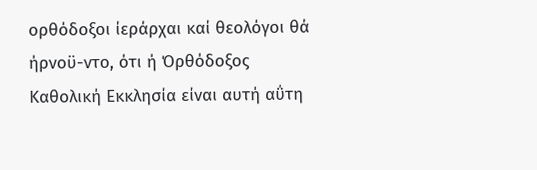ορθόδοξοι ίεράρχαι καί θεολόγοι θά ήρνοϋ-ντο, ότι ή Όρθόδοξος Καθολική Εκκλησία είναι αυτή αΰτη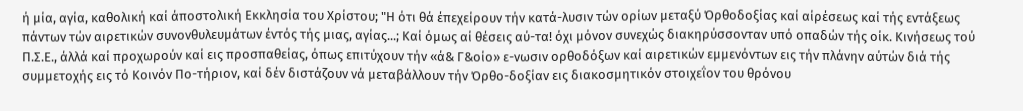ή μία, αγία, καθολική καί άποστολική Εκκλησία του Χρίστου; "Η ότι θά έπεχείρουν τήν κατά-λυσιν τών ορίων μεταξύ Όρθοδοξίας καί αίρέσεως καί τής εντάξεως πάντων τών αιρετικών συνονθυλευμάτων έντός τής μιας, αγίας...; Καί όμως αί θέσεις αύ-τα! όχι μόνον συνεχώς διακηρύσσονταν υπό οπαδών τής οίκ. Κινήσεως τού Π.Σ.Ε., άλλά καί προχωρούν καί εις προσπαθείας, όπως επιτύχουν τήν «ά& Γ&οίο» ε-νωσιν ορθοδόξων καί αιρετικών εμμενόντων εις τήν πλάνην αύτών διά τής συμμετοχής εις τό Κοινόν Πο-τήριον, καί δέν διστάζουν νά μεταβάλλουν τήν Όρθο-δοξίαν εις διακοσμητικόν στοιχεΐον του θρόνου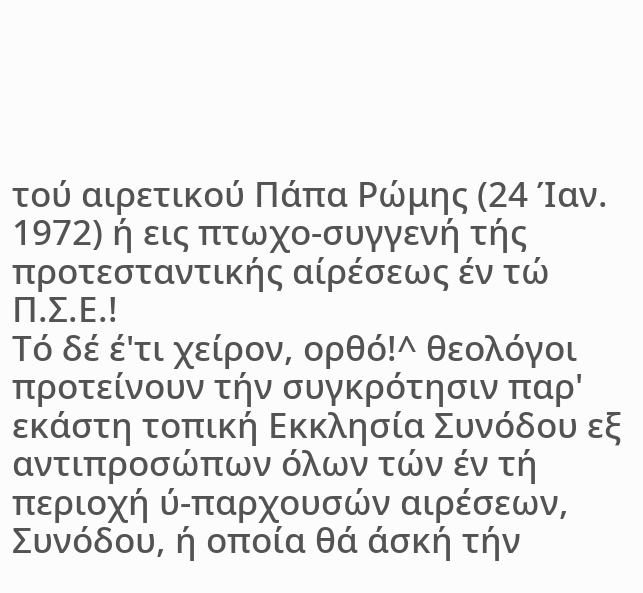τού αιρετικού Πάπα Ρώμης (24 Ίαν. 1972) ή εις πτωχο-συγγενή τής προτεσταντικής αίρέσεως έν τώ Π.Σ.Ε.!
Τό δέ έ'τι χείρον, ορθό!^ θεολόγοι προτείνουν τήν συγκρότησιν παρ' εκάστη τοπική Εκκλησία Συνόδου εξ αντιπροσώπων όλων τών έν τή περιοχή ύ-παρχουσών αιρέσεων, Συνόδου, ή οποία θά άσκή τήν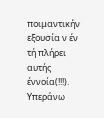ποιμαντικήν εξουσία ν έν τή πλήρει αυτής έννοία(!!!). Υπεράνω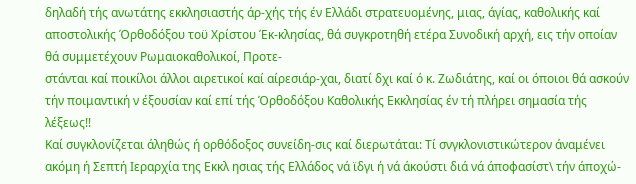δηλαδή τής ανωτάτης εκκλησιαστής άρ-χής τής έν Ελλάδι στρατευομένης, μιας, άγίας, καθολικής καί αποστολικής Όρθοδόξου τοϋ Χρίστου Έκ-κλησίας, θά συγκροτηθή ετέρα Συνοδική αρχή, εις τήν οποίαν θά συμμετέχουν Ρωμαιοκαθολικοί, Προτε-
στάνται καί ποικίλοι άλλοι αιρετικοί καί αίρεσιάρ-χαι, διατί δχι καί ό κ. Ζωδιάτης, καί οι όποιοι θά ασκούν τήν ποιμαντική ν έξουσίαν καί επί τής Όρθοδόξου Καθολικής Εκκλησίας έν τή πλήρει σημασία τής λέξεως!!
Καί συγκλονίζεται άληθώς ή ορθόδοξος συνείδη-σις καί διερωτάται: Τί σνγκλονιστικώτερον άναμένει ακόμη ή Σεπτή Ιεραρχία της Εκκλ ησιας τής Ελλάδος νά ϊδγι ή νά άκούστι διά νά άποφασίστ\ τήν άποχώ-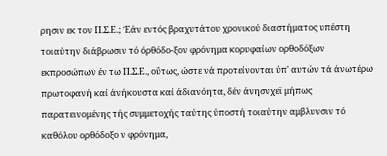ρησιν εκ τον Π.Σ.Ε.; Έάν εντός βραχυτάτου χρονικού διαστήματος υπέστη τοιαύτην διάβρωσιν τό όρθόδο-ξον φρόνημα κορυφαίων ορθοδόξων εκπροσώπων έν τω Π.Σ.Ε., οΰτως, ώστε νά προτείνονται ύπ' αυτών τά άνωτέρω πρωτοφανή καί άνήκουστα καί άδιανόητα, δέν άνησνχεϊ μήπως παρατεινομένης τής συμμετοχής ταύτης ύποστή τοιαύτην αμβλυνσιν τό καθόλου ορθόδοξο ν φρόνημα,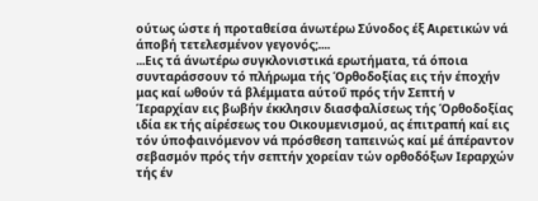ούτως ώστε ή προταθείσα άνωτέρω Σύνοδος έξ Αιρετικών νά άποβή τετελεσμένον γεγονός;....
...Εις τά άνωτέρω συγκλονιστικά ερωτήματα, τά όποια συνταράσσουν τό πλήρωμα τής Όρθοδοξίας εις τήν έποχήν μας καί ωθούν τά βλέμματα αύτοΰ πρός τήν Σεπτή ν Ίεραρχίαν εις βωβήν έκκλησιν διασφαλίσεως τής Όρθοδοξίας ιδία εκ τής αίρέσεως του Οικουμενισμού, ας έπιτραπή καί εις τόν ύποφαινόμενον νά πρόσθεση ταπεινώς καί μέ άπέραντον σεβασμόν πρός τήν σεπτήν χορείαν τών ορθοδόξων Ιεραρχών τής έν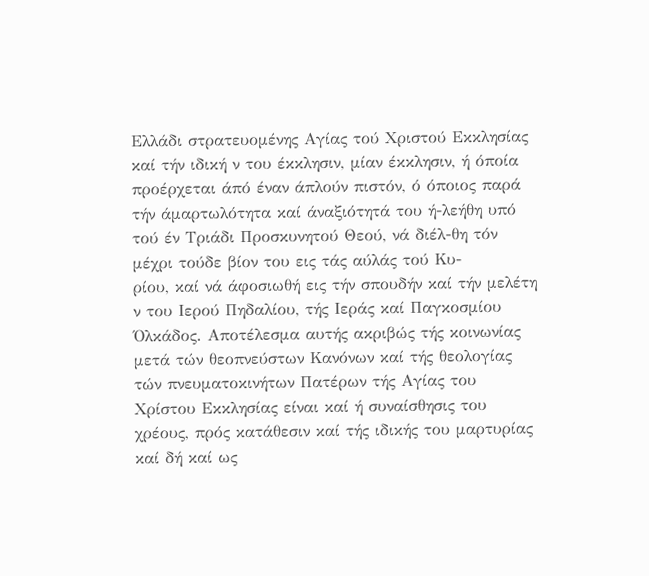Ελλάδι στρατευομένης Αγίας τού Χριστού Εκκλησίας καί τήν ιδική ν του έκκλησιν, μίαν έκκλησιν, ή όποία προέρχεται άπό έναν άπλούν πιστόν, ό όποιος παρά τήν άμαρτωλότητα καί άναξιότητά του ή-λεήθη υπό τού έν Τριάδι Προσκυνητού Θεού, νά διέλ-θη τόν μέχρι τούδε βίον του εις τάς αύλάς τού Κυ-
ρίου, καί νά άφοσιωθή εις τήν σπουδήν καί τήν μελέτη ν του Ιερού Πηδαλίου, τής Ιεράς καί Παγκοσμίου Όλκάδος. Αποτέλεσμα αυτής ακριβώς τής κοινωνίας μετά τών θεοπνεύστων Κανόνων καί τής θεολογίας τών πνευματοκινήτων Πατέρων τής Αγίας του Χρίστου Εκκλησίας είναι καί ή συναίσθησις του χρέους, πρός κατάθεσιν καί τής ιδικής του μαρτυρίας καί δή καί ως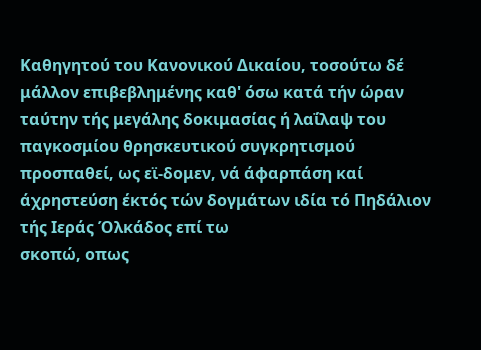Καθηγητού του Κανονικού Δικαίου, τοσούτω δέ μάλλον επιβεβλημένης καθ' όσω κατά τήν ώραν ταύτην τής μεγάλης δοκιμασίας ή λαΐλαψ του παγκοσμίου θρησκευτικού συγκρητισμού προσπαθεί, ως εϊ-δομεν, νά άφαρπάση καί άχρηστεύση έκτός τών δογμάτων ιδία τό Πηδάλιον τής Ιεράς Όλκάδος επί τω
σκοπώ, οπως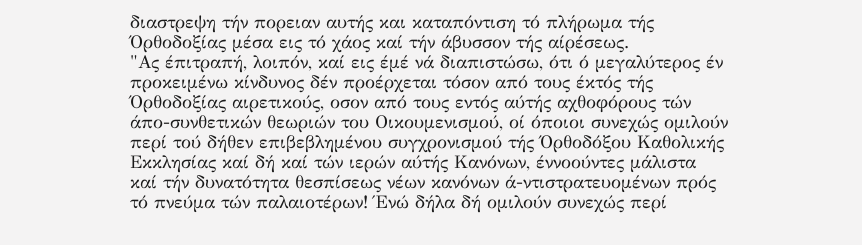διαστρεψη τήν πορειαν αυτής και καταπόντιση τό πλήρωμα τής Όρθοδοξίας μέσα εις τό χάος καί τήν άβυσσον τής αίρέσεως.
"Ας έπιτραπή, λοιπόν, καί εις έμέ νά διαπιστώσω, ότι ό μεγαλύτερος έν προκειμένω κίνδυνος δέν προέρχεται τόσον από τους έκτός τής Όρθοδοξίας αιρετικούς, οσον από τους εντός αύτής αχθοφόρους τών άπο-συνθετικών θεωριών του Οικουμενισμού, οί όποιοι συνεχώς ομιλούν περί τού δήθεν επιβεβλημένου συγχρονισμού τής Όρθοδόξου Καθολικής Εκκλησίας καί δή καί τών ιερών αύτής Κανόνων, έννοούντες μάλιστα καί τήν δυνατότητα θεσπίσεως νέων κανόνων ά-ντιστρατευομένων πρός τό πνεύμα τών παλαιοτέρων! Ένώ δήλα δή ομιλούν συνεχώς περί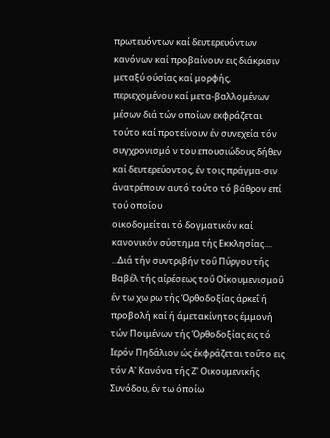πρωτευόντων καί δευτερευόντων κανόνων καί προβαίνουν εις διάκρισιν μεταξύ ούσίας καί μορφής, περιεχομένου καί μετα-βαλλομένων μέσων διά τών οποίων εκφράζεται τούτο καί προτείνουν έν συνεχεία τόν συγχρονισμό ν του επουσιώδους δήθεν καί δευτερεύοντος, έν τοις πράγμα-σιν άνατρέπουν αυτό τούτο τό βάθρον επί τού οποίου
οικοδομείται τό δογματικόν καί κανονικόν σύστημα τής Εκκλησίας....
...Διά τήν συντριβήν τοΰ Πύργου τής Βαβέλ τής αίρέσεως τοΰ Οίκουμενισμοΰ έν τω χω ρω τής Όρθοδοξίας άρκεΐ ή προβολή καί ή άμετακίνητος έμμονή τών Ποιμένων τής Όρθοδοξίας εις τό Ιερόν Πηδάλιον ώς έκφράζεται τοΰτο εις τόν Α' Κανόνα τής Ζ' Οικουμενικής Συνόδου, έν τω όποίω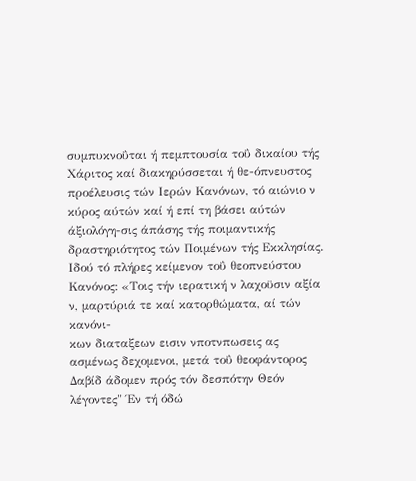συμπυκνοΰται ή πεμπτουσία τοΰ δικαίου τής Χάριτος καί διακηρύσσεται ή θε-όπνευστος προέλευσις τών Ιερών Κανόνων, τό αιώνιο ν κύρος αύτών καί ή επί τη βάσει αύτών άξιολόγη-σις άπάσης τής ποιμαντικής δραστηριότητος τών Ποιμένων τής Εκκλησίας. Ιδού τό πλήρες κείμενον τοΰ θεοπνεύστου Κανόνος: «Τοις τήν ιερατική ν λαχοϋσιν αξία ν, μαρτύριά τε καί κατορθώματα, αί τών κανόνι-
κων διαταξεων εισιν νποτνπωσεις ας ασμένως δεχομενοι, μετά τοΰ θεοφάντορος Δαβίδ άδομεν πρός τόν δεσπότην Θεόν λέγοντες" Έν τή όδώ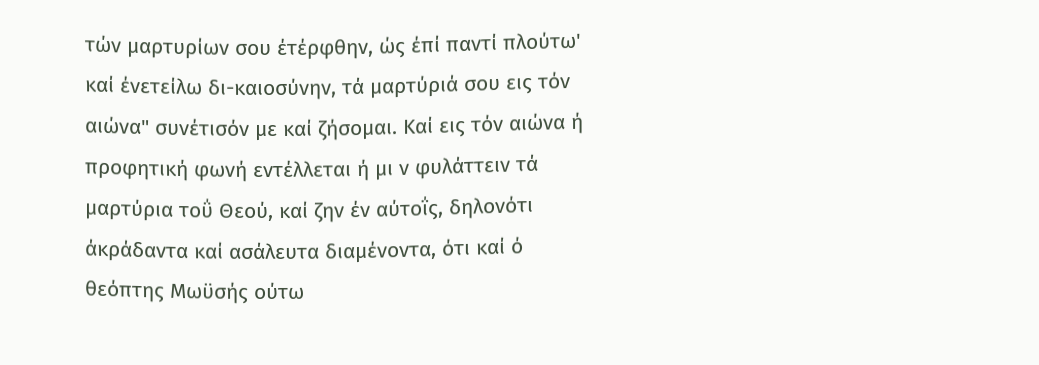τών μαρτυρίων σου έτέρφθην, ώς έπί παντί πλούτω' καί ένετείλω δι-καιοσύνην, τά μαρτύριά σου εις τόν αιώνα" συνέτισόν με καί ζήσομαι. Καί εις τόν αιώνα ή προφητική φωνή εντέλλεται ή μι ν φυλάττειν τά μαρτύρια τοΰ Θεού, καί ζην έν αύτοΐς, δηλονότι άκράδαντα καί ασάλευτα διαμένοντα, ότι καί ό θεόπτης Μωϋσής ούτω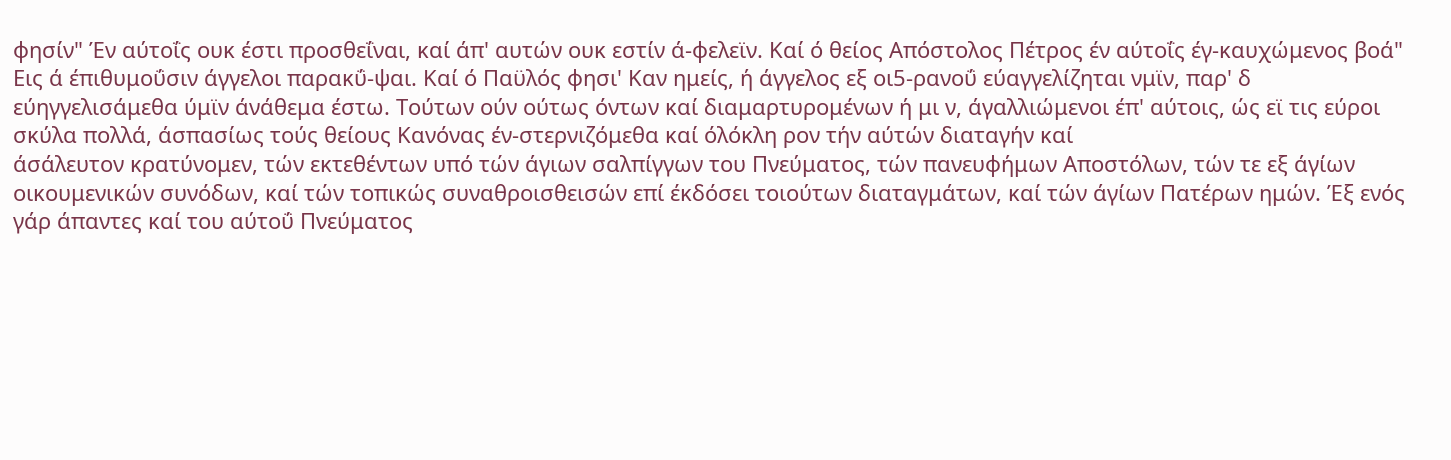φησίν" Έν αύτοΐς ουκ έστι προσθεΐναι, καί άπ' αυτών ουκ εστίν ά-φελεϊν. Καί ό θείος Απόστολος Πέτρος έν αύτοΐς έγ-καυχώμενος βοά" Εις ά έπιθυμοΰσιν άγγελοι παρακΰ-ψαι. Καί ό Παϋλός φησι' Καν ημείς, ή άγγελος εξ οι5-ρανοΰ εύαγγελίζηται νμϊν, παρ' δ εύηγγελισάμεθα ύμϊν άνάθεμα έστω. Τούτων ούν ούτως όντων καί διαμαρτυρομένων ή μι ν, άγαλλιώμενοι έπ' αύτοις, ώς εϊ τις εύροι σκύλα πολλά, άσπασίως τούς θείους Κανόνας έν-στερνιζόμεθα καί όλόκλη ρον τήν αύτών διαταγήν καί
άσάλευτον κρατύνομεν, τών εκτεθέντων υπό τών άγιων σαλπίγγων του Πνεύματος, τών πανευφήμων Αποστόλων, τών τε εξ άγίων οικουμενικών συνόδων, καί τών τοπικώς συναθροισθεισών επί έκδόσει τοιούτων διαταγμάτων, καί τών άγίων Πατέρων ημών. Έξ ενός γάρ άπαντες καί του αύτοΰ Πνεύματος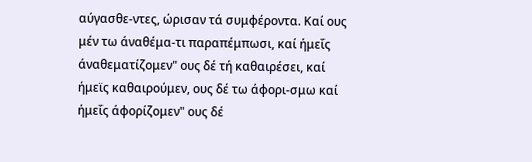αύγασθε-ντες, ώρισαν τά συμφέροντα. Καί ους μέν τω άναθέμα-τι παραπέμπωσι, καί ήμεΐς άναθεματίζομεν" ους δέ τή καθαιρέσει, καί ήμεϊς καθαιρούμεν, ους δέ τω άφορι-σμω καί ήμεΐς άφορίζομεν" ους δέ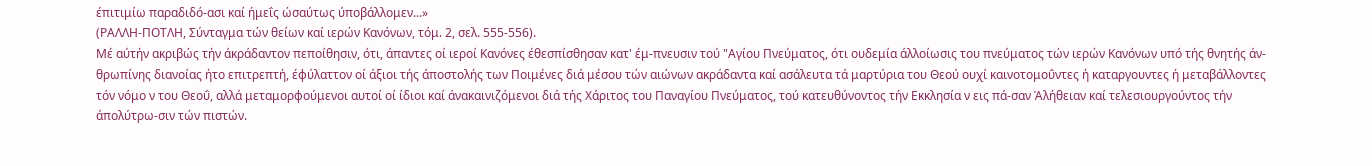έπιτιμίω παραδιδό-ασι καί ήμεΐς ώσαύτως ύποβάλλομεν...»
(ΡΑΛΛΗ-ΠΟΤΛΗ, Σύνταγμα τών θείων καί ιερών Κανόνων, τόμ. 2, σελ. 555-556).
Μέ αύτήν ακριβώς τήν άκράδαντον πεποίθησιν, ότι, άπαντες οί ιεροί Κανόνες έθεσπίσθησαν κατ' έμ-πνευσιν τού "Αγίου Πνεύματος, ότι ουδεμία άλλοίωσις του πνεύματος τών ιερών Κανόνων υπό τής θνητής άν-θρωπίνης διανοίας ήτο επιτρεπτή, έφύλαττον οί άξιοι τής άποστολής των Ποιμένες διά μέσου τών αιώνων ακράδαντα καί ασάλευτα τά μαρτύρια του Θεού ουχί καινοτομοΰντες ή καταργουντες ή μεταβάλλοντες τόν νόμο ν του Θεοΰ, αλλά μεταμορφούμενοι αυτοί οί ίδιοι καί άνακαινιζόμενοι διά τής Χάριτος του Παναγίου Πνεύματος, τού κατευθύνοντος τήν Εκκλησία ν εις πά-σαν Άλήθειαν καί τελεσιουργούντος τήν άπολύτρω-σιν τών πιστών.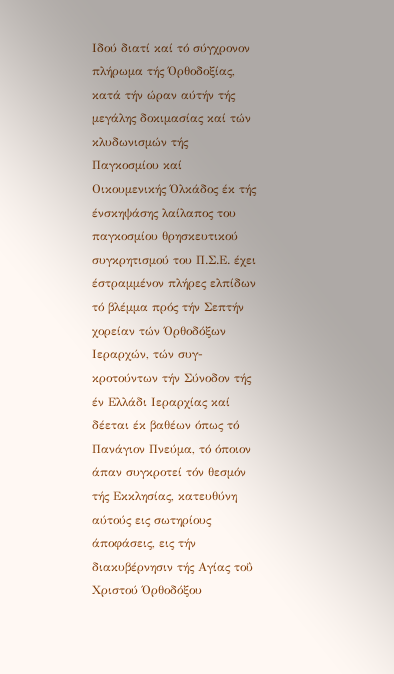Ιδού διατί καί τό σύγχρονον πλήρωμα τής Όρθοδοξίας, κατά τήν ώραν αύτήν τής μεγάλης δοκιμασίας καί τών κλυδωνισμών τής Παγκοσμίου καί Οικουμενικής Όλκάδος έκ τής ένσκηψάσης λαίλαπος του παγκοσμίου θρησκευτικού συγκρητισμού του Π.Σ.Ε. έχει έστραμμένον πλήρες ελπίδων τό βλέμμα πρός τήν Σεπτήν χορείαν τών Όρθοδόξων Ιεραρχών, τών συγ-
κροτούντων τήν Σύνοδον τής έν Ελλάδι Ιεραρχίας καί δέεται έκ βαθέων όπως τό Πανάγιον Πνεύμα, τό όποιον άπαν συγκροτεί τόν θεσμόν τής Εκκλησίας, κατευθύνη αύτούς εις σωτηρίους άποφάσεις, εις τήν διακυβέρνησιν τής Αγίας τοΰ Χριστού Όρθοδόξου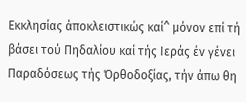Εκκλησίας άποκλειστικώς καί^ μόνον επί τή βάσει τού Πηδαλίου καί τής Ιεράς έν γένει Παραδόσεως τής Όρθοδοξίας, τήν άπω θη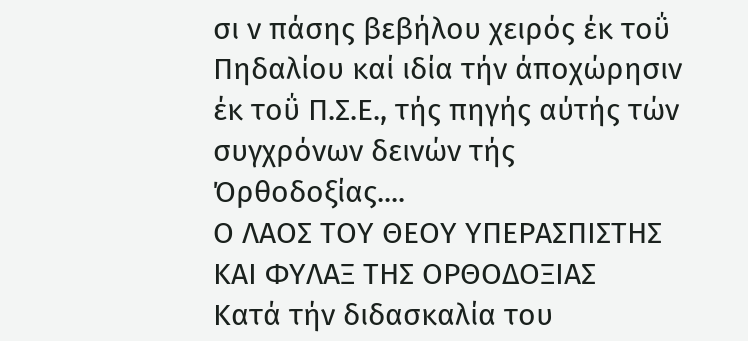σι ν πάσης βεβήλου χειρός έκ τοΰ Πηδαλίου καί ιδία τήν άποχώρησιν έκ τοΰ Π.Σ.Ε., τής πηγής αύτής τών συγχρόνων δεινών τής Όρθοδοξίας....
Ο ΛΑΟΣ ΤΟΥ ΘΕΟΥ ΥΠΕΡΑΣΠΙΣΤΗΣ ΚΑΙ ΦΥΛΑΞ ΤΗΣ ΟΡΘΟΔΟΞΙΑΣ
Κατά τήν διδασκαλία του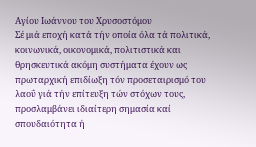Αγίου Ιωάννου του Χρυσοστόμου
Σέ μιά εποχή κατά τήν οποία όλα τά πολιτικά, κοινωνικά, οικονομικά, πολιτιστικά και θρησκευτικά ακόμη συστήματα έχουν ως πρωταρχική επιδίωξη τόν προσεταιρισμό του λαοΰ γιά τήν επίτευξη τών στόχων τους, προσλαμβάνει ιδιαίτερη σημασία καί σπουδαιότητα ή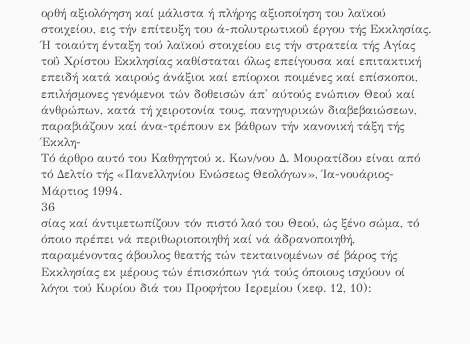ορθή αξιολόγηση καί μάλιστα ή πλήρης αξιοποίηση του λαϊκού στοιχείου, εις τήν επίτευξη του ά-πολυτρωτικοΰ έργου τής Εκκλησίας.
Ή τοιαύτη ένταξη τού λαϊκού στοιχείου εις τήν στρατεία τής Αγίας τοΰ Χρίστου Εκκλησίας καθίσταται όλως επείγουσα καί επιτακτική επειδή κατά καιρούς άνάξιοι καί επίορκοι ποιμένες καί επίσκοποι, επιλήσμονες γενόμενοι τών δοθεισών άπ' αύτούς ενώπιον Θεού καί άνθρώπων, κατά τή χειροτονία τους, πανηγυρικών διαβεβαιώσεων, παραβιάζουν καί άνα-τρέπουν εκ βάθρων τήν κανονική τάξη τής Έκκλη-
Τό άρθρο αυτό του Καθηγητού κ. Κων/νου Δ. Μουρατίδου είναι από τό Δελτίο τής «Πανελληνίου Ενώσεως Θεολόγων», Ία-νουάριος-Μάρτιος 1994.
36
σίας καί άντιμετωπίζουν τόν πιστό λαό του Θεού, ώς ξένο σώμα, τό όποιο πρέπει νά περιθωριοποιηθή καί νά άδρανοποιηθή, παραμένοντας άβουλος θεατής τών τεκταινομένων σέ βάρος τής Εκκλησίας εκ μέρους τών έπισκόπων γιά τούς όποιους ισχύουν οί λόγοι τού Κυρίου διά του Προφήτου Ιερεμίου (κεφ. 12, 10):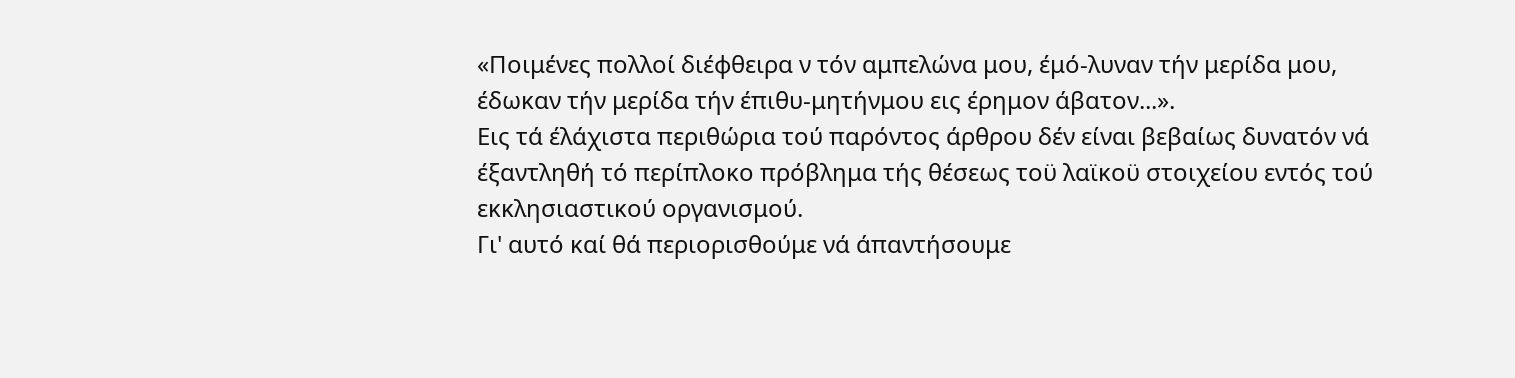«Ποιμένες πολλοί διέφθειρα ν τόν αμπελώνα μου, έμό-λυναν τήν μερίδα μου, έδωκαν τήν μερίδα τήν έπιθυ-μητήνμου εις έρημον άβατον...».
Εις τά έλάχιστα περιθώρια τού παρόντος άρθρου δέν είναι βεβαίως δυνατόν νά έξαντληθή τό περίπλοκο πρόβλημα τής θέσεως τοϋ λαϊκοϋ στοιχείου εντός τού εκκλησιαστικού οργανισμού.
Γι' αυτό καί θά περιορισθούμε νά άπαντήσουμε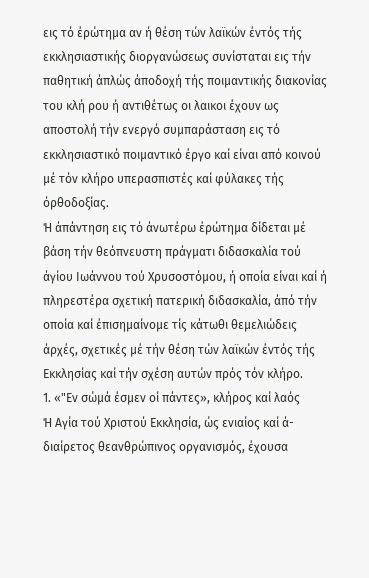εις τό έρώτημα αν ή θέση τών λαϊκών έντός τής εκκλησιαστικής διοργανώσεως συνίσταται εις τήν παθητική άπλώς άποδοχή τής ποιμαντικής διακονίας
του κλή ρου ή αντιθέτως οι λαικοι έχουν ως αποστολή τήν ενεργό συμπαράσταση εις τό εκκλησιαστικό ποιμαντικό έργο καί είναι από κοινού μέ τόν κλήρο υπερασπιστές καί φύλακες τής όρθοδοξίας.
Ή άπάντηση εις τό άνωτέρω έρώτημα δίδεται μέ βάση τήν θεόπνευστη πράγματι διδασκαλία τού άγίου Ιωάννου τού Χρυσοστόμου, ή οποία είναι καί ή πληρεστέρα σχετική πατερική διδασκαλία, άπό τήν οποία καί έπισημαίνομε τίς κάτωθι θεμελιώδεις άρχές, σχετικές μέ τήν θέση τών λαϊκών έντός τής Εκκλησίας καί τήν σχέση αυτών πρός τόν κλήρο.
1. «"Εν σώμά έσμεν οί πάντες», κλήρος καί λαός
Ή Αγία τού Χριστού Εκκλησία, ώς ενιαίος καί ά-διαίρετος θεανθρώπινος οργανισμός, έχουσα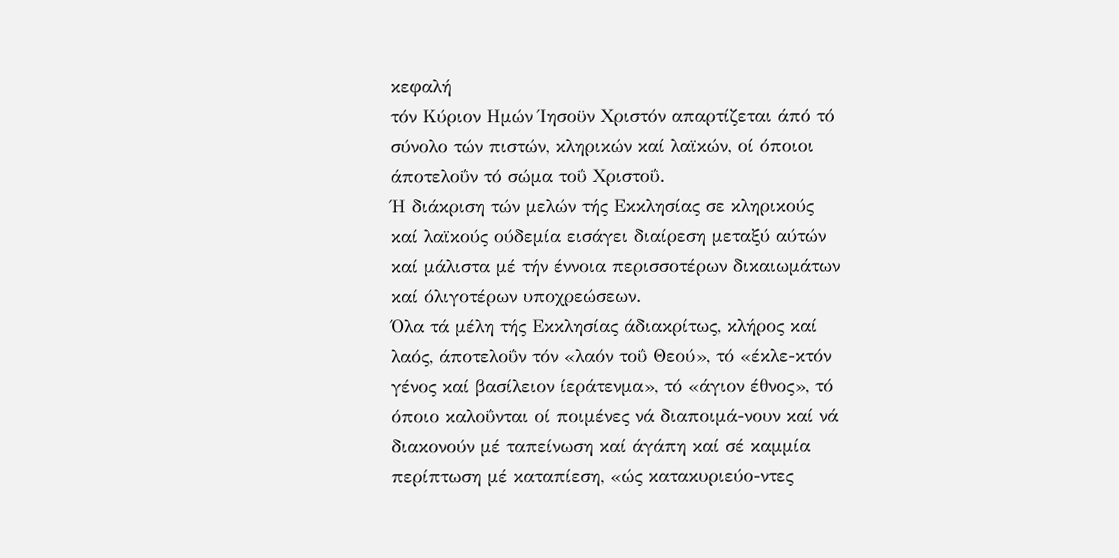κεφαλή
τόν Κύριον Ημών Ίησοϋν Χριστόν απαρτίζεται άπό τό σύνολο τών πιστών, κληρικών καί λαϊκών, οί όποιοι άποτελοΰν τό σώμα τοΰ Χριστοΰ.
Ή διάκριση τών μελών τής Εκκλησίας σε κληρικούς καί λαϊκούς ούδεμία εισάγει διαίρεση μεταξύ αύτών καί μάλιστα μέ τήν έννοια περισσοτέρων δικαιωμάτων καί όλιγοτέρων υποχρεώσεων.
Όλα τά μέλη τής Εκκλησίας άδιακρίτως, κλήρος καί λαός, άποτελοΰν τόν «λαόν τοΰ Θεού», τό «έκλε-κτόν γένος καί βασίλειον ίεράτενμα», τό «άγιον έθνος», τό όποιο καλοΰνται οί ποιμένες νά διαποιμά-νουν καί νά διακονούν μέ ταπείνωση καί άγάπη καί σέ καμμία περίπτωση μέ καταπίεση, «ώς κατακυριεύο-ντες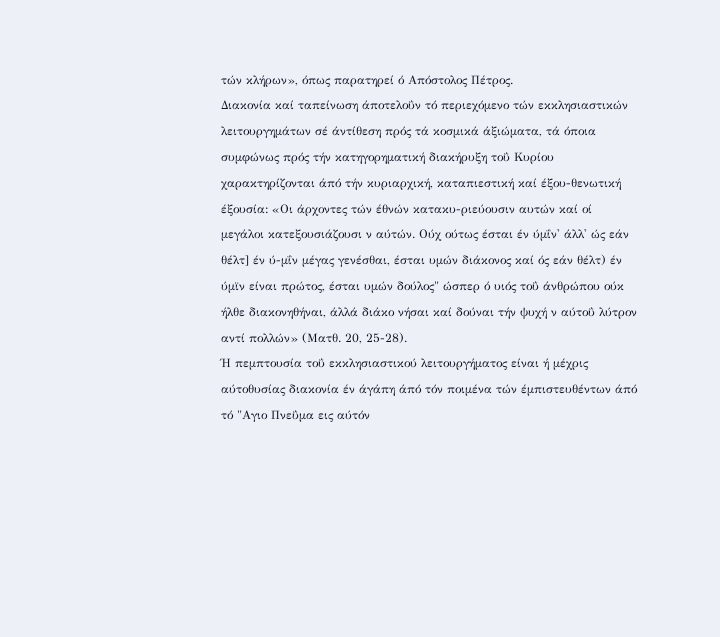τών κλήρων», όπως παρατηρεί ό Απόστολος Πέτρος.
Διακονία καί ταπείνωση άποτελοΰν τό περιεχόμενο τών εκκλησιαστικών λειτουργημάτων σέ άντίθεση πρός τά κοσμικά άξιώματα, τά όποια συμφώνως πρός τήν κατηγορηματική διακήρυξη τοΰ Κυρίου χαρακτηρίζονται άπό τήν κυριαρχική, καταπιεστική καί έξου-θενωτική έξουσία: «Οι άρχοντες τών έθνών κατακυ-ριεύουσιν αυτών καί οί μεγάλοι κατεξουσιάζουσι ν αύτών. Ούχ ούτως έσται έν ύμΐν' άλλ' ώς εάν θέλτ] έν ύ-μΐν μέγας γενέσθαι, έσται υμών διάκονος καί ός εάν θέλτ) έν ύμϊν είναι πρώτος, έσται υμών δούλος" ώσπερ ό υιός τοΰ άνθρώπου ούκ ήλθε διακονηθήναι, άλλά διάκο νήσαι καί δούναι τήν ψυχή ν αύτοΰ λύτρον αντί πολλών» (Ματθ. 20, 25-28).
Ή πεμπτουσία τοΰ εκκλησιαστικού λειτουργήματος είναι ή μέχρις αύτοθυσίας διακονία έν άγάπη άπό τόν ποιμένα τών έμπιστευθέντων άπό τό "Αγιο Πνεΰμα εις αύτόν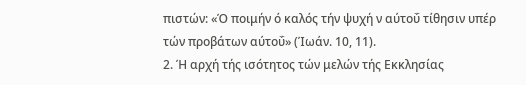πιστών: «Ό ποιμήν ό καλός τήν ψυχή ν αύτοΰ τίθησιν υπέρ τών προβάτων αύτοΰ» (Ίωάν. 10, 11).
2. Ή αρχή τής ισότητος τών μελών τής Εκκλησίας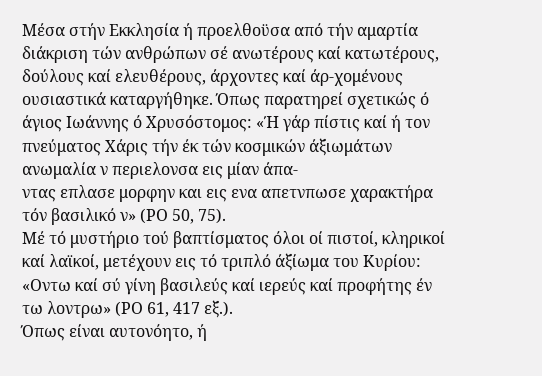Μέσα στήν Εκκλησία ή προελθοϋσα από τήν αμαρτία διάκριση τών ανθρώπων σέ ανωτέρους καί κατωτέρους, δούλους καί ελευθέρους, άρχοντες καί άρ-χομένους ουσιαστικά καταργήθηκε. Όπως παρατηρεί σχετικώς ό άγιος Ιωάννης ό Χρυσόστομος: «Ή γάρ πίστις καί ή τον πνεύματος Χάρις τήν έκ τών κοσμικών άξιωμάτων ανωμαλία ν περιελονσα εις μίαν άπα-
ντας επλασε μορφην και εις ενα απετνπωσε χαρακτήρα τόν βασιλικό ν» (ΡΟ 50, 75).
Μέ τό μυστήριο τού βαπτίσματος όλοι οί πιστοί, κληρικοί καί λαϊκοί, μετέχουν εις τό τριπλό άξίωμα του Κυρίου: «Οντω καί σύ γίνη βασιλεύς καί ιερεύς καί προφήτης έν τω λοντρω» (ΡΟ 61, 417 εξ.).
Όπως είναι αυτονόητο, ή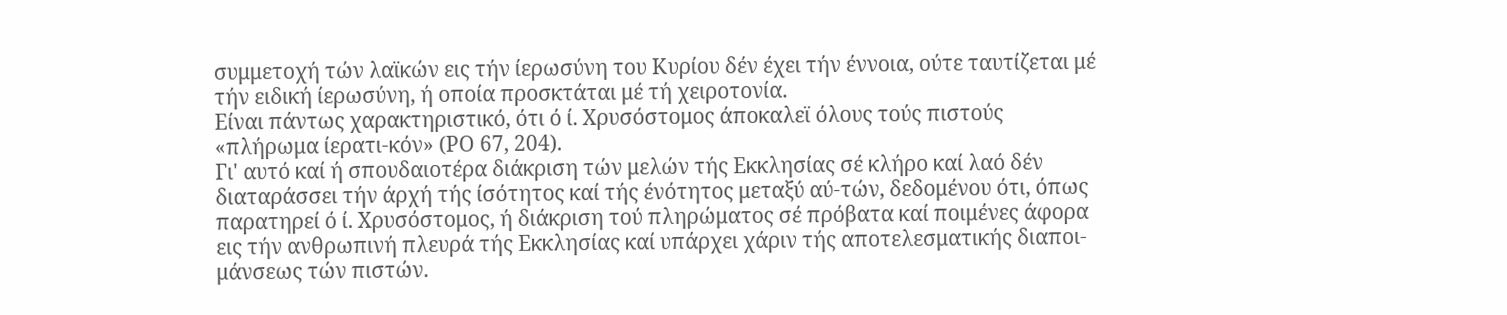συμμετοχή τών λαϊκών εις τήν ίερωσύνη του Κυρίου δέν έχει τήν έννοια, ούτε ταυτίζεται μέ τήν ειδική ίερωσύνη, ή οποία προσκτάται μέ τή χειροτονία.
Είναι πάντως χαρακτηριστικό, ότι ό ί. Χρυσόστομος άποκαλεϊ όλους τούς πιστούς «πλήρωμα ίερατι-κόν» (ΡΟ 67, 204).
Γι' αυτό καί ή σπουδαιοτέρα διάκριση τών μελών τής Εκκλησίας σέ κλήρο καί λαό δέν διαταράσσει τήν άρχή τής ίσότητος καί τής ένότητος μεταξύ αύ-τών, δεδομένου ότι, όπως παρατηρεί ό ί. Χρυσόστομος, ή διάκριση τού πληρώματος σέ πρόβατα καί ποιμένες άφορα εις τήν ανθρωπινή πλευρά τής Εκκλησίας καί υπάρχει χάριν τής αποτελεσματικής διαποι-μάνσεως τών πιστών.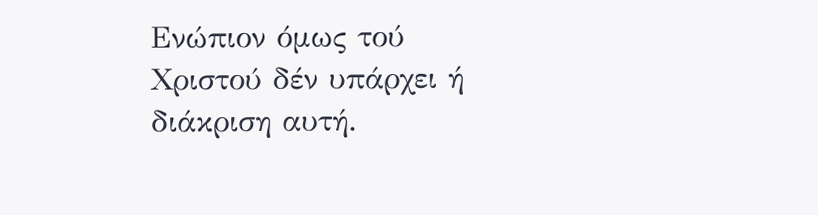Ενώπιον όμως τού Χριστού δέν υπάρχει ή διάκριση αυτή.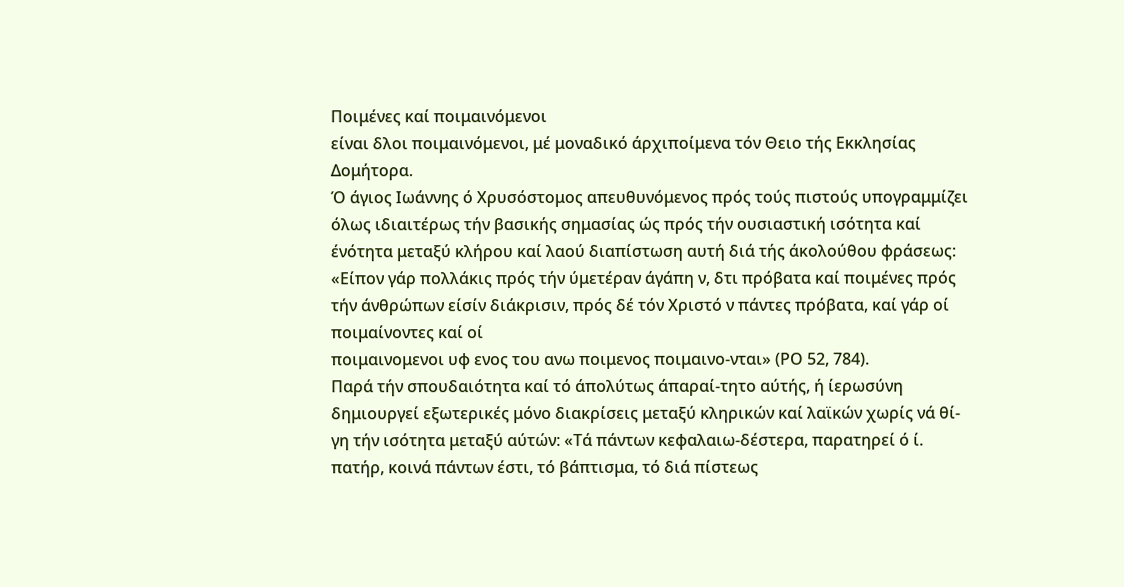Ποιμένες καί ποιμαινόμενοι
είναι δλοι ποιμαινόμενοι, μέ μοναδικό άρχιποίμενα τόν Θειο τής Εκκλησίας Δομήτορα.
Ό άγιος Ιωάννης ό Χρυσόστομος απευθυνόμενος πρός τούς πιστούς υπογραμμίζει όλως ιδιαιτέρως τήν βασικής σημασίας ώς πρός τήν ουσιαστική ισότητα καί ένότητα μεταξύ κλήρου καί λαού διαπίστωση αυτή διά τής άκολούθου φράσεως: «Είπον γάρ πολλάκις πρός τήν ύμετέραν άγάπη ν, δτι πρόβατα καί ποιμένες πρός τήν άνθρώπων είσίν διάκρισιν, πρός δέ τόν Χριστό ν πάντες πρόβατα, καί γάρ οί ποιμαίνοντες καί οί
ποιμαινομενοι υφ ενος του ανω ποιμενος ποιμαινο-νται» (ΡΟ 52, 784).
Παρά τήν σπουδαιότητα καί τό άπολύτως άπαραί-τητο αύτής, ή ίερωσύνη δημιουργεί εξωτερικές μόνο διακρίσεις μεταξύ κληρικών καί λαϊκών χωρίς νά θί-γη τήν ισότητα μεταξύ αύτών: «Τά πάντων κεφαλαιω-δέστερα, παρατηρεί ό ί. πατήρ, κοινά πάντων έστι, τό βάπτισμα, τό διά πίστεως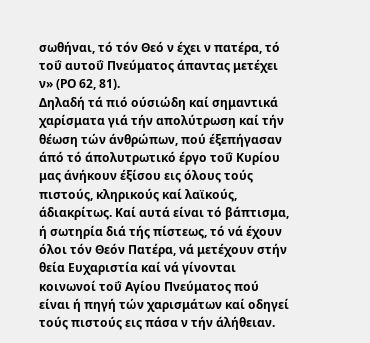σωθήναι, τό τόν Θεό ν έχει ν πατέρα, τό τοΰ αυτοΰ Πνεύματος άπαντας μετέχει ν» (ΡΟ 62, 81).
Δηλαδή τά πιό ούσιώδη καί σημαντικά χαρίσματα γιά τήν απολύτρωση καί τήν θέωση τών άνθρώπων, πού έξεπήγασαν άπό τό άπολυτρωτικό έργο τοΰ Κυρίου μας άνήκουν έξίσου εις όλους τούς πιστούς, κληρικούς καί λαϊκούς, άδιακρίτως. Καί αυτά είναι τό βάπτισμα, ή σωτηρία διά τής πίστεως, τό νά έχουν όλοι τόν Θεόν Πατέρα, νά μετέχουν στήν θεία Ευχαριστία καί νά γίνονται κοινωνοί τοΰ Αγίου Πνεύματος πού είναι ή πηγή τών χαρισμάτων καί οδηγεί τούς πιστούς εις πάσα ν τήν άλήθειαν.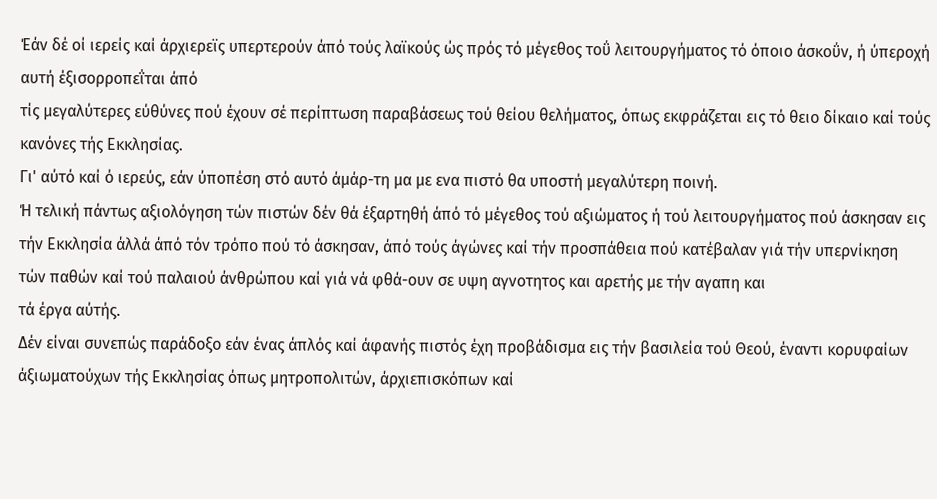Έάν δέ οί ιερείς καί άρχιερεϊς υπερτερούν άπό τούς λαϊκούς ώς πρός τό μέγεθος τοΰ λειτουργήματος τό όποιο άσκοΰν, ή ύπεροχή αυτή έξισορροπεΐται άπό
τίς μεγαλύτερες εύθύνες πού έχουν σέ περίπτωση παραβάσεως τού θείου θελήματος, όπως εκφράζεται εις τό θειο δίκαιο καί τούς κανόνες τής Εκκλησίας.
Γι' αύτό καί ό ιερεύς, εάν ύποπέση στό αυτό άμάρ-τη μα με ενα πιστό θα υποστή μεγαλύτερη ποινή.
Ή τελική πάντως αξιολόγηση τών πιστών δέν θά έξαρτηθή άπό τό μέγεθος τού αξιώματος ή τού λειτουργήματος πού άσκησαν εις τήν Εκκλησία άλλά άπό τόν τρόπο πού τό άσκησαν, άπό τούς άγώνες καί τήν προσπάθεια πού κατέβαλαν γιά τήν υπερνίκηση
τών παθών καί τού παλαιού άνθρώπου καί γιά νά φθά-ουν σε υψη αγνοτητος και αρετής με τήν αγαπη και
τά έργα αύτής.
Δέν είναι συνεπώς παράδοξο εάν ένας άπλός καί άφανής πιστός έχη προβάδισμα εις τήν βασιλεία τού Θεού, έναντι κορυφαίων άξιωματούχων τής Εκκλησίας όπως μητροπολιτών, άρχιεπισκόπων καί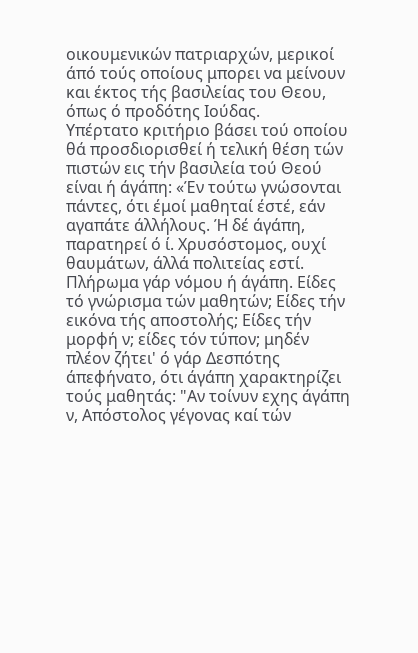οικουμενικών πατριαρχών, μερικοί άπό τούς οποίους μπορει να μείνουν και έκτος τής βασιλείας του Θεου, όπως ό προδότης Ιούδας.
Υπέρτατο κριτήριο βάσει τού οποίου θά προσδιορισθεί ή τελική θέση τών πιστών εις τήν βασιλεία τού Θεού είναι ή άγάπη: «Έν τούτω γνώσονται πάντες, ότι έμοί μαθηταί έστέ, εάν αγαπάτε άλλήλους. Ή δέ άγάπη, παρατηρεί ό ί. Χρυσόστομος, ουχί θαυμάτων, άλλά πολιτείας εστί. Πλήρωμα γάρ νόμου ή άγάπη. Είδες τό γνώρισμα τών μαθητών; Είδες τήν εικόνα τής αποστολής; Είδες τήν μορφή ν; είδες τόν τύπον; μηδέν πλέον ζήτει' ό γάρ Δεσπότης άπεφήνατο, ότι άγάπη χαρακτηρίζει τούς μαθητάς: "Αν τοίνυν εχης άγάπη ν, Απόστολος γέγονας καί τών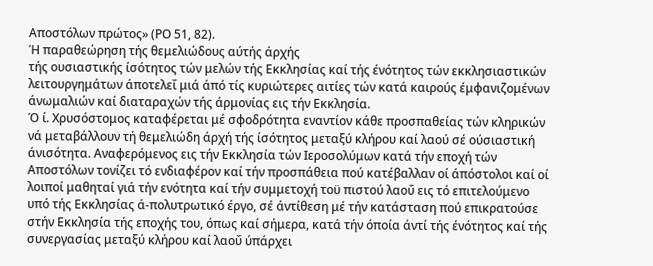Αποστόλων πρώτος» (ΡΟ 51, 82).
Ή παραθεώρηση τής θεμελιώδους αύτής άρχής
τής ουσιαστικής ίσότητος τών μελών τής Εκκλησίας καί τής ένότητος τών εκκλησιαστικών λειτουργημάτων άποτελεΐ μιά άπό τίς κυριώτερες αιτίες τών κατά καιρούς έμφανιζομένων άνωμαλιών καί διαταραχών τής άρμονίας εις τήν Εκκλησία.
Ό ί. Χρυσόστομος καταφέρεται μέ σφοδρότητα εναντίον κάθε προσπαθείας τών κληρικών νά μεταβάλλουν τή θεμελιώδη άρχή τής ίσότητος μεταξύ κλήρου καί λαού σέ ούσιαστική άνισότητα. Αναφερόμενος εις τήν Εκκλησία τών Ιεροσολύμων κατά τήν εποχή τών Αποστόλων τονίζει τό ενδιαφέρον καί τήν προσπάθεια πού κατέβαλλαν οί άπόστολοι καί οί λοιποί μαθηταί γιά τήν ενότητα καί τήν συμμετοχή τοϋ πιστού λαοΰ εις τό επιτελούμενο υπό τής Εκκλησίας ά-πολυτρωτικό έργο, σέ άντίθεση μέ τήν κατάσταση πού επικρατούσε στήν Εκκλησία τής εποχής του, όπως καί σήμερα, κατά τήν όποία άντί τής ένότητος καί τής συνεργασίας μεταξύ κλήρου καί λαοΰ ύπάρχει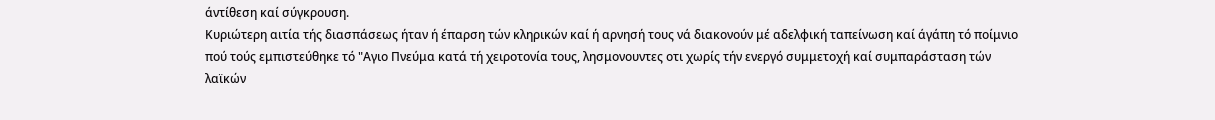άντίθεση καί σύγκρουση.
Κυριώτερη αιτία τής διασπάσεως ήταν ή έπαρση τών κληρικών καί ή αρνησή τους νά διακονούν μέ αδελφική ταπείνωση καί άγάπη τό ποίμνιο πού τούς εμπιστεύθηκε τό "Αγιο Πνεύμα κατά τή χειροτονία τους, λησμονουντες οτι χωρίς τήν ενεργό συμμετοχή καί συμπαράσταση τών λαϊκών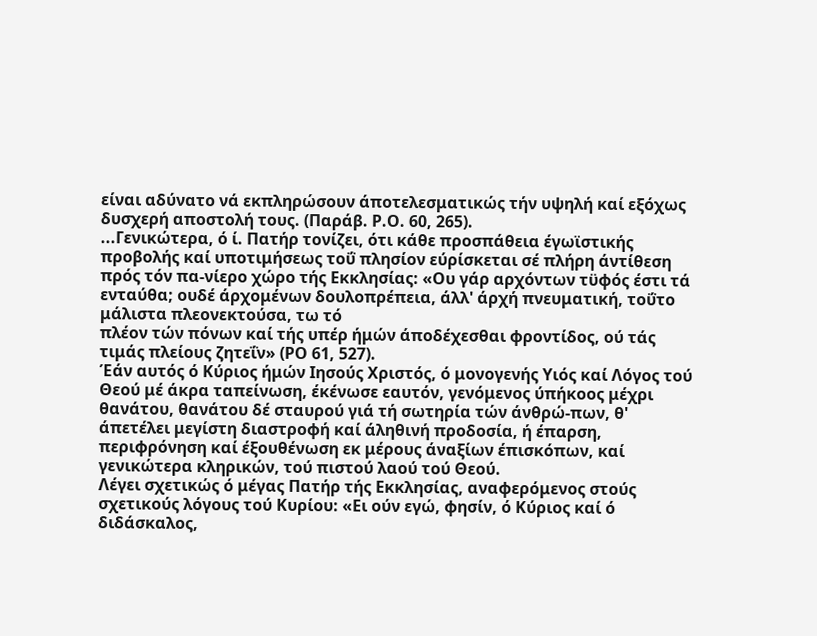είναι αδύνατο νά εκπληρώσουν άποτελεσματικώς τήν υψηλή καί εξόχως δυσχερή αποστολή τους. (Παράβ. Ρ.Ο. 60, 265).
...Γενικώτερα, ό ί. Πατήρ τονίζει, ότι κάθε προσπάθεια έγωϊστικής προβολής καί υποτιμήσεως τοΰ πλησίον εύρίσκεται σέ πλήρη άντίθεση πρός τόν πα-νίερο χώρο τής Εκκλησίας: «Ου γάρ αρχόντων τϋφός έστι τά ενταύθα; ουδέ άρχομένων δουλοπρέπεια, άλλ' άρχή πνευματική, τοΰτο μάλιστα πλεονεκτούσα, τω τό
πλέον τών πόνων καί τής υπέρ ήμών άποδέχεσθαι φροντίδος, ού τάς τιμάς πλείους ζητεΐν» (ΡΟ 61, 527).
Έάν αυτός ό Κύριος ήμών Ιησούς Χριστός, ό μονογενής Υιός καί Λόγος τού Θεού μέ άκρα ταπείνωση, έκένωσε εαυτόν, γενόμενος ύπήκοος μέχρι θανάτου, θανάτου δέ σταυρού γιά τή σωτηρία τών άνθρώ-πων, θ' άπετέλει μεγίστη διαστροφή καί άληθινή προδοσία, ή έπαρση, περιφρόνηση καί έξουθένωση εκ μέρους άναξίων έπισκόπων, καί γενικώτερα κληρικών, τού πιστού λαού τού Θεού.
Λέγει σχετικώς ό μέγας Πατήρ τής Εκκλησίας, αναφερόμενος στούς σχετικούς λόγους τού Κυρίου: «Ει ούν εγώ, φησίν, ό Κύριος καί ό διδάσκαλος,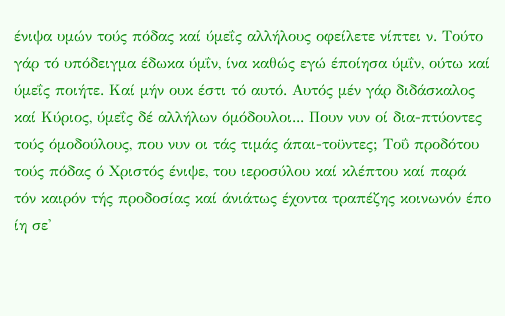ένιψα υμών τούς πόδας καί ύμεΐς αλλήλους οφείλετε νίπτει ν. Τούτο γάρ τό υπόδειγμα έδωκα ύμΐν, ίνα καθώς εγώ έποίησα ύμΐν, ούτω καί ύμεΐς ποιήτε. Καί μήν ουκ έστι τό αυτό. Αυτός μέν γάρ διδάσκαλος καί Κύριος, ύμεΐς δέ αλλήλων όμόδουλοι... Πουν νυν οί δια-πτύοντες τούς όμοδούλους, που νυν οι τάς τιμάς άπαι-τοϋντες; Τοΰ προδότου τούς πόδας ό Χριστός ένιψε, του ιεροσύλου καί κλέπτου καί παρά τόν καιρόν τής προδοσίας καί άνιάτως έχοντα τραπέζης κοινωνόν έπο ίη σε'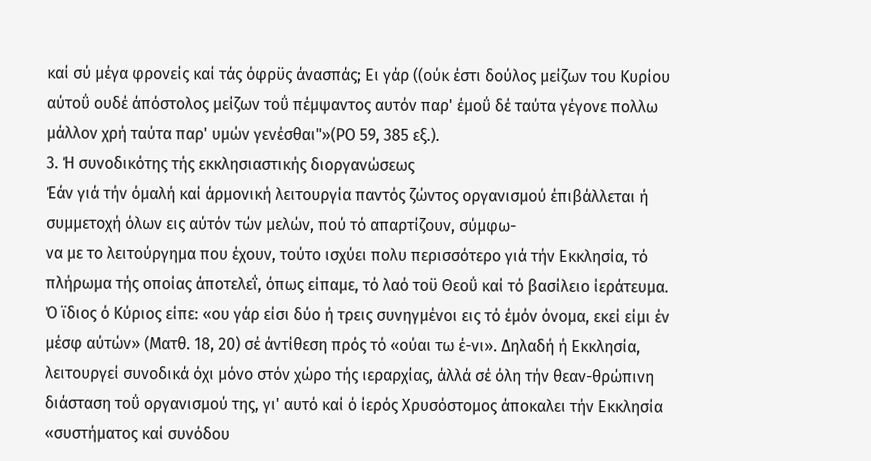καί σύ μέγα φρονείς καί τάς όφρϋς άνασπάς; Ει γάρ ((ούκ έστι δούλος μείζων του Κυρίου αύτοΰ ουδέ άπόστολος μείζων τοΰ πέμψαντος αυτόν παρ' έμοΰ δέ ταύτα γέγονε πολλω μάλλον χρή ταύτα παρ' υμών γενέσθαι"»(ΡΟ 59, 385 εξ.).
3. Ή συνοδικότης τής εκκλησιαστικής διοργανώσεως
Έάν γιά τήν όμαλή καί άρμονική λειτουργία παντός ζώντος οργανισμού έπιβάλλεται ή συμμετοχή όλων εις αύτόν τών μελών, πού τό απαρτίζουν, σύμφω-
να με το λειτούργημα που έχουν, τούτο ισχύει πολυ περισσότερο γιά τήν Εκκλησία, τό πλήρωμα τής οποίας άποτελεΐ, όπως είπαμε, τό λαό τοϋ Θεοΰ καί τό βασίλειο ίεράτευμα.
Ό ϊδιος ό Κύριος είπε: «ου γάρ είσι δύο ή τρεις συνηγμένοι εις τό έμόν όνομα, εκεί είμι έν μέσφ αύτών» (Ματθ. 18, 20) σέ άντίθεση πρός τό «ούαι τω έ-νι». Δηλαδή ή Εκκλησία, λειτουργεί συνοδικά όχι μόνο στόν χώρο τής ιεραρχίας, άλλά σέ όλη τήν θεαν-θρώπινη διάσταση τοΰ οργανισμού της, γι' αυτό καί ό ίερός Χρυσόστομος άποκαλει τήν Εκκλησία «συστήματος καί συνόδου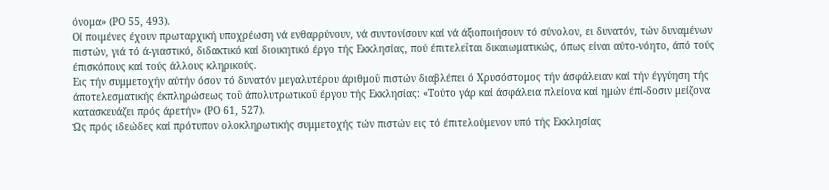όνομα» (ΡΟ 55, 493).
Οί ποιμένες έχουν πρωταρχική υποχρέωση νά ενθαρρύνουν, νά συντονίσουν καί νά άξιοποιήσουν τό σύνολον, ει δυνατόν, τών δυναμένων πιστών, γιά τό ά-γιαστικό, διδακτικό καί διοικητικό έργο τής Εκκλησίας, πού έπιτελεΐται δικαιωματικώς, όπως είναι αύτο-νόητο, άπό τούς έπισκόπους καί τούς άλλους κληρικούς.
Εις τήν συμμετοχήν αύτήν όσον τό δυνατόν μεγαλυτέρου άριθμοΰ πιστών διαβλέπει ό Χρυσόστομος τήν άσφάλειαν καί τήν έγγύηση τής άποτελεσματικής έκπληρώσεως τοΰ άπολυτρωτικοΰ έργου τής Εκκλησίας: «Τούτο γάρ καί άσφάλεια πλείονα καί ημών έπί-δοσιν μείζονα κατασκευάζει πρός άρετήν» (ΡΟ 61, 527).
Ώς πρός ιδεώδες καί πρότυπον ολοκληρωτικής συμμετοχής τών πιστών εις τό έπιτελούμενον υπό τής Εκκλησίας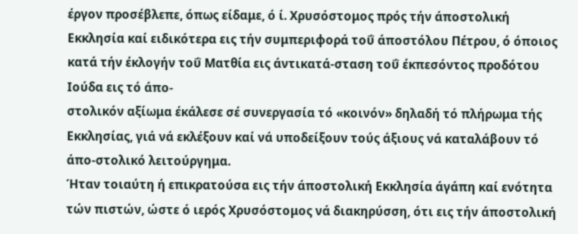έργον προσέβλεπε, όπως είδαμε, ό ί. Χρυσόστομος πρός τήν άποστολική Εκκλησία καί ειδικότερα εις τήν συμπεριφορά τοΰ άποστόλου Πέτρου, ό όποιος κατά τήν έκλογήν τοΰ Ματθία εις άντικατά-σταση τοΰ έκπεσόντος προδότου Ιούδα εις τό άπο-
στολικόν αξίωμα έκάλεσε σέ συνεργασία τό «κοινόν» δηλαδή τό πλήρωμα τής Εκκλησίας, γιά νά εκλέξουν καί νά υποδείξουν τούς άξιους νά καταλάβουν τό άπο-στολικό λειτούργημα.
Ήταν τοιαύτη ή επικρατούσα εις τήν άποστολική Εκκλησία άγάπη καί ενότητα τών πιστών, ώστε ό ιερός Χρυσόστομος νά διακηρύσση, ότι εις τήν άποστολική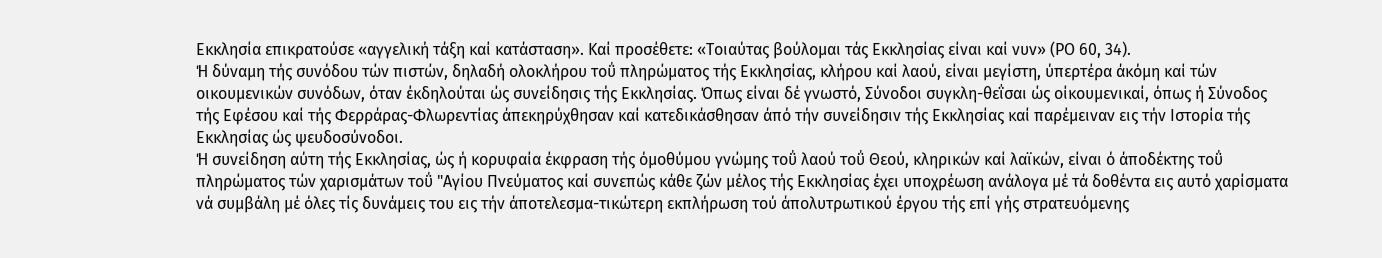Εκκλησία επικρατούσε «αγγελική τάξη καί κατάσταση». Καί προσέθετε: «Τοιαύτας βούλομαι τάς Εκκλησίας είναι καί νυν» (ΡΟ 60, 34).
Ή δύναμη τής συνόδου τών πιστών, δηλαδή ολοκλήρου τοΰ πληρώματος τής Εκκλησίας, κλήρου καί λαού, είναι μεγίστη, ύπερτέρα άκόμη καί τών οικουμενικών συνόδων, όταν έκδηλούται ώς συνείδησις τής Εκκλησίας. Όπως είναι δέ γνωστό, Σύνοδοι συγκλη-θεΐσαι ώς οίκουμενικαί, όπως ή Σύνοδος τής Εφέσου καί τής Φερράρας-Φλωρεντίας άπεκηρύχθησαν καί κατεδικάσθησαν άπό τήν συνείδησιν τής Εκκλησίας καί παρέμειναν εις τήν Ιστορία τής Εκκλησίας ώς ψευδοσύνοδοι.
Ή συνείδηση αύτη τής Εκκλησίας, ώς ή κορυφαία έκφραση τής όμοθύμου γνώμης τοΰ λαού τοΰ Θεού, κληρικών καί λαϊκών, είναι ό άποδέκτης τοΰ πληρώματος τών χαρισμάτων τοΰ "Αγίου Πνεύματος καί συνεπώς κάθε ζών μέλος τής Εκκλησίας έχει υποχρέωση ανάλογα μέ τά δοθέντα εις αυτό χαρίσματα νά συμβάλη μέ όλες τίς δυνάμεις του εις τήν άποτελεσμα-τικώτερη εκπλήρωση τού άπολυτρωτικού έργου τής επί γής στρατευόμενης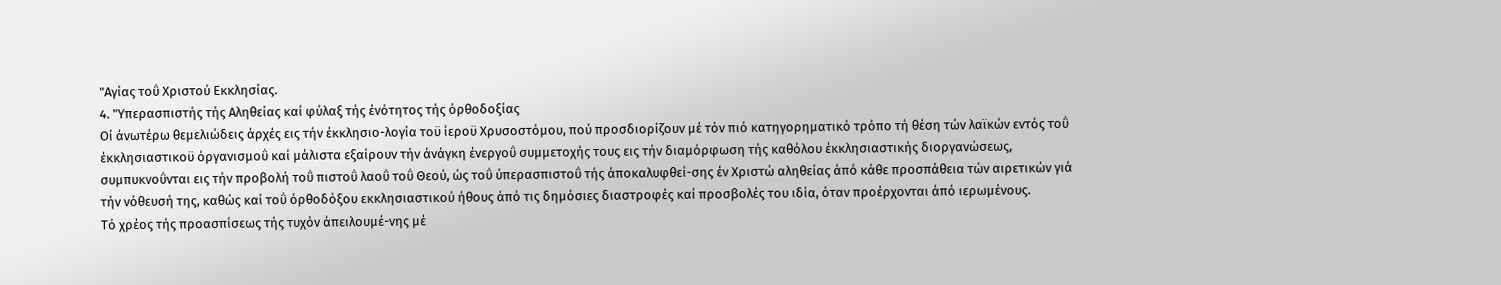"Αγίας τοΰ Χριστού Εκκλησίας.
4. "Υπερασπιστής τής Αληθείας καί φύλαξ τής ένότητος τής όρθοδοξίας
Οί άνωτέρω θεμελιώδεις άρχές εις τήν έκκλησιο-λογία τοϋ ίεροϋ Χρυσοστόμου, πού προσδιορίζουν μέ τόν πιό κατηγορηματικό τρόπο τή θέση τών λαϊκών εντός τοΰ έκκλησιαστικοϋ όργανισμοΰ καί μάλιστα εξαίρουν τήν άνάγκη ένεργοΰ συμμετοχής τους εις τήν διαμόρφωση τής καθόλου έκκλησιαστικής διοργανώσεως, συμπυκνοΰνται εις τήν προβολή τοΰ πιστοΰ λαοΰ τοΰ Θεού, ώς τοΰ ύπερασπιστοΰ τής άποκαλυφθεί-σης έν Χριστώ αληθείας άπό κάθε προσπάθεια τών αιρετικών γιά τήν νόθευσή της, καθώς καί τοΰ όρθοδόξου εκκλησιαστικού ήθους άπό τις δημόσιες διαστροφές καί προσβολές του ιδία, όταν προέρχονται άπό ιερωμένους.
Τό χρέος τής προασπίσεως τής τυχόν άπειλουμέ-νης μέ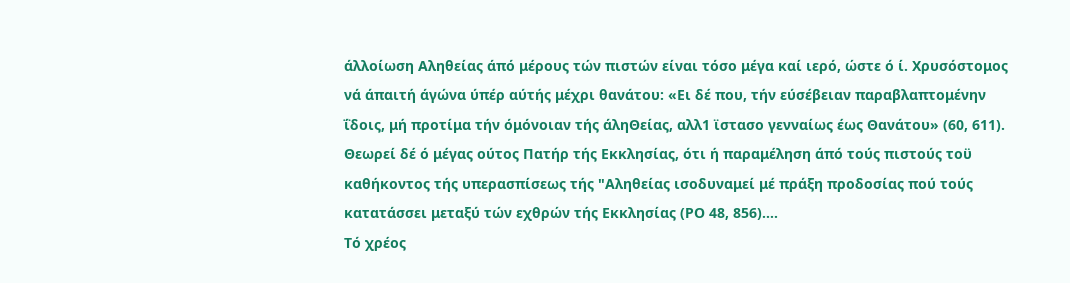άλλοίωση Αληθείας άπό μέρους τών πιστών είναι τόσο μέγα καί ιερό, ώστε ό ί. Χρυσόστομος νά άπαιτή άγώνα ύπέρ αύτής μέχρι θανάτου: «Ει δέ που, τήν εύσέβειαν παραβλαπτομένην ΐδοις, μή προτίμα τήν όμόνοιαν τής άληΘείας, αλλ1 ϊστασο γενναίως έως Θανάτου» (60, 611).
Θεωρεί δέ ό μέγας ούτος Πατήρ τής Εκκλησίας, ότι ή παραμέληση άπό τούς πιστούς τοϋ καθήκοντος τής υπερασπίσεως τής "Αληθείας ισοδυναμεί μέ πράξη προδοσίας πού τούς κατατάσσει μεταξύ τών εχθρών τής Εκκλησίας (ΡΟ 48, 856)....
Τό χρέος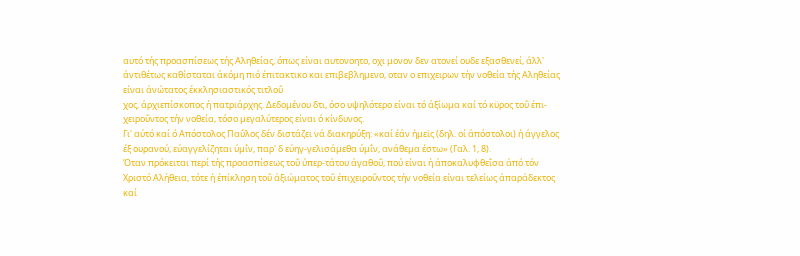αυτό τής προασπίσεως τής Αληθείας, όπως είναι αυτονοητο, οχι μονον δεν ατονεί ουδε εξασθενεί, άλλ' άντιθέτως καθίσταται άκόμη πιό έπιτακτικο και επιβεβλημενο, οταν ο επιχειρων τήν νοθεία τής Αληθείας είναι άνώτατος έκκλησιαστικός τιτλοΰ
χος, άρχιεπίσκοπος ή πατριάρχης. Δεδομένου δτι, όσο υψηλότερο είναι τό άξίωμα καί τό κϋρος τοΰ έπι-χειροΰντος τήν νοθεία, τόσο μεγαλύτερος είναι ό κίνδυνος.
Γι' αύτό καί ό Απόστολος Παΰλος δέν διστάζει νά διακηρύξη: «καί έάν ήμεϊς (δηλ. οί άπόστολοι) ή άγγελος έξ ουρανού, εύαγγελίζηται ύμΐν, παρ' δ εύηγ-γελισάμεθα ύμΐν, ανάθεμα έστω» (Γαλ. 1, 8).
Όταν πρόκειται περί τής προασπίσεως τοΰ ύπερ-τάτου άγαθοΰ, πού είναι ή άποκαλυφθεΐσα άπό τόν Χριστό Αλήθεια, τότε ή έπίκληση τοΰ άξιώματος τοΰ έπιχειροΰντος τήν νοθεία είναι τελείως άπαράδεκτος καί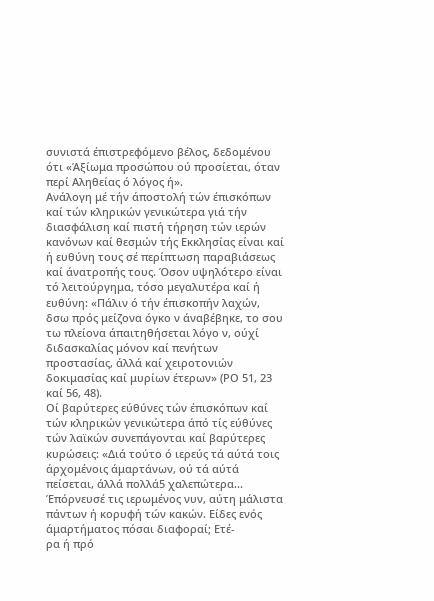συνιστά έπιστρεφόμενο βέλος, δεδομένου ότι «Άξίωμα προσώπου ού προσίεται, όταν περί Αληθείας ό λόγος ή».
Ανάλογη μέ τήν άποστολή τών έπισκόπων καί τών κληρικών γενικώτερα γιά τήν διασφάλιση καί πιστή τήρηση τών ιερών κανόνων καί θεσμών τής Εκκλησίας είναι καί ή ευθύνη τους σέ περίπτωση παραβιάσεως καί άνατροπής τους. Όσον υψηλότερο είναι τό λειτούργημα, τόσο μεγαλυτέρα καί ή ευθύνη: «Πάλιν ό τήν έπισκοπήν λαχών, δσω πρός μείζονα όγκο ν άναβέβηκε, το σου τω πλείονα άπαιτηθήσεται λόγο ν, ούχί διδασκαλίας μόνον καί πενήτων προστασίας, άλλά καί χειροτονιών δοκιμασίας καί μυρίων έτερων» (ΡΟ 51, 23 καί 56, 48).
Οί βαρύτερες εύθύνες τών έπισκόπων καί τών κληρικών γενικώτερα άπό τίς εύθύνες τών λαϊκών συνεπάγονται καί βαρύτερες κυρώσεις: «Διά τούτο ό ιερεύς τά αύτά τοις άρχομένοις άμαρτάνων, ού τά αύτά πείσεται, άλλά πολλά5 χαλεπώτερα... Έπόρνευσέ τις ιερωμένος νυν, αύτη μάλιστα πάντων ή κορυφή τών κακών. Είδες ενός άμαρτήματος πόσαι διαφοραί; Ετέ-
ρα ή πρό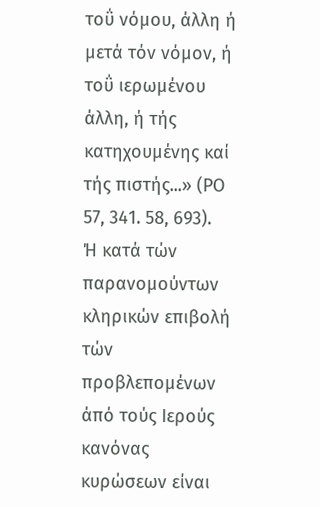τοΰ νόμου, άλλη ή μετά τόν νόμον, ή τοΰ ιερωμένου άλλη, ή τής κατηχουμένης καί τής πιστής...» (ΡΟ 57, 341. 58, 693).
Ή κατά τών παρανομούντων κληρικών επιβολή τών προβλεπομένων άπό τούς Ιερούς κανόνας κυρώσεων είναι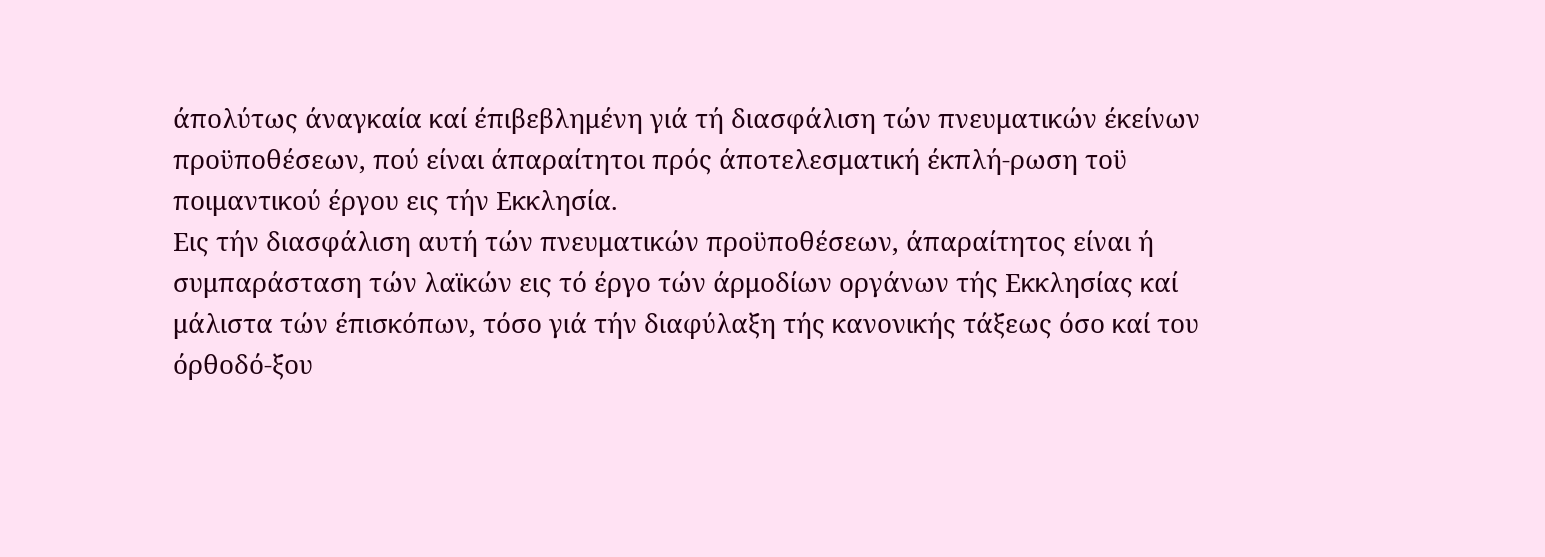άπολύτως άναγκαία καί έπιβεβλημένη γιά τή διασφάλιση τών πνευματικών έκείνων προϋποθέσεων, πού είναι άπαραίτητοι πρός άποτελεσματική έκπλή-ρωση τοϋ ποιμαντικού έργου εις τήν Εκκλησία.
Εις τήν διασφάλιση αυτή τών πνευματικών προϋποθέσεων, άπαραίτητος είναι ή συμπαράσταση τών λαϊκών εις τό έργο τών άρμοδίων οργάνων τής Εκκλησίας καί μάλιστα τών έπισκόπων, τόσο γιά τήν διαφύλαξη τής κανονικής τάξεως όσο καί του όρθοδό-ξου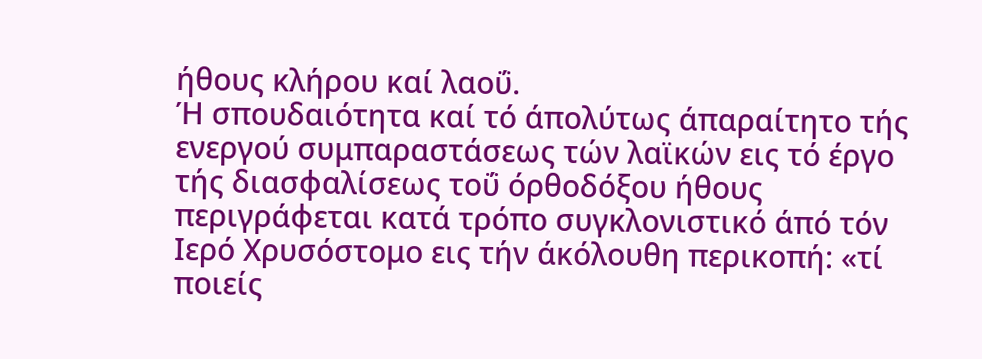ήθους κλήρου καί λαοΰ.
Ή σπουδαιότητα καί τό άπολύτως άπαραίτητο τής ενεργού συμπαραστάσεως τών λαϊκών εις τό έργο τής διασφαλίσεως τοΰ όρθοδόξου ήθους περιγράφεται κατά τρόπο συγκλονιστικό άπό τόν Ιερό Χρυσόστομο εις τήν άκόλουθη περικοπή: «τί ποιείς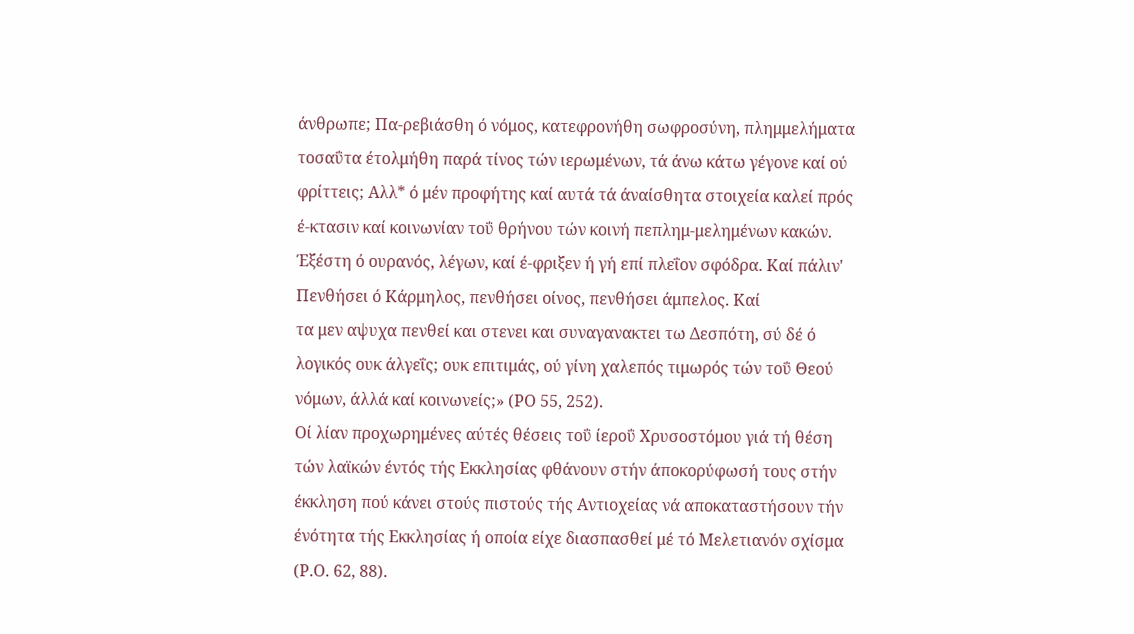άνθρωπε; Πα-ρεβιάσθη ό νόμος, κατεφρονήθη σωφροσύνη, πλημμελήματα τοσαΰτα έτολμήθη παρά τίνος τών ιερωμένων, τά άνω κάτω γέγονε καί ού φρίττεις; Αλλ* ό μέν προφήτης καί αυτά τά άναίσθητα στοιχεία καλεί πρός έ-κτασιν καί κοινωνίαν τοΰ θρήνου τών κοινή πεπλημ-μελημένων κακών. Έξέστη ό ουρανός, λέγων, καί έ-φριξεν ή γή επί πλεΐον σφόδρα. Καί πάλιν' Πενθήσει ό Κάρμηλος, πενθήσει οίνος, πενθήσει άμπελος. Καί
τα μεν αψυχα πενθεί και στενει και συναγανακτει τω Δεσπότη, σύ δέ ό λογικός ουκ άλγεΐς; ουκ επιτιμάς, ού γίνη χαλεπός τιμωρός τών τοΰ Θεού νόμων, άλλά καί κοινωνείς;» (ΡΟ 55, 252).
Οί λίαν προχωρημένες αύτές θέσεις τοΰ ίεροΰ Χρυσοστόμου γιά τή θέση τών λαϊκών έντός τής Εκκλησίας φθάνουν στήν άποκορύφωσή τους στήν έκκληση πού κάνει στούς πιστούς τής Αντιοχείας νά αποκαταστήσουν τήν ένότητα τής Εκκλησίας ή οποία είχε διασπασθεί μέ τό Μελετιανόν σχίσμα (Ρ.Ο. 62, 88).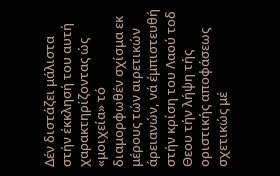Δέν διστάζει μάλιστα στήν έκκλησή του αυτή χαρακτηρίζοντας ώς «μοιχεία» τό διαμορφωθέν σχίσμα εκ μέρους τών αιρετικών άρειανών, νά έμπιστευθή στήν κρίση του Λαού τοδ Θεου τήν λήψη τής οριστικής αποφάσεως σχετικώς μέ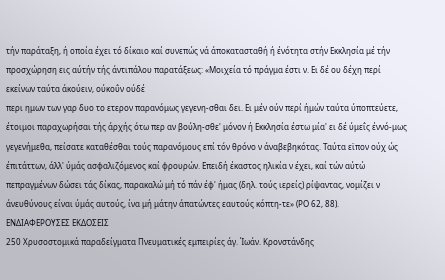τήν παράταξη, ή οποία έχει τό δίκαιο καί συνεπώς νά άποκατασταθή ή ένότητα στήν Εκκλησία μέ τήν προσχώρηση εις αύτήν τής άντιπάλου παρατάξεως: «Μοιχεία τό πράγμα έστι ν. Ει δέ ου δέχη περί εκείνων ταύτα άκούειν, ούκοΰν ούδέ
περι ημων των γαρ δυο το ετερον παρανόμως γεγενη-σθαι δει. Ει μέν ούν περί ήμών ταύτα ύποπτεύετε, έτοιμοι παραχωρήσαι τής άρχής ότω περ αν βούλη-σθε' μόνον ή Εκκλησία έστω μία' ει δέ ύμεΐς έννό-μως γεγενήμεθα, πείσατε καταθέσθαι τούς παρανόμους επί τόν θρόνο ν άναβεβηκότας. Ταύτα εϊπον ούχ ώς έπιτάττων, άλλ' ύμάς ασφαλιζόμενος καί φρουρών. Επειδή έκαστος ηλικία ν έχει, καί τών αύτώ πεπραγμένων δώσει τάς δίκας, παρακαλώ μή τό πάν έφ' ήμας (δηλ. τούς ιερείς) ρίψαντας, νομίζει ν άνευθύνους είναι ύμάς αυτούς, ίνα μή μάτην άπατώντες εαυτούς κόπτη-τε» (ΡΟ 62, 88).
ΕΝΔΙΑΦΕΡΟΥΣΕΣ ΕΚΔΟΣΕΙΣ
250 Χρυσοστομικά παραδείγματα Πνευματικές εμπειρίες άγ. Ίωάν. Κρονστάνδης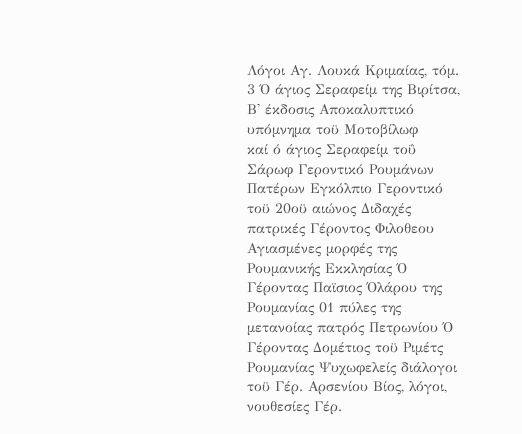Λόγοι Αγ. Λουκά Κριμαίας, τόμ. 3 Ό άγιος Σεραφείμ της Βιρίτσα, Β' έκδοσις Αποκαλυπτικό υπόμνημα τοϋ Μοτοβίλωφ
καί ό άγιος Σεραφείμ τοΰ Σάρωφ Γεροντικό Ρουμάνων Πατέρων Εγκόλπιο Γεροντικό τοϋ 20οϋ αιώνος Διδαχές πατρικές Γέροντος Φιλοθεου Αγιασμένες μορφές της Ρουμανικής Εκκλησίας Ό Γέροντας Παϊσιος Όλάρου της Ρουμανίας 01 πύλες της μετανοίας πατρός Πετρωνίου Ό Γέροντας Δομέτιος τοϋ Ριμέτς Ρουμανίας Ψυχωφελείς διάλογοι τοϋ Γέρ. Αρσενίου Βίος, λόγοι, νουθεσίες Γέρ.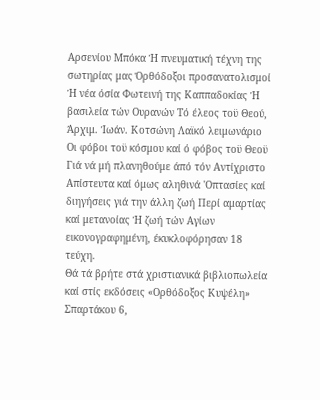Αρσενίου Μπόκα Ή πνευματική τέχνη της σωτηρίας μας Όρθόδοξοι προσανατολισμοί Ή νέα όσία Φωτεινή της Καππαδοκίας Ή βασιλεία τών Ουρανών Τό έλεος τοϋ Θεού, Άρχιμ. Ίωάν. Κοτσώνη Λαϊκό λειμωνάριο
Οι φόβοι τοϋ κόσμου καί ό φόβος τοϋ Θεοϋ Γιά νά μή πλανηθούμε άπό τόν Αντίχριστο Απίστευτα καί όμως αληθινά 'Οπτασίες καί διηγήσεις γιά την άλλη ζωή Περί αμαρτίας καί μετανοίας Ή ζωή τών Αγίων εικονογραφημένη, έκυκλοφόρησαν 18 τεύχη.
Θά τά βρήτε στά χριστιανικά βιβλιοπωλεία καί στίς εκδόσεις «Ορθόδοξος Κυψέλη» Σπαρτάκου 6,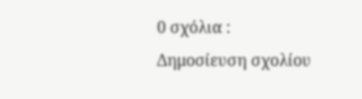0 σχόλια :
Δημοσίευση σχολίου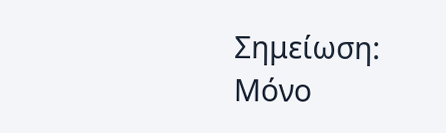Σημείωση: Μόνο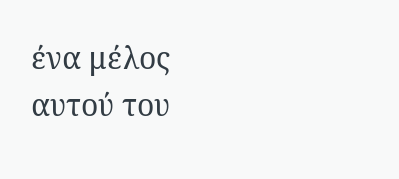ένα μέλος αυτού του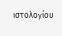ιστολογίου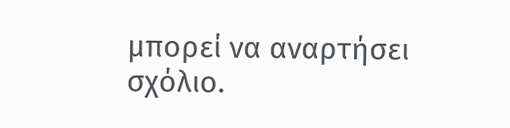μπορεί να αναρτήσει σχόλιο.